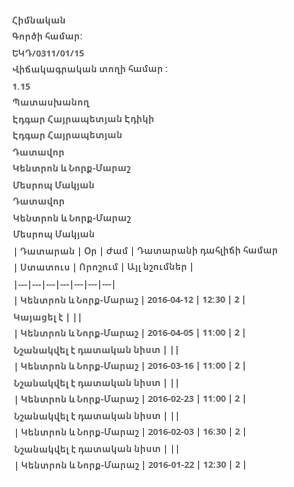Հիմնական
Գործի համար:
ԵԿԴ/0311/01/15
Վիճակագրական տողի համար :
1.15
Պատասխանող
Էդգար Հայրապետյան Էդիկի
Էդգար Հայրապետյան
Դատավոր
Կենտրոն և Նորք-Մարաշ
Մեսրոպ Մակյան
Դատավոր
Կենտրոն և Նորք-Մարաշ
Մեսրոպ Մակյան
| Դատարան | Օր | Ժամ | Դատարանի դահլիճի համար | Ստատուս | Որոշում | Այլ նշումներ |
|---|---|---|---|---|---|---|
| Կենտրոն և Նորք-Մարաշ | 2016-04-12 | 12:30 | 2 | Կայացել է | ||
| Կենտրոն և Նորք-Մարաշ | 2016-04-05 | 11:00 | 2 | Նշանակվել է դատական նիստ | ||
| Կենտրոն և Նորք-Մարաշ | 2016-03-16 | 11:00 | 2 | Նշանակվել է դատական նիստ | ||
| Կենտրոն և Նորք-Մարաշ | 2016-02-23 | 11:00 | 2 | Նշանակվել է դատական նիստ | ||
| Կենտրոն և Նորք-Մարաշ | 2016-02-03 | 16:30 | 2 | Նշանակվել է դատական նիստ | ||
| Կենտրոն և Նորք-Մարաշ | 2016-01-22 | 12:30 | 2 |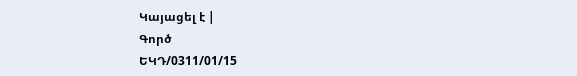Կայացել է |
Գործ
ԵԿԴ/0311/01/15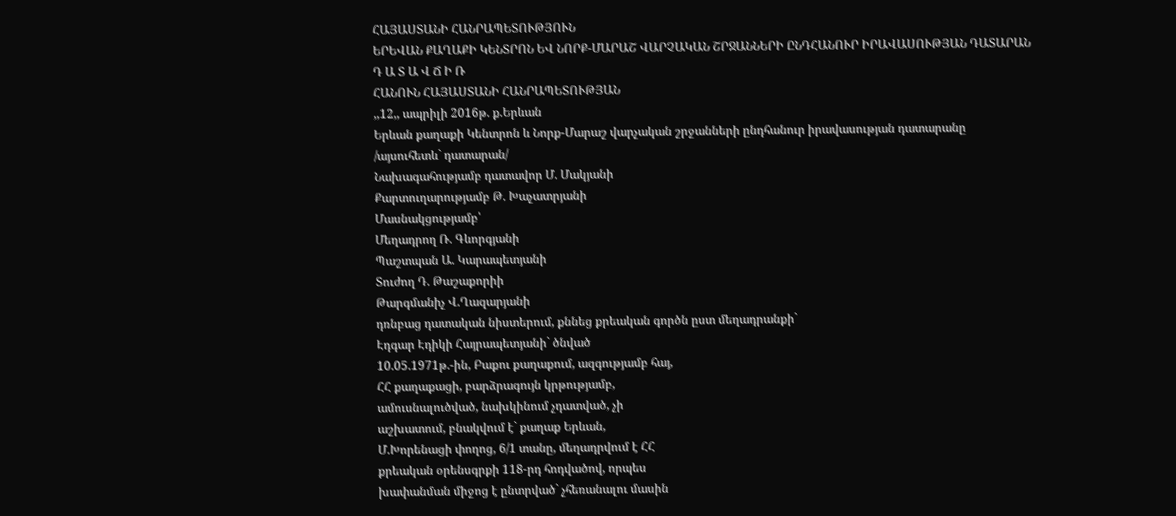ՀԱՅԱՍՏԱՆԻ ՀԱՆՐԱՊԵՏՈՒԹՅՈՒՆ
ԵՐԵՎԱՆ ՔԱՂԱՔԻ ԿԵՆՏՐՈՆ ԵՎ ՆՈՐՔ-ՄԱՐԱՇ ՎԱՐՉԱԿԱՆ ՇՐՋԱՆՆԵՐԻ ԸՆԴՀԱՆՈՒՐ ԻՐԱՎԱՍՈՒԹՅԱՆ ԴԱՏԱՐԱՆ
Դ Ա Տ Ա Վ Ճ Ի Ռ
ՀԱՆՈՒՆ ՀԱՅԱՍՏԱՆԻ ՀԱՆՐԱՊԵՏՈՒԹՅԱՆ
,,12,, ապրիլի 2016թ. ք.Երևան
Երևան քաղաքի Կենտրոն և Նորք-Մարաշ վարչական շրջանների ընդհանուր իրավասության դատարանը
/այսուհետև` դատարան/
Նախագահությամբ դատավոր Մ. Մակյանի
Քարտուղարությամբ Թ. Խաչատրյանի
Մասնակցությամբ՝
Մեղադրող Ռ. Գևորգյանի
Պաշտպան Ա. Կարապետյանի
Տուժող Դ. Թաշաքորիի
Թարգմանիչ Վ.Ղազարյանի
դռնբաց դատական նիստերում, քննեց քրեական գործն ըստ մեղադրանքի`
Էդգար Էդիկի Հայրապետյանի` ծնված
10.05.1971թ.-ին, Բաքու քաղաքում, ազգությամբ հայ,
ՀՀ քաղաքացի, բարձրագույն կրթությամբ,
ամուսնալուծված, նախկինում չդատված, չի
աշխատում, բնակվում է` քաղաք Երևան,
Մ.Խորենացի փողոց, 6/1 տանը, մեղադրվում է ՀՀ
քրեական օրենսգրքի 118-րդ հոդվածով, որպես
խափանման միջոց է ընտրված` չհեռանալու մասին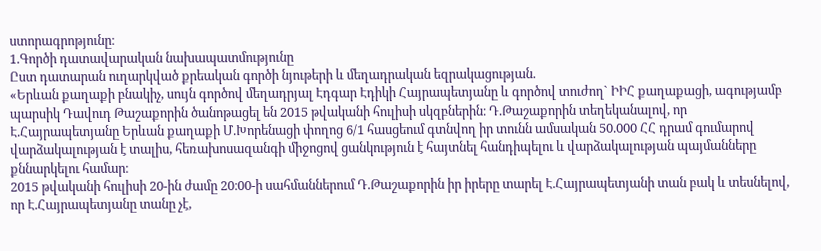ստորագրոթյունը։
1.Գործի դատավարական նախապատմությունը
Ըստ դատարան ուղարկված քրեական գործի նյութերի և մեղադրական եզրակացության.
«Երևան քաղաքի բնակիչ, սույն գործով մեղադրյալ Էդգար Էդիկի Հայրապետյանը և գործով տուժող` ԻԻՀ քաղաքացի, ագությամբ պարսիկ Դավուդ Թաշաքորին ծանոթացել են 2015 թվականի հուլիսի սկզբներին։ Դ.Թաշաքորին տեղեկանալով, որ Է.Հայրապետյանը Երևան քաղաքի Մ.Խորենացի փողոց 6/1 հասցեում գտնվող իր տունն ամսական 50.000 ՀՀ դրամ գումարով վարձակալության է տալիս, հեռախոսազանգի միջոցով ցանկություն է հայտնել հանդիպելու և վարձակալության պայմանները քննարկելու համար։
2015 թվականի հուլիսի 20-ին ժամը 20։00-ի սահմաններում Դ.Թաշաքորին իր իրերը տարել Է.Հայրապետյանի տան բակ և տեսնելով, որ Է.Հայրապետյանը տանը չէ,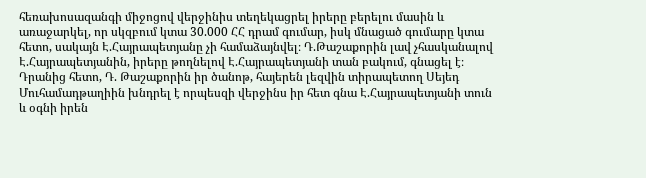հեռախոսազանգի միջոցով վերջինիս տեղեկացրել իրերը բերելու մասին և առաջարկել, որ սկզբում կտա 30.000 ՀՀ դրամ գումար, իսկ մնացած գումարը կտա հետո, սակայն Է.Հայրապետյանը չի համաձայնվել։ Դ.Թաշաքորին լավ չհասկանալով Է.Հայրապետյանին, իրերը թողնելով Է.Հայրապետյանի տան բակում, գնացել է։ Դրանից հետո, Դ. Թաշաքորին իր ծանոթ, հայերեն լեզվին տիրապետող Սեյեդ Մուհամադթաղիին խնդրել է որպեսզի վերջինս իր հետ գնա Է.Հայրապետյանի տուն և օգնի իրեն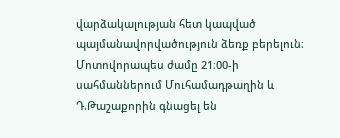վարձակալության հետ կապված պայմանավորվածություն ձեռք բերելուն։ Մոտովորապես ժամը 21։00-ի սահմաններում Մուհամադթաղին և Դ.Թաշաքորին գնացել են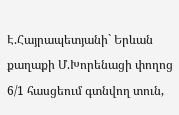Է.Հայրապետյանի` Երևան քաղաքի Մ.Խորենացի փողոց 6/1 հասցեում գտնվող տուն,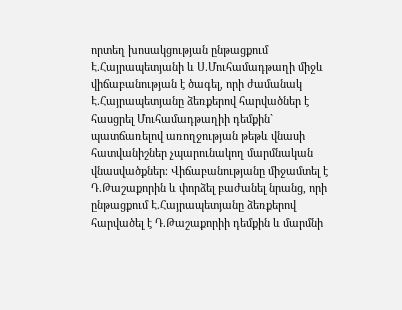որտեղ խոսակցության ընթացքում Է.Հայրապետյանի և Ս.Մուհամադթաղի միջև վիճաբանության է ծագել, որի ժամանակ Է.Հայրապետյանը ձեռքերով հարվածներ է հասցրել Մուհամադթաղիի դեմքին` պատճառելով առողջության թեթև վնասի հատվանիշներ չպարունակող մարմնական վնասվածքներ։ Վիճաբանությանը միջամտել է Դ.Թաշաքորին և փորձել բաժանել նրանց, որի ընթացքում Է.Հայրապետյանը ձեռքերով հարվածել է Դ.Թաշաքորիի դեմքին և մարմնի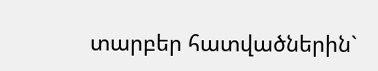տարբեր հատվածներին`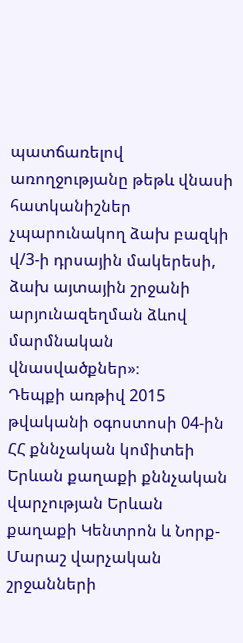պատճառելով առողջությանը թեթև վնասի հատկանիշներ չպարունակող ձախ բազկի վ/3-ի դրսային մակերեսի, ձախ այտային շրջանի արյունազեղման ձևով մարմնական վնասվածքներ»։
Դեպքի առթիվ 2015 թվականի օգոստոսի 04-ին ՀՀ քննչական կոմիտեի Երևան քաղաքի քննչական վարչության Երևան քաղաքի Կենտրոն և Նորք-Մարաշ վարչական շրջանների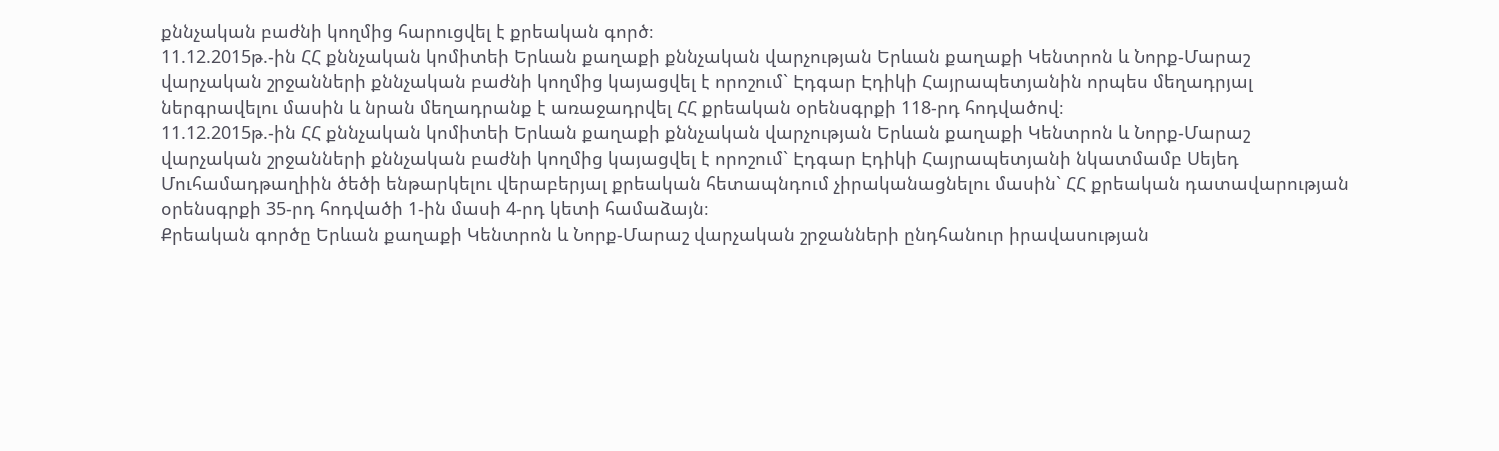քննչական բաժնի կողմից հարուցվել է քրեական գործ։
11.12.2015թ.-ին ՀՀ քննչական կոմիտեի Երևան քաղաքի քննչական վարչության Երևան քաղաքի Կենտրոն և Նորք-Մարաշ վարչական շրջանների քննչական բաժնի կողմից կայացվել է որոշում` Էդգար Էդիկի Հայրապետյանին որպես մեղադրյալ ներգրավելու մասին և նրան մեղադրանք է առաջադրվել ՀՀ քրեական օրենսգրքի 118-րդ հոդվածով։
11.12.2015թ.-ին ՀՀ քննչական կոմիտեի Երևան քաղաքի քննչական վարչության Երևան քաղաքի Կենտրոն և Նորք-Մարաշ վարչական շրջանների քննչական բաժնի կողմից կայացվել է որոշում` Էդգար Էդիկի Հայրապետյանի նկատմամբ Սեյեդ Մուհամադթաղիին ծեծի ենթարկելու վերաբերյալ քրեական հետապնդում չիրականացնելու մասին` ՀՀ քրեական դատավարության օրենսգրքի 35-րդ հոդվածի 1-ին մասի 4-րդ կետի համաձայն։
Քրեական գործը Երևան քաղաքի Կենտրոն և Նորք-Մարաշ վարչական շրջանների ընդհանուր իրավասության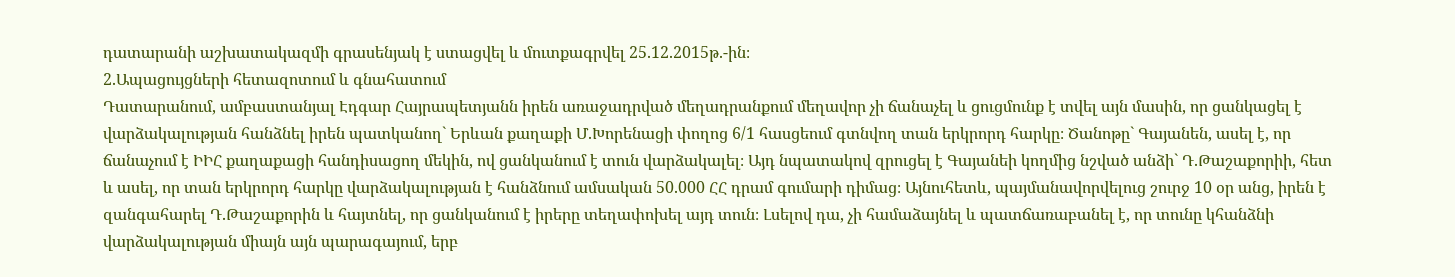դատարանի աշխատակազմի գրասենյակ է ստացվել և մուտքագրվել 25.12.2015թ.-ին։
2.Ապացույցների հետազոտում և գնահատում
Դատարանում, ամբաստանյալ Էդգար Հայրապետյանն իրեն առաջադրված մեղադրանքում մեղավոր չի ճանաչել և ցուցմունք է տվել այն մասին, որ ցանկացել է վարձակալության հանձնել իրեն պատկանող` Երևան քաղաքի Մ.Խորենացի փողոց 6/1 հասցեում գտնվող տան երկրորդ հարկը։ Ծանոթը` Գայանեն, ասել է, որ ճանաչում է ԻԻՀ քաղաքացի հանդիսացող մեկին, ով ցանկանում է տուն վարձակալել։ Այդ նպատակով զրուցել է Գայանեի կողմից նշված անձի` Դ.Թաշաքորիի, հետ և ասել, որ տան երկրորդ հարկը վարձակալության է հանձնում ամսական 50.000 ՀՀ դրամ գումարի դիմաց։ Այնուհետև, պայմանավորվելուց շուրջ 10 օր անց, իրեն է զանգահարել Դ.Թաշաքորին և հայտնել, որ ցանկանում է իրերը տեղափոխել այդ տուն։ Լսելով դա, չի համաձայնել և պատճառաբանել է, որ տունը կհանձնի վարձակալության միայն այն պարագայում, երբ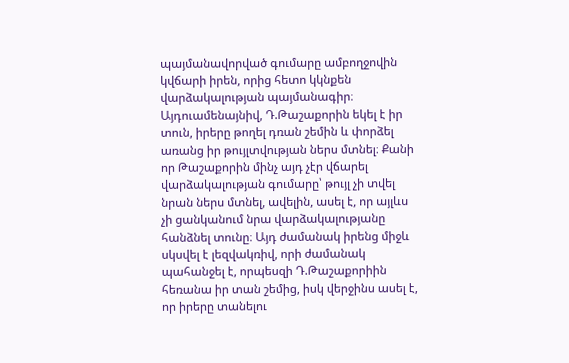պայմանավորված գումարը ամբողջովին կվճարի իրեն, որից հետո կկնքեն վարձակալության պայմանագիր։ Այդուամենայնիվ, Դ.Թաշաքորին եկել է իր տուն, իրերը թողել դռան շեմին և փորձել առանց իր թույլտվության ներս մտնել։ Քանի որ Թաշաքորին մինչ այդ չէր վճարել վարձակալության գումարը՝ թույլ չի տվել նրան ներս մտնել, ավելին, ասել է, որ այլևս չի ցանկանում նրա վարձակալությանը հանձնել տունը։ Այդ ժամանակ իրենց միջև սկսվել է լեզվակռիվ, որի ժամանակ պահանջել է, որպեսզի Դ.Թաշաքորիին հեռանա իր տան շեմից, իսկ վերջինս ասել է, որ իրերը տանելու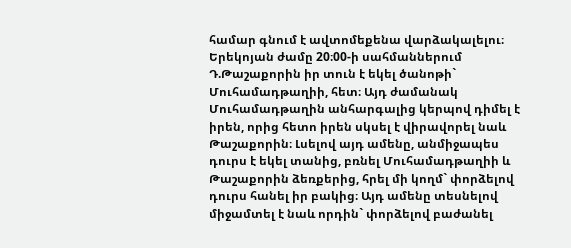համար գնում է ավտոմեքենա վարձակալելու։ Երեկոյան ժամը 20։00-ի սահմաններում Դ.Թաշաքորին իր տուն է եկել ծանոթի` Մուհամադթաղիի, հետ։ Այդ ժամանակ Մուհամադթաղին անհարգալից կերպով դիմել է իրեն, որից հետո իրեն սկսել է վիրավորել նաև Թաշաքորին։ Լսելով այդ ամենը, անմիջապես դուրս է եկել տանից, բռնել Մուհամադթաղիի և Թաշաքորին ձեռքերից, հրել մի կողմ` փորձելով դուրս հանել իր բակից։ Այդ ամենը տեսնելով միջամտել է նաև որդին` փորձելով բաժանել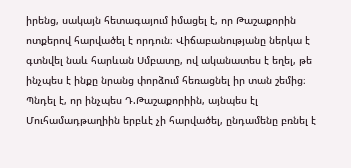իրենց, սակայն հետագայում իմացել է, որ Թաշաքորին ոտքերով հարվածել է որդուն։ Վիճաբանությանը ներկա է գտնվել նաև հարևան Սմբատը, ով ականատես է եղել, թե ինչպես է ինքը նրանց փորձում հեռացնել իր տան շեմից։
Պնդել է, որ ինչպես Դ.Թաշաքորիին, այնպես էլ Մուհամադթաղիին երբևէ չի հարվածել, ընդամենը բռնել է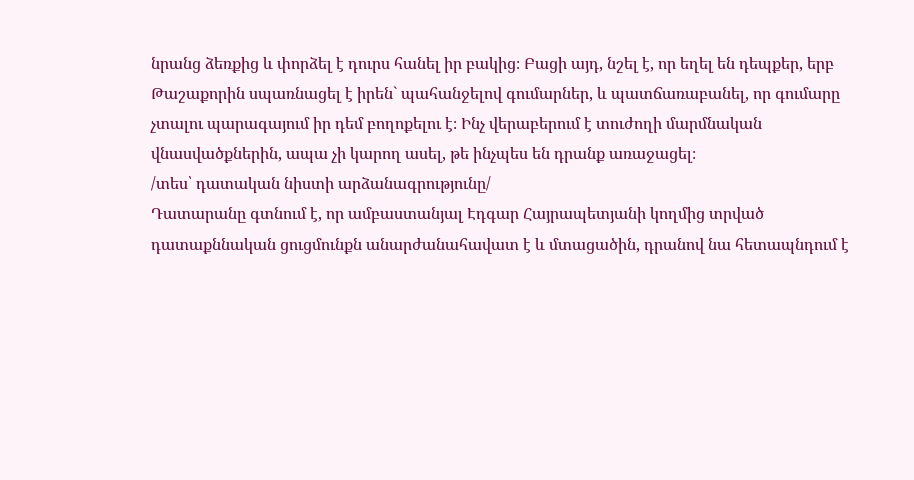նրանց ձեռքից և փորձել է դուրս հանել իր բակից։ Բացի այդ, նշել է, որ եղել են դեպքեր, երբ Թաշաքորին սպառնացել է իրեն` պահանջելով գումարներ, և պատճառաբանել, որ գումարը չտալու պարագայում իր դեմ բողոքելու է։ Ինչ վերաբերում է տուժողի մարմնական վնասվածքներին, ապա չի կարող ասել, թե ինչպես են դրանք առաջացել։
/տես՝ դատական նիստի արձանագրությունը/
Դատարանը գտնում է, որ ամբաստանյալ Էդգար Հայրապետյանի կողմից տրված դատաքննական ցուցմունքն անարժանահավատ է և մտացածին, դրանով նա հետապնդում է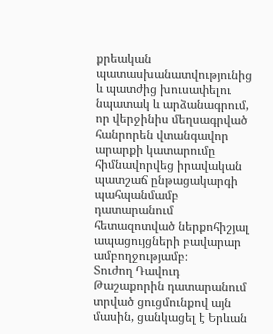քրեական պատասխանատվությունից և պատժից խուսափելու նպատակ և արձանագրում, որ վերջինիս մեղսագրված հանրորեն վտանգավոր արարքի կատարումը հիմնավորվեց իրավական պատշաճ ընթացակարգի պահպանմամբ դատարանում հետազոտված ներքոհիշյալ ապացույցների բավարար ամբողջությամբ։
Տուժող Դավուդ Թաշաքորին դատարանում տրված ցուցմունքով այն մասին, ցանկացել է Երևան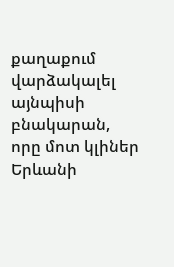քաղաքում վարձակալել այնպիսի բնակարան, որը մոտ կլիներ Երևանի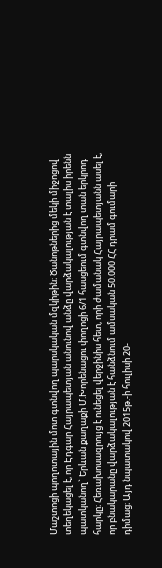Մաշտոցի պողոտային մոտ գտնվող պարսկական մզկիթին։ Ծանոթներից մեկի միջոցով տեղեկացել է, որ Էդգար Հայրապետյան անունով անձը վարձակալության է տալիս իրենն պատկանող` Երևան քաղաքի Մ.Խորենացու փողոցի 6/1 հասցեում գտնվող տան երկրոդ հարկը։ Հեռախոսազրույց է ունեցել վերջինիս հետ, որի ժամանակ Հայրապետյանն ասել է, որ բնակարանը վարձակալության է հանձնում ամսական 50.000 ՀՀ դրամ գումարի դիմաց։ Այդ նպատակով 2015թ.-ի հուլիսի 20-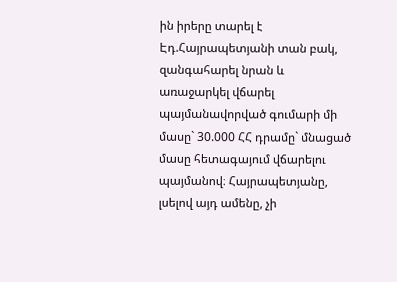ին իրերը տարել է Էդ.Հայրապետյանի տան բակ, զանգահարել նրան և առաջարկել վճարել պայմանավորված գումարի մի մասը` 30.000 ՀՀ դրամը` մնացած մասը հետագայում վճարելու պայմանով։ Հայրապետյանը, լսելով այդ ամենը, չի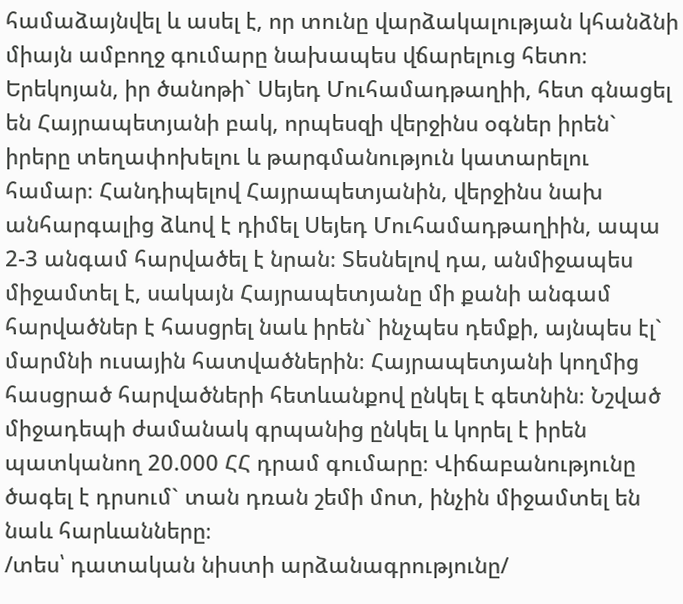համաձայնվել և ասել է, որ տունը վարձակալության կհանձնի միայն ամբողջ գումարը նախապես վճարելուց հետո։ Երեկոյան, իր ծանոթի` Սեյեդ Մուհամադթաղիի, հետ գնացել են Հայրապետյանի բակ, որպեսզի վերջինս օգներ իրեն` իրերը տեղափոխելու և թարգմանություն կատարելու համար։ Հանդիպելով Հայրապետյանին, վերջինս նախ անհարգալից ձևով է դիմել Սեյեդ Մուհամադթաղիին, ապա 2-3 անգամ հարվածել է նրան։ Տեսնելով դա, անմիջապես միջամտել է, սակայն Հայրապետյանը մի քանի անգամ հարվածներ է հասցրել նաև իրեն` ինչպես դեմքի, այնպես էլ` մարմնի ուսային հատվածներին։ Հայրապետյանի կողմից հասցրած հարվածների հետևանքով ընկել է գետնին։ Նշված միջադեպի ժամանակ գրպանից ընկել և կորել է իրեն պատկանող 20.000 ՀՀ դրամ գումարը։ Վիճաբանությունը ծագել է դրսում` տան դռան շեմի մոտ, ինչին միջամտել են նաև հարևանները։
/տես՝ դատական նիստի արձանագրությունը/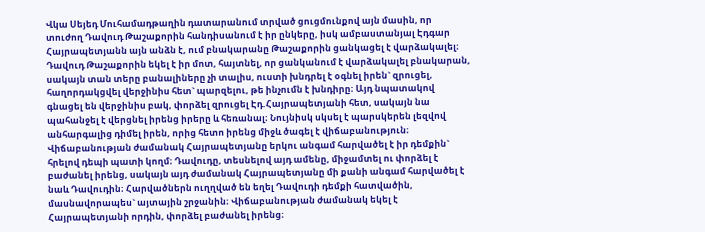Վկա Սեյեդ Մուհամադթաղին դատարանում տրված ցուցմունքով այն մասին, որ տուժող Դավուդ Թաշաքորին հանդիսանում է իր ընկերը, իսկ ամբաստանյալ Էդգար Հայրապետյանն այն անձն է, ում բնակարանը Թաշաքորին ցանկացել է վարձակալել։
Դավուդ Թաշաքորին եկել է իր մոտ, հայտնել, որ ցանկանում է վարձակալել բնակարան, սակայն տան տերը բանալիները չի տալիս, ուստի խնդրել է օգնել իրեն` զրուցել, հաղորդակցվել վերջինիս հետ` պարզելու, թե ինչումն է խնդիրը։ Այդ նպատակով գնացել են վերջինիս բակ, փորձել զրուցել Էդ.Հայրապետյանի հետ, սակայն նա պահանջել է վերցնել իրենց իրերը և հեռանալ։ Նույնիսկ սկսել է պարսկերեն լեզվով անհարգալից դիմել իրեն, որից հետո իրենց միջև ծագել է վիճաբանություն։ Վիճաբանության ժամանակ Հայրապետյանը երկու անգամ հարվածել է իր դեմքին` հրելով դեպի պատի կողմ։ Դավուդը, տեսնելով այդ ամենը, միջամտել ու փորձել է բաժանել իրենց, սակայն այդ ժամանակ Հայրապետյանը մի քանի անգամ հարվածել է նաև Դավուդին։ Հարվածներն ուղղված են եղել Դավուդի դեմքի հատվածին, մասնավորապես` այտային շրջանին։ Վիճաբանության ժամանակ եկել է Հայրապետյանի որդին, փորձել բաժանել իրենց։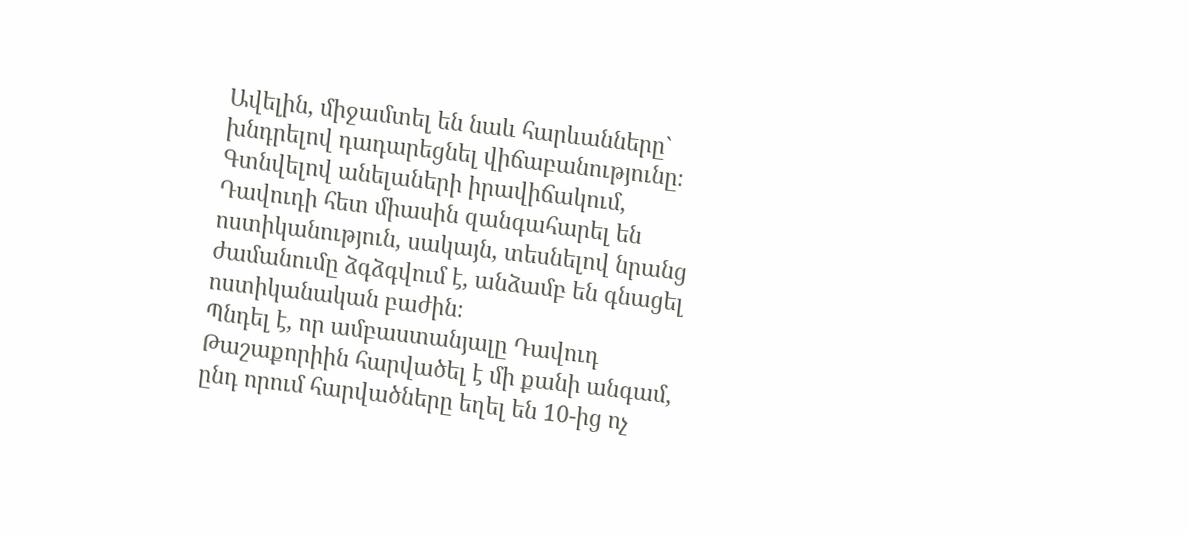Ավելին, միջամտել են նաև հարևանները` խնդրելով դադարեցնել վիճաբանությունը։ Գտնվելով անելաների իրավիճակում, Դավուդի հետ միասին զանգահարել են ոստիկանություն, սակայն, տեսնելով նրանց ժամանումը ձգձգվում է, անձամբ են գնացել ոստիկանական բաժին։
Պնդել է, որ ամբաստանյալը Դավուդ Թաշաքորիին հարվածել է մի քանի անգամ, ընդ որում հարվածները եղել են 10-ից ոչ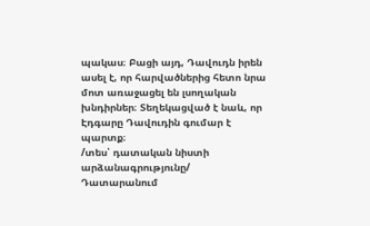պակաս։ Բացի այդ, Դավուդն իրեն ասել է, որ հարվածներից հետո նրա մոտ առաջացել են լսողական խնդիրներ։ Տեղեկացված է նաև, որ Էդգարը Դավուդին գումար է պարտք։
/տես՝ դատական նիստի արձանագրությունը/
Դատարանում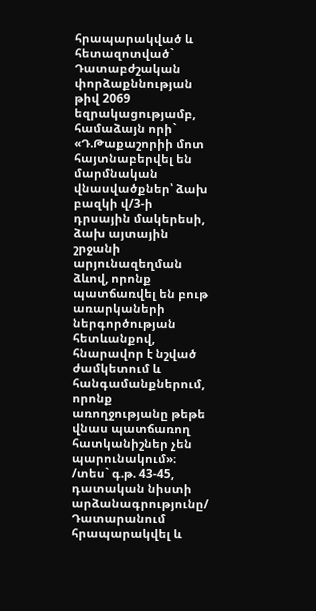հրապարակված և հետազոտված`
Դատաբժշական փորձաքննության թիվ 2069 եզրակացությամբ, համաձայն որի` «Դ.Թաքաշորիի մոտ հայտնաբերվել են մարմնական վնասվածքներ՝ ձախ բազկի վ/3-ի դրսային մակերեսի, ձախ այտային շրջանի արյունազեղման ձևով, որոնք պատճառվել են բութ առարկաների ներգործության հետևանքով, հնարավոր է նշված ժամկետում և հանգամանքներում, որոնք առողջությանը թեթե վնաս պատճառող հատկանիշներ չեն պարունակում»։
/տես` գ.թ. 43-45, դատական նիստի արձանագրությունը/
Դատարանում հրապարակվել և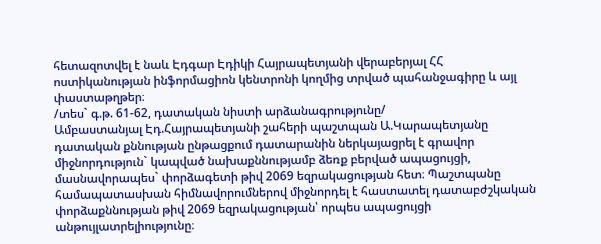հետազոտվել է նաև Էդգար Էդիկի Հայրապետյանի վերաբերյալ ՀՀ ոստիկանության ինֆորմացիոն կենտրոնի կողմից տրված պահանջագիրը և այլ փաստաթղթեր։
/տես` գ.թ. 61-62, դատական նիստի արձանագրությունը/
Ամբաստանյալ Էդ.Հայրապետյանի շահերի պաշտպան Ա.Կարապետյանը դատական քննության ընթացքում դատարանին ներկայացրել է գրավոր միջնորդություն` կապված նախաքննությամբ ձեռք բերված ապացույցի, մասնավորապես` փորձագետի թիվ 2069 եզրակացության հետ։ Պաշտպանը համապատասխան հիմնավորումներով միջնորդել է հաստատել դատաբժշկական փորձաքննության թիվ 2069 եզրակացության՝ որպես ապացույցի անթույլատրելիությունը։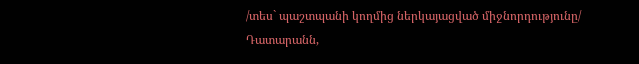/տես` պաշտպանի կողմից ներկայացված միջնորդությունը/
Դատարանն,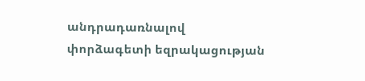անդրադառնալով փորձագետի եզրակացության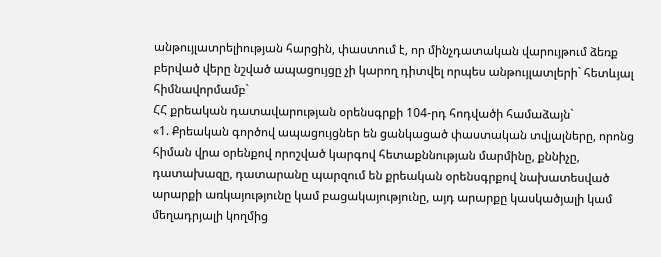անթույլատրելիության հարցին, փաստում է, որ մինչդատական վարույթում ձեռք բերված վերը նշված ապացույցը չի կարող դիտվել որպես անթույլատլերի` հետևյալ հիմնավորմամբ`
ՀՀ քրեական դատավարության օրենսգրքի 104-րդ հոդվածի համաձայն`
«1. Քրեական գործով ապացույցներ են ցանկացած փաստական տվյալները, որոնց հիման վրա օրենքով որոշված կարգով հետաքննության մարմինը, քննիչը, դատախազը, դատարանը պարզում են քրեական օրենսգրքով նախատեսված արարքի առկայությունը կամ բացակայությունը, այդ արարքը կասկածյալի կամ մեղադրյալի կողմից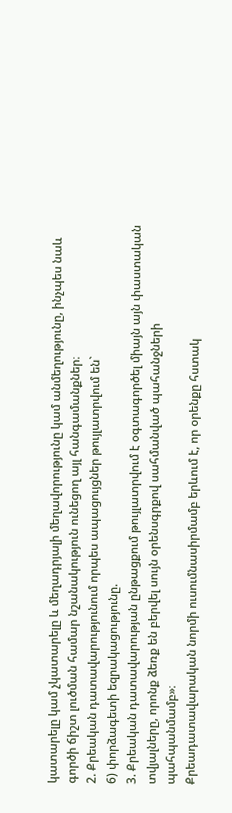կատարելը կամ չկատարելը և մեղադրյալի մեղավորությունը կամ անմեղությունը, ինչպես նաև գործի ճիշտ լուծման համար նշանակություն ունեցող այլ հանգամանքներ։
2. Քրեական դատավարությունում որպես ապացույցներ թույլատրվում են`
6) փորձագետի եզրակացությունը.
3. Քրեական դատավարության ընթացքում թույլատրվում է օգտագործել միայն այն փաստական տվյալները, որոնք ձեռք են բերվել սույն օրենսգրքով սահմանված պահանջների պահպանմամբ»։
Քրեադատավարական նորմի ուսումնասիրմամբ երևում է, որ օրենքը հստակ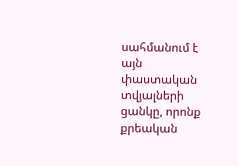սահմանում է այն փաստական տվյալների ցանկը, որոնք քրեական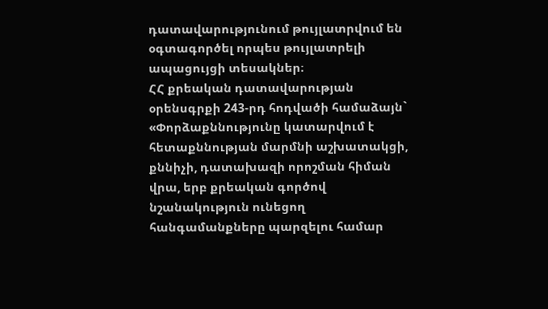դատավարությունում թույլատրվում են օգտագործել որպես թույլատրելի ապացույցի տեսակներ։
ՀՀ քրեական դատավարության օրենսգրքի 243-րդ հոդվածի համաձայն`
«Փորձաքննությունը կատարվում է հետաքննության մարմնի աշխատակցի, քննիչի, դատախազի որոշման հիման վրա, երբ քրեական գործով նշանակություն ունեցող հանգամանքները պարզելու համար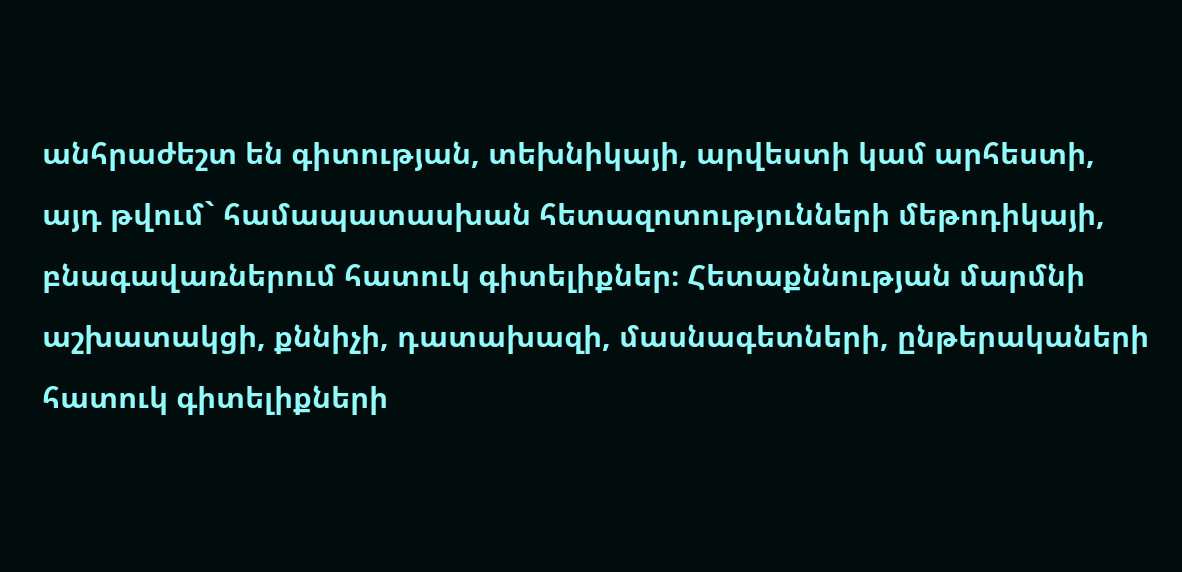անհրաժեշտ են գիտության, տեխնիկայի, արվեստի կամ արհեստի, այդ թվում` համապատասխան հետազոտությունների մեթոդիկայի, բնագավառներում հատուկ գիտելիքներ։ Հետաքննության մարմնի աշխատակցի, քննիչի, դատախազի, մասնագետների, ընթերակաների հատուկ գիտելիքների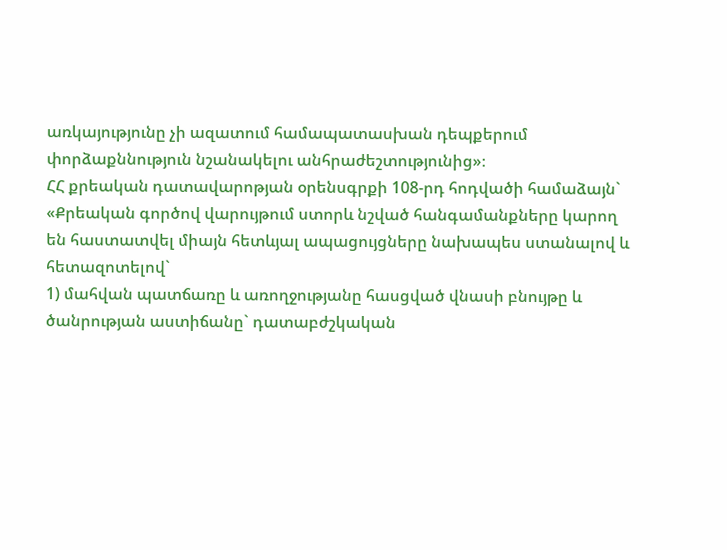առկայությունը չի ազատում համապատասխան դեպքերում փորձաքննություն նշանակելու անհրաժեշտությունից»։
ՀՀ քրեական դատավարոթյան օրենսգրքի 108-րդ հոդվածի համաձայն`
«Քրեական գործով վարույթում ստորև նշված հանգամանքները կարող են հաստատվել միայն հետևյալ ապացույցները նախապես ստանալով և հետազոտելով`
1) մահվան պատճառը և առողջությանը հասցված վնասի բնույթը և ծանրության աստիճանը` դատաբժշկական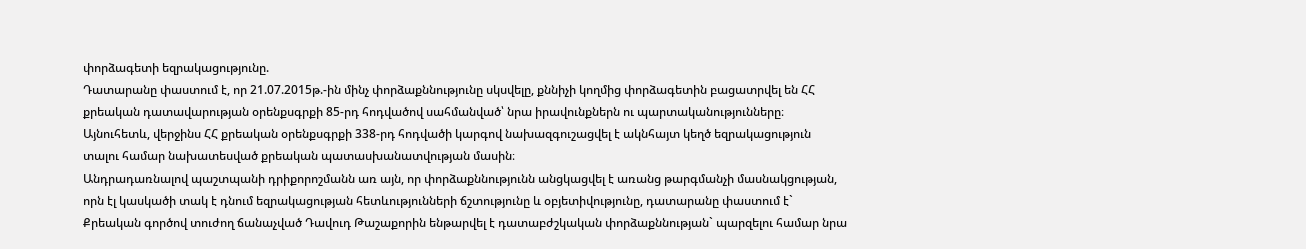փորձագետի եզրակացությունը.
Դատարանը փաստում է, որ 21.07.2015թ.-ին մինչ փորձաքննությունը սկսվելը, քննիչի կողմից փորձագետին բացատրվել են ՀՀ քրեական դատավարության օրենքսգրքի 85-րդ հոդվածով սահմանված՝ նրա իրավունքներն ու պարտականությունները։ Այնուհետև, վերջինս ՀՀ քրեական օրենքսգրքի 338-րդ հոդվածի կարգով նախազգուշացվել է ակնհայտ կեղծ եզրակացություն տալու համար նախատեսված քրեական պատասխանատվության մասին։
Անդրադառնալով պաշտպանի դրիքորոշմանն առ այն, որ փորձաքննությունն անցկացվել է առանց թարգմանչի մասնակցության, որն էլ կասկածի տակ է դնում եզրակացության հետևությունների ճշտությունը և օբյետիվությունը, դատարանը փաստում է`
Քրեական գործով տուժող ճանաչված Դավուդ Թաշաքորին ենթարվել է դատաբժշկական փորձաքննության` պարզելու համար նրա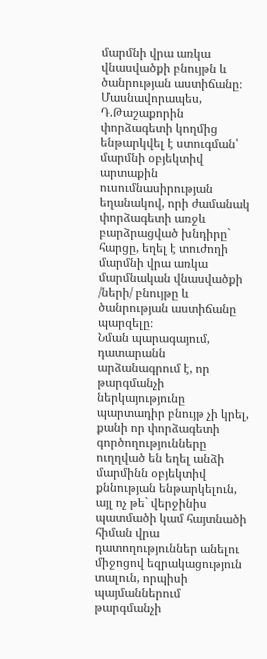մարմնի վրա առկա վնասվածքի բնույթն և ծանրության աստիճանը։ Մասնավորապես, Դ.Թաշաքորին փորձագետի կողմից ենթարկվել է ստուգման՝ մարմնի օբյեկտիվ արտաքին ուսումնասիրության եղանակով, որի ժամանակ փորձագետի առջև բարձրացված խնդիրը` հարցը, եղել է տուժողի մարմնի վրա առկա մարմնական վնասվածքի /ների/ բնույթը և ծանրության աստիճանը պարզելը։
Նման պարագայում, դատարանն արձանագրում է, որ թարգմանչի ներկայությունը պարտադիր բնույթ չի կրել, քանի որ փորձագետի գործողությունները ուղղված են եղել անձի մարմինն օբյեկտիվ քննության ենթարկելուն, այլ ոչ թե` վերջինիս պատմածի կամ հայտնածի հիման վրա դատողություններ անելու միջոցով եզրակացություն տալուն, որպիսի պայմաններում թարգմանչի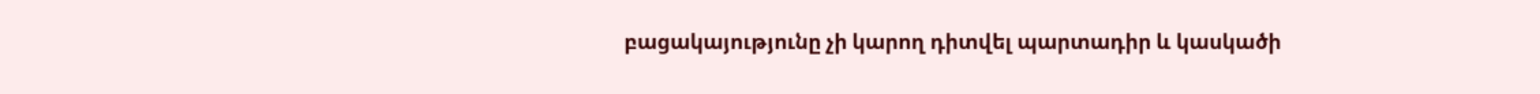բացակայությունը չի կարող դիտվել պարտադիր և կասկածի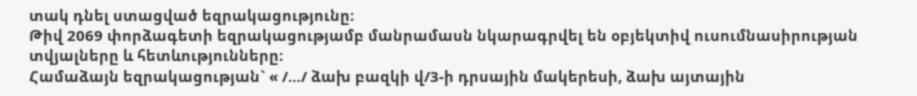տակ դնել ստացված եզրակացությունը։
Թիվ 2069 փորձագետի եզրակացությամբ մանրամասն նկարագրվել են օբյեկտիվ ուսումնասիրության տվյալները և հետևությունները։
Համաձայն եզրակացության` « /…/ ձախ բազկի վ/3-ի դրսային մակերեսի, ձախ այտային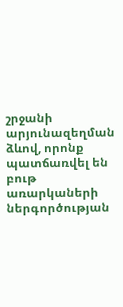շրջանի արյունազեղման ձևով, որոնք պատճառվել են բութ առարկաների ներգործության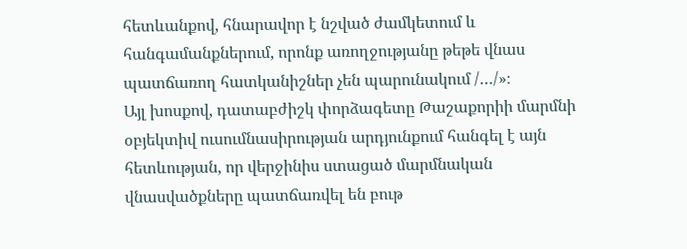հետևանքով, հնարավոր է նշված ժամկետում և հանգամանքներում, որոնք առողջությանը թեթե վնաս պատճառող հատկանիշներ չեն պարունակում /…/»։
Այլ խոսքով, դատաբժիշկ փորձագետը Թաշաքորիի մարմնի օբյեկտիվ ուսումնասիրության արդյունքում հանգել է այն հետևության, որ վերջինիս ստացած մարմնական վնասվածքները պատճառվել են բութ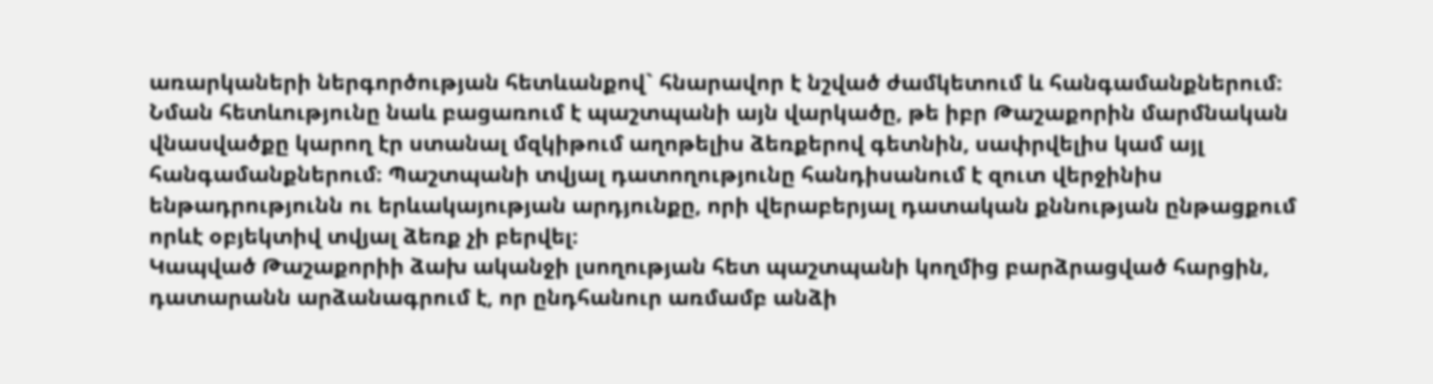առարկաների ներգործության հետևանքով` հնարավոր է նշված ժամկետում և հանգամանքներում։ Նման հետևությունը նաև բացառում է պաշտպանի այն վարկածը, թե իբր Թաշաքորին մարմնական վնասվածքը կարող էր ստանալ մզկիթում աղոթելիս ձեռքերով գետնին, սափրվելիս կամ այլ հանգամանքներում։ Պաշտպանի տվյալ դատողությունը հանդիսանում է զուտ վերջինիս ենթադրությունն ու երևակայության արդյունքը, որի վերաբերյալ դատական քննության ընթացքում որևէ օբյեկտիվ տվյալ ձեռք չի բերվել։
Կապված Թաշաքորիի ձախ ականջի լսողության հետ պաշտպանի կողմից բարձրացված հարցին, դատարանն արձանագրում է, որ ընդհանուր առմամբ անձի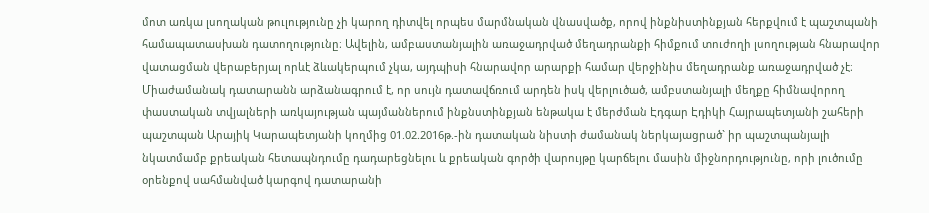մոտ առկա լսողական թուլությունը չի կարող դիտվել որպես մարմնական վնասվածք, որով ինքնիստինքյան հերքվում է պաշտպանի համապատասխան դատողությունը։ Ավելին, ամբաստանյալին առաջադրված մեղադրանքի հիմքում տուժողի լսողության հնարավոր վատացման վերաբերյալ որևէ ձևակերպում չկա, այդպիսի հնարավոր արարքի համար վերջինիս մեղադրանք առաջադրված չէ։
Միաժամանակ դատարանն արձանագրում է, որ սույն դատավճռում արդեն իսկ վերլուծած, ամբստանյալի մեղքը հիմնավորող փաստական տվյալների առկայության պայմաններում ինքնստինքյան ենթակա է մերժման Էդգար Էդիկի Հայրապետյանի շահերի պաշտպան Արայիկ Կարապետյանի կողմից 01.02.2016թ.-ին դատական նիստի ժամանակ ներկայացրած` իր պաշտպանյալի նկատմամբ քրեական հետապնդումը դադարեցնելու և քրեական գործի վարույթը կարճելու մասին միջնորդությունը, որի լուծումը օրենքով սահմանված կարգով դատարանի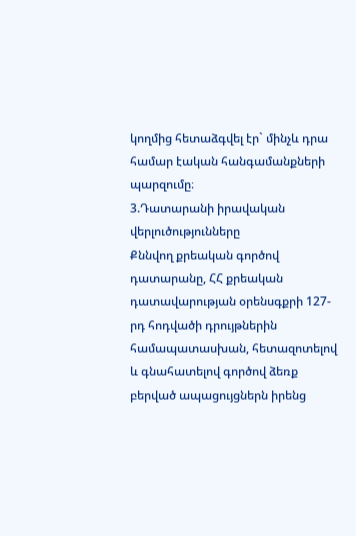կողմից հետաձգվել էր` մինչև դրա համար էական հանգամանքների պարզումը։
3.Դատարանի իրավական վերլուծությունները
Քննվող քրեական գործով դատարանը, ՀՀ քրեական դատավարության օրենսգքրի 127-րդ հոդվածի դրույթներին համապատասխան, հետազոտելով և գնահատելով գործով ձեռք բերված ապացույցներն իրենց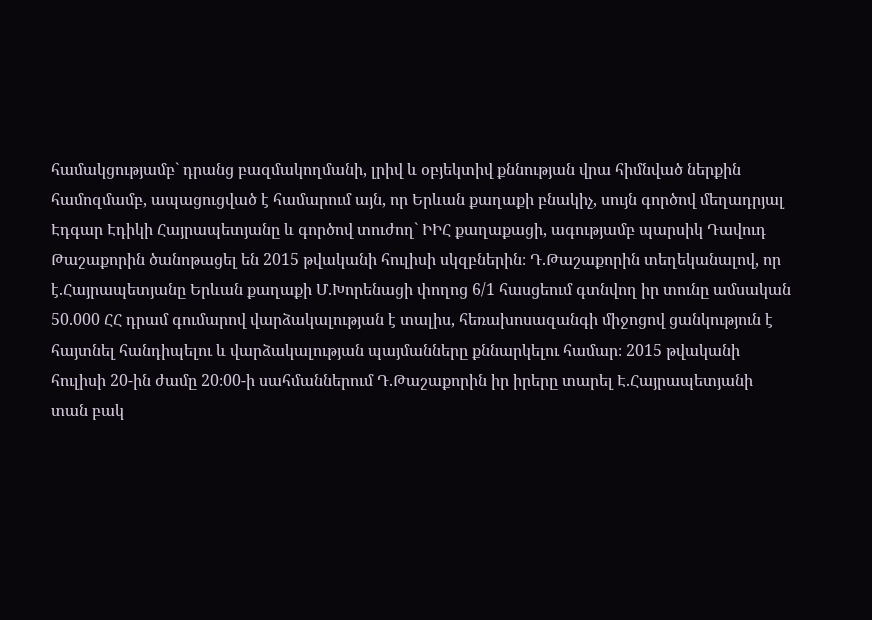համակցությամբ` դրանց բազմակողմանի, լրիվ և օբյեկտիվ քննության վրա հիմնված ներքին համոզմամբ, ապացուցված է համարում այն, որ Երևան քաղաքի բնակիչ, սույն գործով մեղադրյալ Էդգար Էդիկի Հայրապետյանը և գործով տուժող` ԻԻՀ քաղաքացի, ագությամբ պարսիկ Դավուդ Թաշաքորին ծանոթացել են 2015 թվականի հուլիսի սկզբներին։ Դ.Թաշաքորին տեղեկանալով, որ է.Հայրապետյանը Երևան քաղաքի Մ.Խորենացի փողոց 6/1 հասցեում գտնվող իր տունը ամսական 50.000 ՀՀ դրամ գումարով վարձակալության է տալիս, հեռախոսազանգի միջոցով ցանկություն է հայտնել հանդիպելու և վարձակալության պայմանները քննարկելու համար։ 2015 թվականի հուլիսի 20-ին ժամը 20։00-ի սահմաններում Դ.Թաշաքորին իր իրերը տարել Է.Հայրապետյանի տան բակ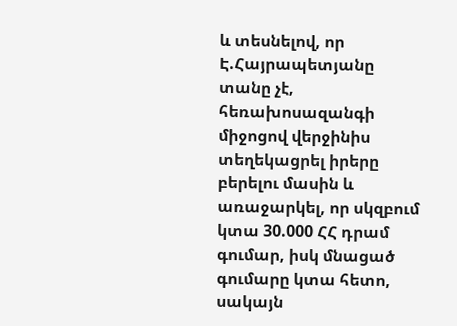և տեսնելով, որ Է.Հայրապետյանը տանը չէ, հեռախոսազանգի միջոցով վերջինիս տեղեկացրել իրերը բերելու մասին և առաջարկել, որ սկզբում կտա 30.000 ՀՀ դրամ գումար, իսկ մնացած գումարը կտա հետո, սակայն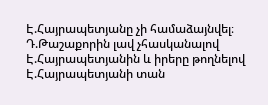Է.Հայրապետյանը չի համաձայնվել։ Դ.Թաշաքորին լավ չհասկանալով Է.Հայրապետյանին և իրերը թողնելով Է.Հայրապետյանի տան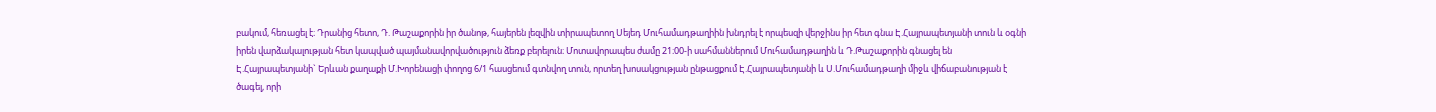բակում, հեռացել է։ Դրանից հետո, Դ. Թաշաքորին իր ծանոթ, հայերեն լեզվին տիրապետող Սեյեդ Մուհամադթաղիին խնդրել է որպեսզի վերջինս իր հետ գնա Է.Հայրապետյանի տուն և օգնի իրեն վարձակալության հետ կապված պայմանավորվածություն ձեռք բերելուն։ Մոտավորապես ժամը 21։00-ի սահմաններում Մուհամադթաղին և Դ.Թաշաքորին գնացել են Է.Հայրապետյանի` Երևան քաղաքի Մ.Խորենացի փողոց 6/1 հասցեում գտնվող տուն, որտեղ խոսակցության ընթացքում Է.Հայրապետյանի և Ս.Մուհամադթաղի միջև վիճաբանության է ծագել, որի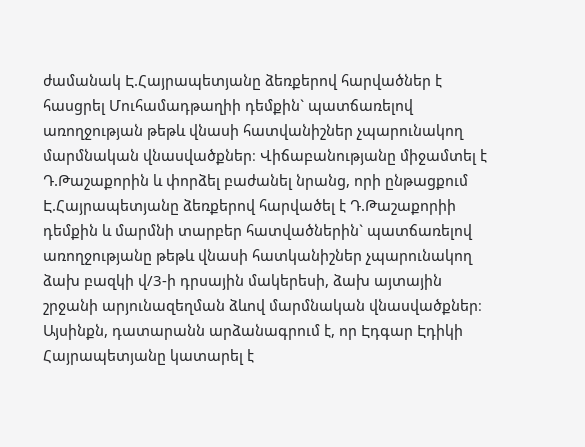ժամանակ Է.Հայրապետյանը ձեռքերով հարվածներ է հասցրել Մուհամադթաղիի դեմքին` պատճառելով առողջության թեթև վնասի հատվանիշներ չպարունակող մարմնական վնասվածքներ։ Վիճաբանությանը միջամտել է Դ.Թաշաքորին և փորձել բաժանել նրանց, որի ընթացքում Է.Հայրապետյանը ձեռքերով հարվածել է Դ.Թաշաքորիի դեմքին և մարմնի տարբեր հատվածներին` պատճառելով առողջությանը թեթև վնասի հատկանիշներ չպարունակող ձախ բազկի վ/3-ի դրսային մակերեսի, ձախ այտային շրջանի արյունազեղման ձևով մարմնական վնասվածքներ։
Այսինքն, դատարանն արձանագրում է, որ Էդգար Էդիկի Հայրապետյանը կատարել է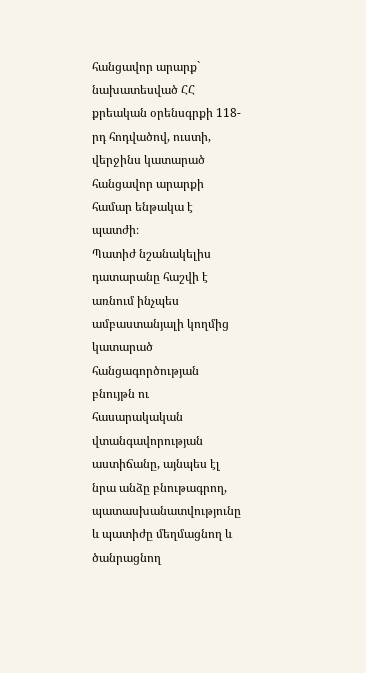հանցավոր արարք` նախատեսված ՀՀ քրեական օրենսգրքի 118-րդ հոդվածով, ուստի, վերջինս կատարած հանցավոր արարքի համար ենթակա է պատժի։
Պատիժ նշանակելիս դատարանը հաշվի է առնում ինչպես ամբաստանյալի կողմից կատարած հանցագործության բնույթն ու հասարակական վտանգավորության աստիճանը, այնպես էլ նրա անձը բնութագրող, պատասխանատվությունը և պատիժը մեղմացնող և ծանրացնող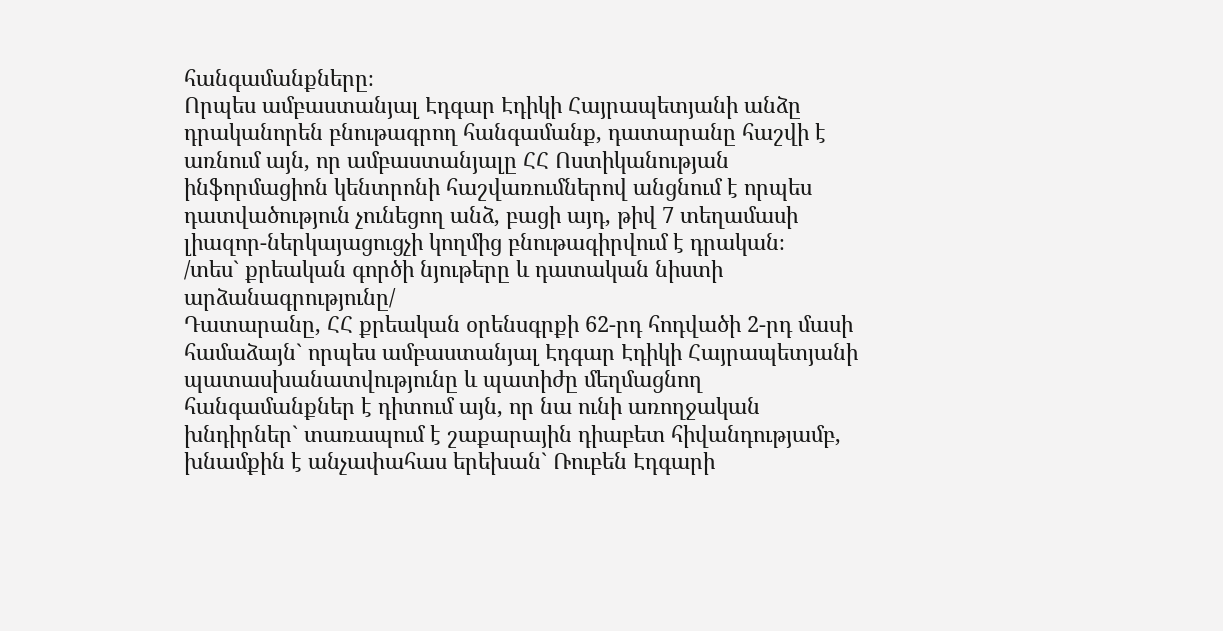հանգամանքները։
Որպես ամբաստանյալ Էդգար Էդիկի Հայրապետյանի անձը դրականորեն բնութագրող հանգամանք, դատարանը հաշվի է առնում այն, որ ամբաստանյալը ՀՀ Ոստիկանության ինֆորմացիոն կենտրոնի հաշվառումներով անցնում է որպես դատվածություն չունեցող անձ, բացի այդ, թիվ 7 տեղամասի լիազոր-ներկայացուցչի կողմից բնութագիրվում է դրական։
/տես` քրեական գործի նյութերը և դատական նիստի արձանագրությունը/
Դատարանը, ՀՀ քրեական օրենսգրքի 62-րդ հոդվածի 2-րդ մասի համաձայն` որպես ամբաստանյալ Էդգար Էդիկի Հայրապետյանի պատասխանատվությունը և պատիժը մեղմացնող հանգամանքներ է դիտում այն, որ նա ունի առողջական խնդիրներ` տառապում է շաքարային դիաբետ հիվանդությամբ, խնամքին է անչափահաս երեխան` Ռուբեն Էդգարի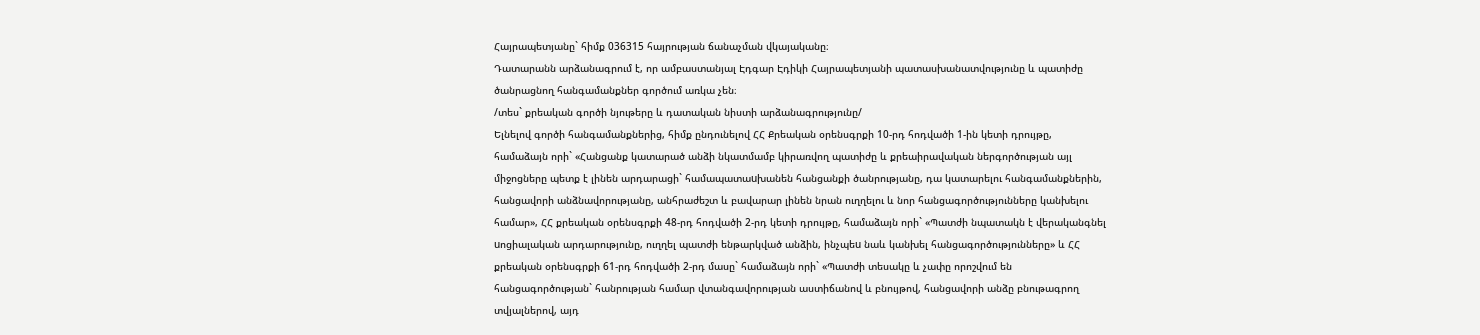Հայրապետյանը` հիմք 036315 հայրության ճանաչման վկայականը։
Դատարանն արձանագրում է, որ ամբաստանյալ Էդգար Էդիկի Հայրապետյանի պատասխանատվությունը և պատիժը ծանրացնող հանգամանքներ գործում առկա չեն։
/տես` քրեական գործի նյութերը և դատական նիստի արձանագրությունը/
Ելնելով գործի հանգամանքներից, հիմք ընդունելով ՀՀ Քրեական օրենսգրքի 10-րդ հոդվածի 1-ին կետի դրույթը, համաձայն որի` «Հանցանք կատարած անձի նկատմամբ կիրառվող պատիժը և քրեաիրավական ներգործության այլ միջոցները պետք է լինեն արդարացի` համապատաuխանեն հանցանքի ծանրությանը, դա կատարելու հանգամանքներին, հանցավորի անձնավորությանը, անհրաժեշտ և բավարար լինեն նրան ուղղելու և նոր հանցագործությունները կանխելու համար», ՀՀ քրեական օրենսգրքի 48-րդ հոդվածի 2-րդ կետի դրույթը, համաձայն որի` «Պատժի նպատակն է վերականգնել uոցիալական արդարությունը, ուղղել պատժի ենթարկված անձին, ինչպեu նաև կանխել հանցագործությունները» և ՀՀ քրեական օրենսգրքի 61-րդ հոդվածի 2-րդ մասը` համաձայն որի` «Պատժի տեսակը և չափը որոշվում են հանցագործության` հանրության համար վտանգավորության աստիճանով և բնույթով, հանցավորի անձը բնութագրող տվյալներով, այդ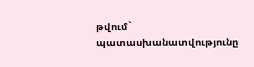թվում` պատասխանատվությունը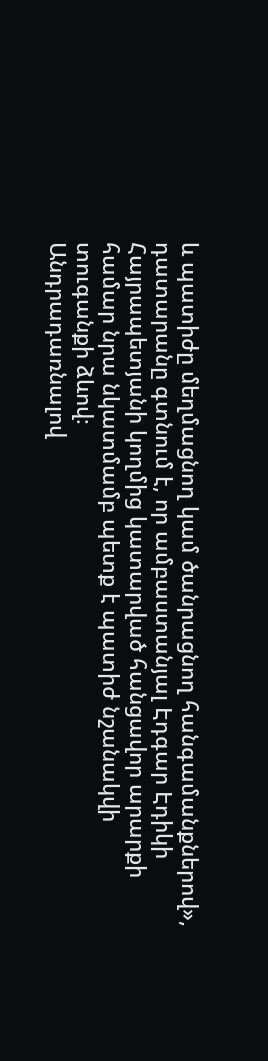և պատիժը մեղմացնող կամ ծանրացնող հանգամանքներով», դատարանը գտնում է, որ ամբաստանյալ Էդգար Էդիկի Հայրապետյանի կողմից կատարված հանցավոր արարքի համար նրա նկատմամբ պետք է պատիժ նշանակվի տուգանքի ձևով։
Անդրադառնալով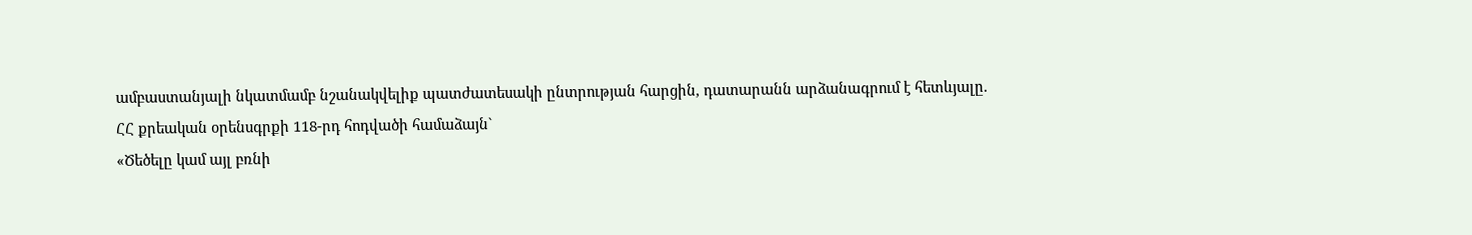ամբաստանյալի նկատմամբ նշանակվելիք պատժատեսակի ընտրության հարցին, դատարանն արձանագրում է հետևյալը.
ՀՀ քրեական օրենսգրքի 118-րդ հոդվածի համաձայն`
«Ծեծելը կամ այլ բռնի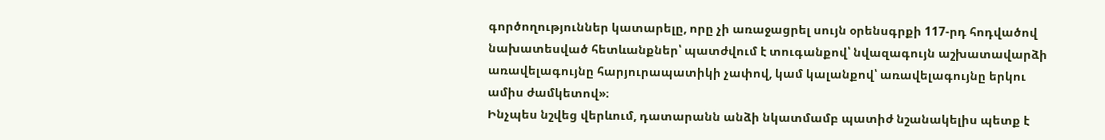գործողություններ կատարելը, որը չի առաջացրել սույն օրենսգրքի 117-րդ հոդվածով նախատեսված հետևանքներ՝ պատժվում է տուգանքով՝ նվազագույն աշխատավարձի առավելագույնը հարյուրապատիկի չափով, կամ կալանքով՝ առավելագույնը երկու ամիս ժամկետով»։
Ինչպես նշվեց վերևում, դատարանն անձի նկատմամբ պատիժ նշանակելիս պետք է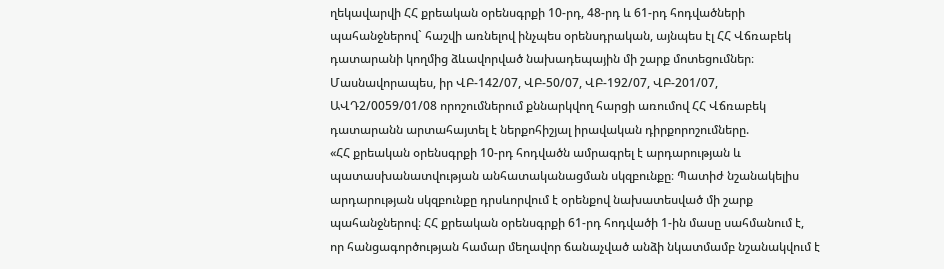ղեկավարվի ՀՀ քրեական օրենսգրքի 10-րդ, 48-րդ և 61-րդ հոդվածների պահանջներով` հաշվի առնելով ինչպես օրենսդրական, այնպես էլ ՀՀ Վճռաբեկ դատարանի կողմից ձևավորված նախադեպային մի շարք մոտեցումներ։
Մասնավորապես, իր ՎԲ-142/07, ՎԲ-50/07, ՎԲ-192/07, ՎԲ-201/07, ԱՎԴ2/0059/01/08 որոշումներում քննարկվող հարցի առումով ՀՀ Վճռաբեկ դատարանն արտահայտել է ներքոհիշյալ իրավական դիրքորոշումները.
«ՀՀ քրեական օրենսգրքի 10-րդ հոդվածն ամրագրել է արդարության և պատասխանատվության անհատականացման սկզբունքը։ Պատիժ նշանակելիս արդարության սկզբունքը դրսևորվում է օրենքով նախատեսված մի շարք պահանջներով։ ՀՀ քրեական օրենսգրքի 61-րդ հոդվածի 1-ին մասը սահմանում է, որ հանցագործության համար մեղավոր ճանաչված անձի նկատմամբ նշանակվում է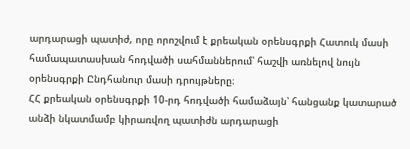արդարացի պատիժ, որը որոշվում է քրեական օրենսգրքի Հատուկ մասի համապատասխան հոդվածի սահմաններում՝ հաշվի առնելով նույն օրենսգրքի Ընդհանուր մասի դրույթները։
ՀՀ քրեական օրենսգրքի 10-րդ հոդվածի համաձայն՝ հանցանք կատարած անձի նկատմամբ կիրառվող պատիժն արդարացի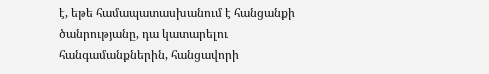է, եթե համապատասխանում է հանցանքի ծանրությանը, դա կատարելու հանգամանքներին, հանցավորի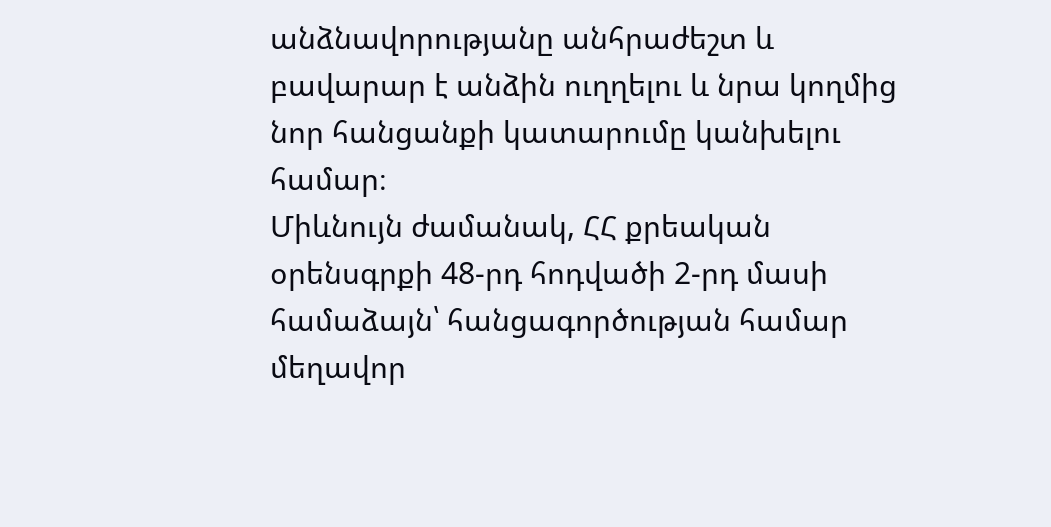անձնավորությանը անհրաժեշտ և բավարար է անձին ուղղելու և նրա կողմից նոր հանցանքի կատարումը կանխելու համար։
Միևնույն ժամանակ, ՀՀ քրեական օրենսգրքի 48-րդ հոդվածի 2-րդ մասի համաձայն՝ հանցագործության համար մեղավոր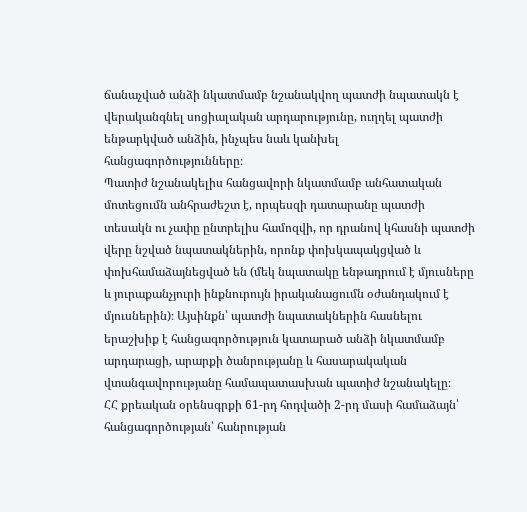ճանաչված անձի նկատմամբ նշանակվող պատժի նպատակն է վերականգնել սոցիալական արդարությունը, ուղղել պատժի ենթարկված անձին, ինչպես նաև կանխել հանցագործությունները։
Պատիժ նշանակելիս հանցավորի նկատմամբ անհատական մոտեցումն անհրաժեշտ է, որպեսզի դատարանը պատժի տեսակն ու չափը ընտրելիս համոզվի, որ դրանով կհասնի պատժի վերը նշված նպատակներին, որոնք փոխկապակցված և փոխհամաձայնեցված են (մեկ նպատակը ենթադրում է մյուսները և յուրաքանչյուրի ինքնուրույն իրականացումն օժանդակում է մյուսներին)։ Այսինքն՝ պատժի նպատակներին հասնելու երաշխիք է հանցագործություն կատարած անձի նկատմամբ արդարացի, արարքի ծանրությանը և հասարակական վտանգավորությանը համապատասխան պատիժ նշանակելը։
ՀՀ քրեական օրենսգրքի 61-րդ հոդվածի 2-րդ մասի համաձայն՝ հանցագործության՝ հանրության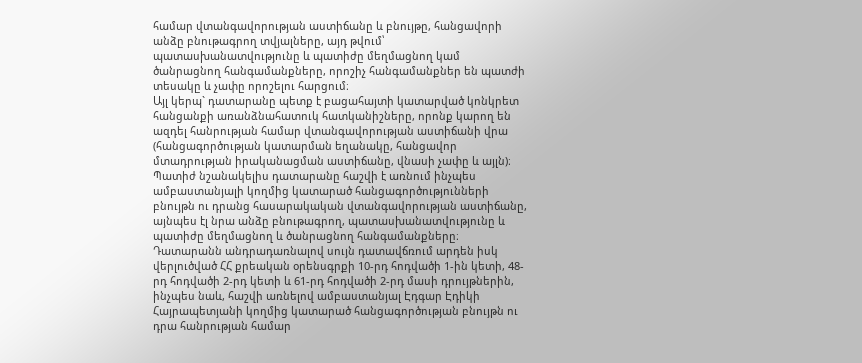համար վտանգավորության աստիճանը և բնույթը, հանցավորի անձը բնութագրող տվյալները, այդ թվում՝ պատասխանատվությունը և պատիժը մեղմացնող կամ ծանրացնող հանգամանքները, որոշիչ հանգամանքներ են պատժի տեսակը և չափը որոշելու հարցում։
Այլ կերպ` դատարանը պետք է բացահայտի կատարված կոնկրետ հանցանքի առանձնահատուկ հատկանիշները, որոնք կարող են ազդել հանրության համար վտանգավորության աստիճանի վրա (հանցագործության կատարման եղանակը, հանցավոր մտադրության իրականացման աստիճանը, վնասի չափը և այլն)։
Պատիժ նշանակելիս դատարանը հաշվի է առնում ինչպես ամբաստանյալի կողմից կատարած հանցագործությունների բնույթն ու դրանց հասարակական վտանգավորության աստիճանը, այնպես էլ նրա անձը բնութագրող, պատասխանատվությունը և պատիժը մեղմացնող և ծանրացնող հանգամանքները։
Դատարանն անդրադառնալով սույն դատավճռում արդեն իսկ վերլուծված ՀՀ քրեական օրենսգրքի 10-րդ հոդվածի 1-ին կետի, 48-րդ հոդվածի 2-րդ կետի և 61-րդ հոդվածի 2-րդ մասի դրույթներին, ինչպես նաև, հաշվի առնելով ամբաստանյալ Էդգար Էդիկի Հայրապետյանի կողմից կատարած հանցագործության բնույթն ու դրա հանրության համար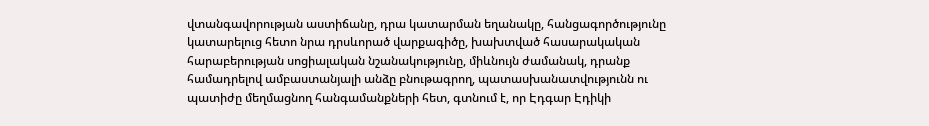վտանգավորության աստիճանը, դրա կատարման եղանակը, հանցագործությունը կատարելուց հետո նրա դրսևորած վարքագիծը, խախտված հասարակական հարաբերության սոցիալական նշանակությունը, միևնույն ժամանակ, դրանք համադրելով ամբաստանյալի անձը բնութագրող, պատասխանատվությունն ու պատիժը մեղմացնող հանգամանքների հետ, գտնում է, որ Էդգար Էդիկի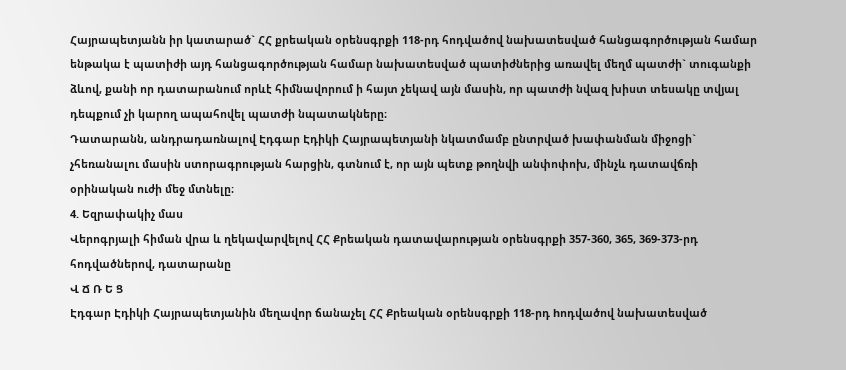Հայրապետյանն իր կատարած` ՀՀ քրեական օրենսգրքի 118-րդ հոդվածով նախատեսված հանցագործության համար ենթակա է պատիժի այդ հանցագործության համար նախատեսված պատիժներից առավել մեղմ պատժի` տուգանքի ձևով, քանի որ դատարանում որևէ հիմնավորում ի հայտ չեկավ այն մասին, որ պատժի նվազ խիստ տեսակը տվյալ դեպքում չի կարող ապահովել պատժի նպատակները։
Դատարանն, անդրադառնալով Էդգար Էդիկի Հայրապետյանի նկատմամբ ընտրված խափանման միջոցի` չհեռանալու մասին ստորագրության հարցին, գտնում է, որ այն պետք թողնվի անփոփոխ, մինչև դատավճռի օրինական ուժի մեջ մտնելը։
4. Եզրափակիչ մաս
Վերոգրյալի հիման վրա և ղեկավարվելով ՀՀ Քրեական դատավարության օրենսգրքի 357-360, 365, 369-373-րդ հոդվածներով, դատարանը
Վ Ճ Ռ Ե Ց
Էդգար Էդիկի Հայրապետյանին մեղավոր ճանաչել ՀՀ Քրեական օրենսգրքի 118-րդ hոդվածով նախատեսված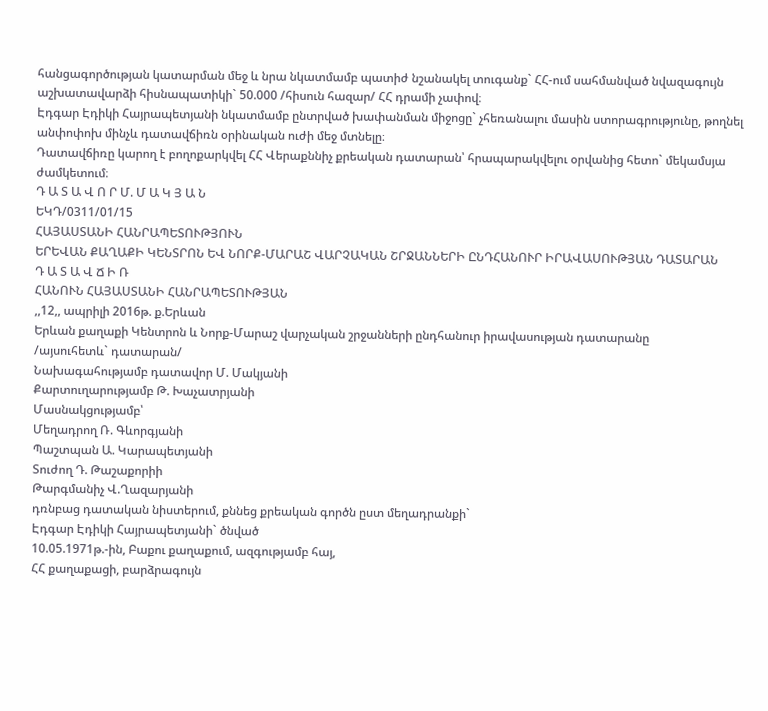հանցագործության կատարման մեջ և նրա նկատմամբ պատիժ նշանակել տուգանք` ՀՀ-ում սահմանված նվազագույն աշխատավարձի հիսնապատիկի` 50.000 /հիսուն հազար/ ՀՀ դրամի չափով։
Էդգար Էդիկի Հայրապետյանի նկատմամբ ընտրված խափանման միջոցը` չհեռանալու մասին ստորագրությունը, թողնել անփոփոխ մինչև դատավճիռն օրինական ուժի մեջ մտնելը։
Դատավճիռը կարող է բողոքարկվել ՀՀ Վերաքննիչ քրեական դատարան՝ հրապարակվելու օրվանից հետո` մեկամսյա ժամկետում։
Դ Ա Տ Ա Վ Ո Ր Մ. Մ Ա Կ Յ Ա Ն
ԵԿԴ/0311/01/15
ՀԱՅԱՍՏԱՆԻ ՀԱՆՐԱՊԵՏՈՒԹՅՈՒՆ
ԵՐԵՎԱՆ ՔԱՂԱՔԻ ԿԵՆՏՐՈՆ ԵՎ ՆՈՐՔ-ՄԱՐԱՇ ՎԱՐՉԱԿԱՆ ՇՐՋԱՆՆԵՐԻ ԸՆԴՀԱՆՈՒՐ ԻՐԱՎԱՍՈՒԹՅԱՆ ԴԱՏԱՐԱՆ
Դ Ա Տ Ա Վ Ճ Ի Ռ
ՀԱՆՈՒՆ ՀԱՅԱՍՏԱՆԻ ՀԱՆՐԱՊԵՏՈՒԹՅԱՆ
,,12,, ապրիլի 2016թ. ք.Երևան
Երևան քաղաքի Կենտրոն և Նորք-Մարաշ վարչական շրջանների ընդհանուր իրավասության դատարանը
/այսուհետև` դատարան/
Նախագահությամբ դատավոր Մ. Մակյանի
Քարտուղարությամբ Թ. Խաչատրյանի
Մասնակցությամբ՝
Մեղադրող Ռ. Գևորգյանի
Պաշտպան Ա. Կարապետյանի
Տուժող Դ. Թաշաքորիի
Թարգմանիչ Վ.Ղազարյանի
դռնբաց դատական նիստերում, քննեց քրեական գործն ըստ մեղադրանքի`
Էդգար Էդիկի Հայրապետյանի` ծնված
10.05.1971թ.-ին, Բաքու քաղաքում, ազգությամբ հայ,
ՀՀ քաղաքացի, բարձրագույն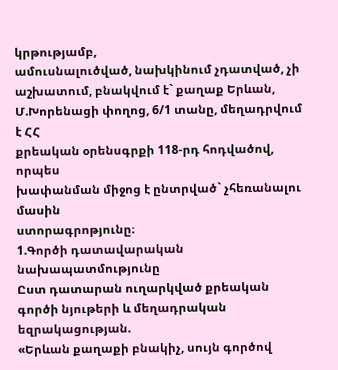կրթությամբ,
ամուսնալուծված, նախկինում չդատված, չի
աշխատում, բնակվում է` քաղաք Երևան,
Մ.Խորենացի փողոց, 6/1 տանը, մեղադրվում է ՀՀ
քրեական օրենսգրքի 118-րդ հոդվածով, որպես
խափանման միջոց է ընտրված` չհեռանալու մասին
ստորագրոթյունը։
1.Գործի դատավարական նախապատմությունը
Ըստ դատարան ուղարկված քրեական գործի նյութերի և մեղադրական եզրակացության.
«Երևան քաղաքի բնակիչ, սույն գործով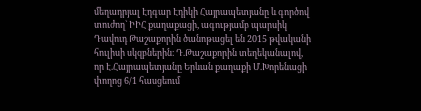մեղադրյալ Էդգար Էդիկի Հայրապետյանը և գործով տուժող` ԻԻՀ քաղաքացի, ագությամբ պարսիկ Դավուդ Թաշաքորին ծանոթացել են 2015 թվականի հուլիսի սկզբներին։ Դ.Թաշաքորին տեղեկանալով, որ Է.Հայրապետյանը Երևան քաղաքի Մ.Խորենացի փողոց 6/1 հասցեում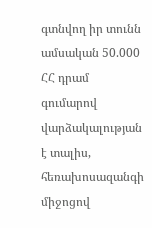գտնվող իր տունն ամսական 50.000 ՀՀ դրամ գումարով վարձակալության է տալիս, հեռախոսազանգի միջոցով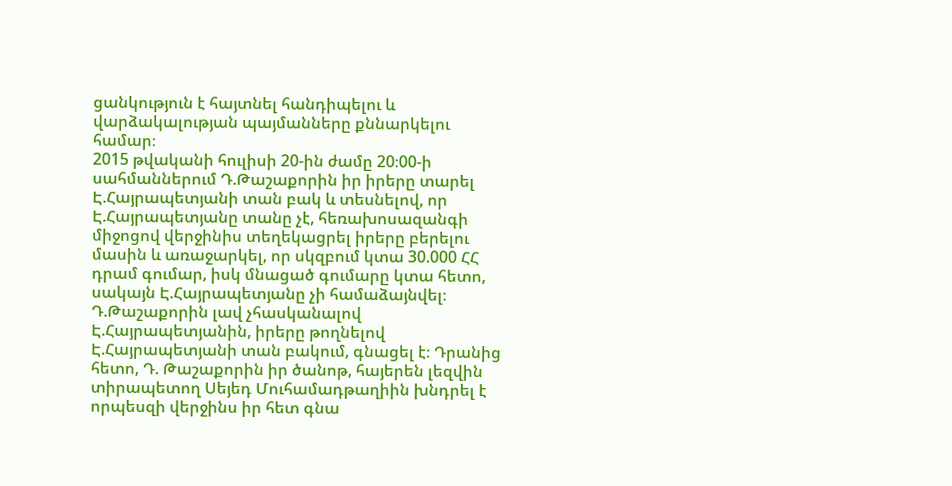ցանկություն է հայտնել հանդիպելու և վարձակալության պայմանները քննարկելու համար։
2015 թվականի հուլիսի 20-ին ժամը 20։00-ի սահմաններում Դ.Թաշաքորին իր իրերը տարել Է.Հայրապետյանի տան բակ և տեսնելով, որ Է.Հայրապետյանը տանը չէ, հեռախոսազանգի միջոցով վերջինիս տեղեկացրել իրերը բերելու մասին և առաջարկել, որ սկզբում կտա 30.000 ՀՀ դրամ գումար, իսկ մնացած գումարը կտա հետո, սակայն Է.Հայրապետյանը չի համաձայնվել։ Դ.Թաշաքորին լավ չհասկանալով Է.Հայրապետյանին, իրերը թողնելով Է.Հայրապետյանի տան բակում, գնացել է։ Դրանից հետո, Դ. Թաշաքորին իր ծանոթ, հայերեն լեզվին տիրապետող Սեյեդ Մուհամադթաղիին խնդրել է որպեսզի վերջինս իր հետ գնա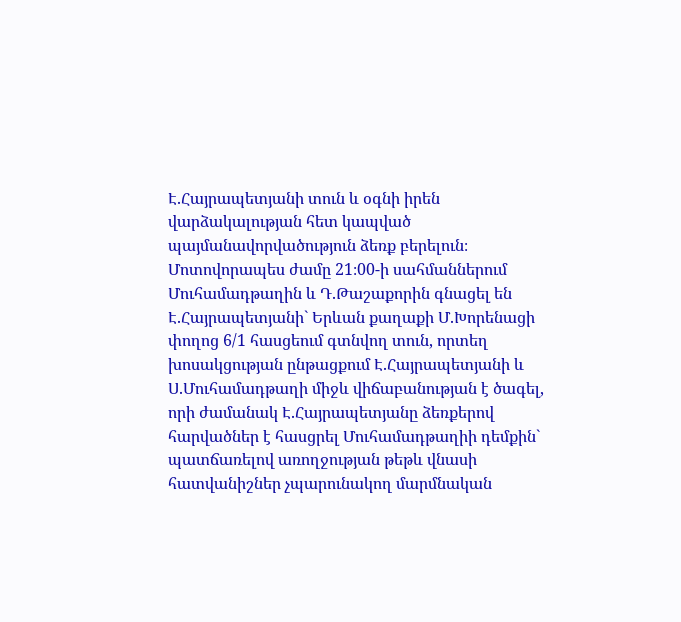Է.Հայրապետյանի տուն և օգնի իրեն վարձակալության հետ կապված պայմանավորվածություն ձեռք բերելուն։ Մոտովորապես ժամը 21։00-ի սահմաններում Մուհամադթաղին և Դ.Թաշաքորին գնացել են Է.Հայրապետյանի` Երևան քաղաքի Մ.Խորենացի փողոց 6/1 հասցեում գտնվող տուն, որտեղ խոսակցության ընթացքում Է.Հայրապետյանի և Ս.Մուհամադթաղի միջև վիճաբանության է ծագել, որի ժամանակ Է.Հայրապետյանը ձեռքերով հարվածներ է հասցրել Մուհամադթաղիի դեմքին` պատճառելով առողջության թեթև վնասի հատվանիշներ չպարունակող մարմնական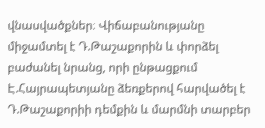վնասվածքներ։ Վիճաբանությանը միջամտել է Դ.Թաշաքորին և փորձել բաժանել նրանց, որի ընթացքում Է.Հայրապետյանը ձեռքերով հարվածել է Դ.Թաշաքորիի դեմքին և մարմնի տարբեր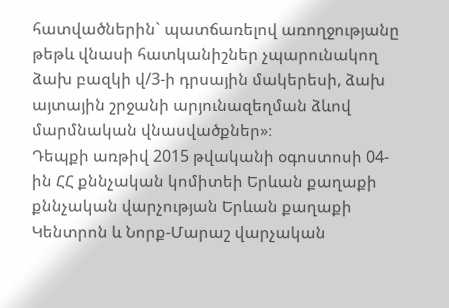հատվածներին` պատճառելով առողջությանը թեթև վնասի հատկանիշներ չպարունակող ձախ բազկի վ/3-ի դրսային մակերեսի, ձախ այտային շրջանի արյունազեղման ձևով մարմնական վնասվածքներ»։
Դեպքի առթիվ 2015 թվականի օգոստոսի 04-ին ՀՀ քննչական կոմիտեի Երևան քաղաքի քննչական վարչության Երևան քաղաքի Կենտրոն և Նորք-Մարաշ վարչական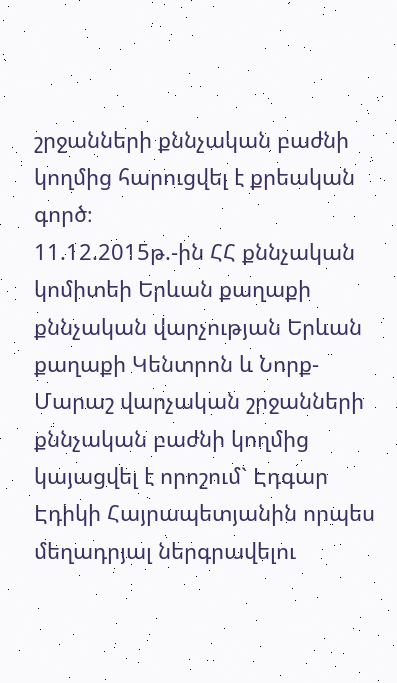շրջանների քննչական բաժնի կողմից հարուցվել է քրեական գործ։
11.12.2015թ.-ին ՀՀ քննչական կոմիտեի Երևան քաղաքի քննչական վարչության Երևան քաղաքի Կենտրոն և Նորք-Մարաշ վարչական շրջանների քննչական բաժնի կողմից կայացվել է որոշում` Էդգար Էդիկի Հայրապետյանին որպես մեղադրյալ ներգրավելու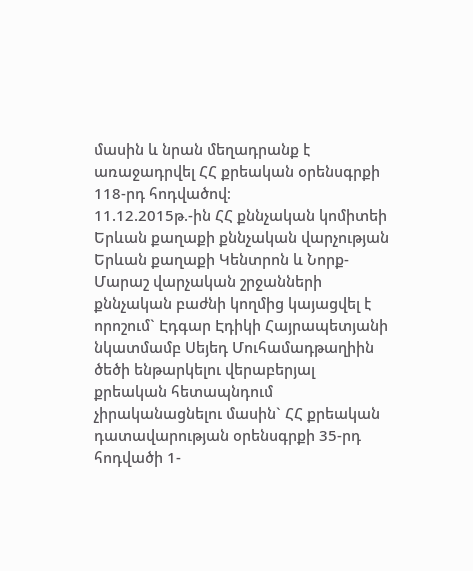մասին և նրան մեղադրանք է առաջադրվել ՀՀ քրեական օրենսգրքի 118-րդ հոդվածով։
11.12.2015թ.-ին ՀՀ քննչական կոմիտեի Երևան քաղաքի քննչական վարչության Երևան քաղաքի Կենտրոն և Նորք-Մարաշ վարչական շրջանների քննչական բաժնի կողմից կայացվել է որոշում` Էդգար Էդիկի Հայրապետյանի նկատմամբ Սեյեդ Մուհամադթաղիին ծեծի ենթարկելու վերաբերյալ քրեական հետապնդում չիրականացնելու մասին` ՀՀ քրեական դատավարության օրենսգրքի 35-րդ հոդվածի 1-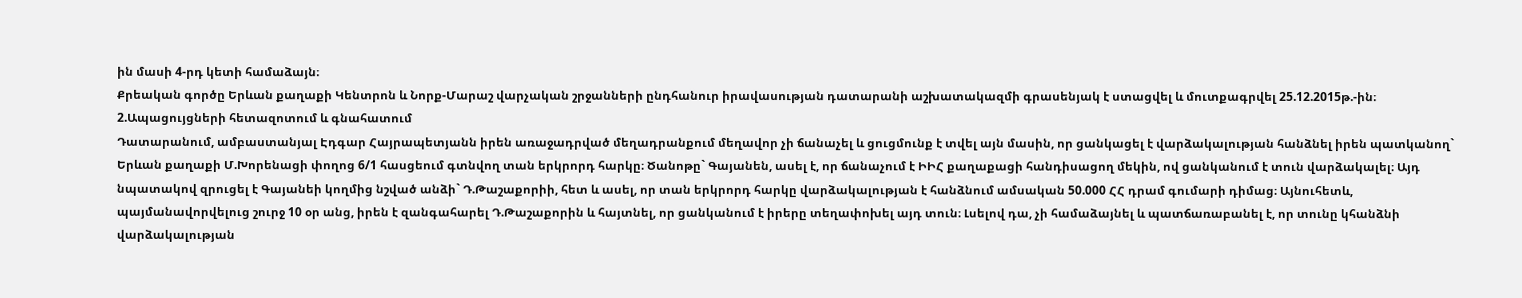ին մասի 4-րդ կետի համաձայն։
Քրեական գործը Երևան քաղաքի Կենտրոն և Նորք-Մարաշ վարչական շրջանների ընդհանուր իրավասության դատարանի աշխատակազմի գրասենյակ է ստացվել և մուտքագրվել 25.12.2015թ.-ին։
2.Ապացույցների հետազոտում և գնահատում
Դատարանում, ամբաստանյալ Էդգար Հայրապետյանն իրեն առաջադրված մեղադրանքում մեղավոր չի ճանաչել և ցուցմունք է տվել այն մասին, որ ցանկացել է վարձակալության հանձնել իրեն պատկանող` Երևան քաղաքի Մ.Խորենացի փողոց 6/1 հասցեում գտնվող տան երկրորդ հարկը։ Ծանոթը` Գայանեն, ասել է, որ ճանաչում է ԻԻՀ քաղաքացի հանդիսացող մեկին, ով ցանկանում է տուն վարձակալել։ Այդ նպատակով զրուցել է Գայանեի կողմից նշված անձի` Դ.Թաշաքորիի, հետ և ասել, որ տան երկրորդ հարկը վարձակալության է հանձնում ամսական 50.000 ՀՀ դրամ գումարի դիմաց։ Այնուհետև, պայմանավորվելուց շուրջ 10 օր անց, իրեն է զանգահարել Դ.Թաշաքորին և հայտնել, որ ցանկանում է իրերը տեղափոխել այդ տուն։ Լսելով դա, չի համաձայնել և պատճառաբանել է, որ տունը կհանձնի վարձակալության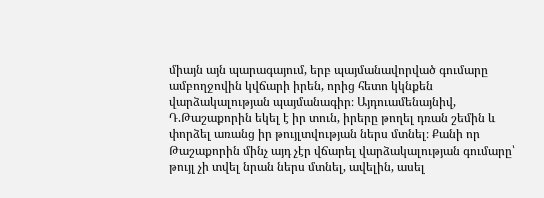միայն այն պարագայում, երբ պայմանավորված գումարը ամբողջովին կվճարի իրեն, որից հետո կկնքեն վարձակալության պայմանագիր։ Այդուամենայնիվ, Դ.Թաշաքորին եկել է իր տուն, իրերը թողել դռան շեմին և փորձել առանց իր թույլտվության ներս մտնել։ Քանի որ Թաշաքորին մինչ այդ չէր վճարել վարձակալության գումարը՝ թույլ չի տվել նրան ներս մտնել, ավելին, ասել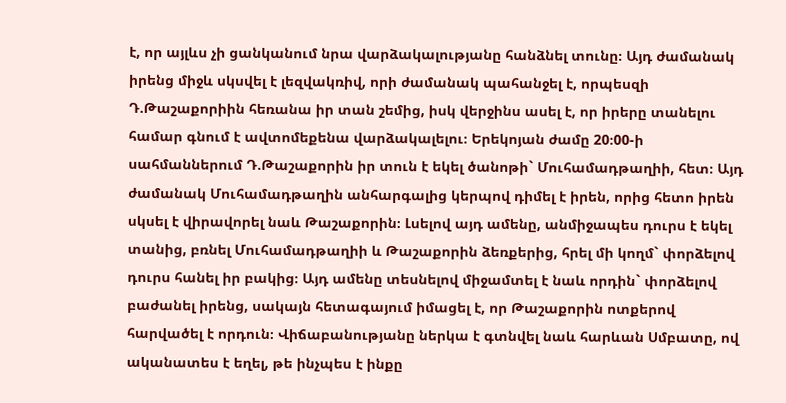է, որ այլևս չի ցանկանում նրա վարձակալությանը հանձնել տունը։ Այդ ժամանակ իրենց միջև սկսվել է լեզվակռիվ, որի ժամանակ պահանջել է, որպեսզի Դ.Թաշաքորիին հեռանա իր տան շեմից, իսկ վերջինս ասել է, որ իրերը տանելու համար գնում է ավտոմեքենա վարձակալելու։ Երեկոյան ժամը 20։00-ի սահմաններում Դ.Թաշաքորին իր տուն է եկել ծանոթի` Մուհամադթաղիի, հետ։ Այդ ժամանակ Մուհամադթաղին անհարգալից կերպով դիմել է իրեն, որից հետո իրեն սկսել է վիրավորել նաև Թաշաքորին։ Լսելով այդ ամենը, անմիջապես դուրս է եկել տանից, բռնել Մուհամադթաղիի և Թաշաքորին ձեռքերից, հրել մի կողմ` փորձելով դուրս հանել իր բակից։ Այդ ամենը տեսնելով միջամտել է նաև որդին` փորձելով բաժանել իրենց, սակայն հետագայում իմացել է, որ Թաշաքորին ոտքերով հարվածել է որդուն։ Վիճաբանությանը ներկա է գտնվել նաև հարևան Սմբատը, ով ականատես է եղել, թե ինչպես է ինքը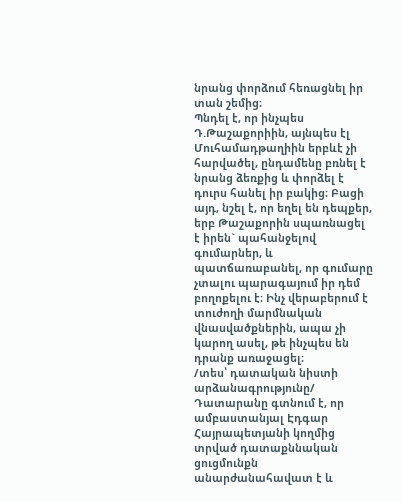նրանց փորձում հեռացնել իր տան շեմից։
Պնդել է, որ ինչպես Դ.Թաշաքորիին, այնպես էլ Մուհամադթաղիին երբևէ չի հարվածել, ընդամենը բռնել է նրանց ձեռքից և փորձել է դուրս հանել իր բակից։ Բացի այդ, նշել է, որ եղել են դեպքեր, երբ Թաշաքորին սպառնացել է իրեն` պահանջելով գումարներ, և պատճառաբանել, որ գումարը չտալու պարագայում իր դեմ բողոքելու է։ Ինչ վերաբերում է տուժողի մարմնական վնասվածքներին, ապա չի կարող ասել, թե ինչպես են դրանք առաջացել։
/տես՝ դատական նիստի արձանագրությունը/
Դատարանը գտնում է, որ ամբաստանյալ Էդգար Հայրապետյանի կողմից տրված դատաքննական ցուցմունքն անարժանահավատ է և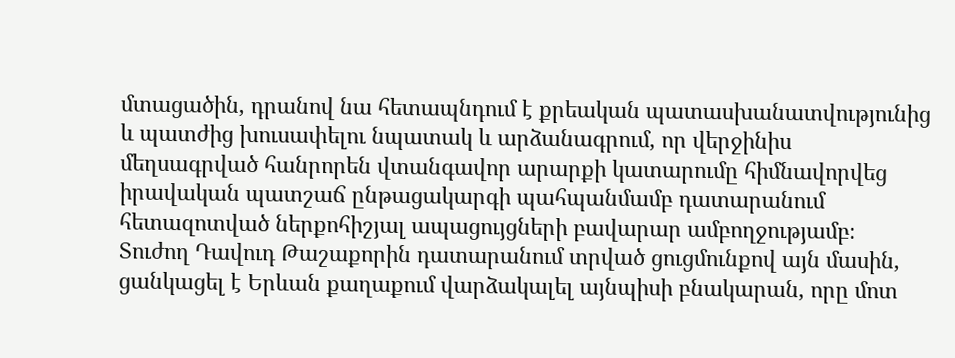մտացածին, դրանով նա հետապնդում է քրեական պատասխանատվությունից և պատժից խուսափելու նպատակ և արձանագրում, որ վերջինիս մեղսագրված հանրորեն վտանգավոր արարքի կատարումը հիմնավորվեց իրավական պատշաճ ընթացակարգի պահպանմամբ դատարանում հետազոտված ներքոհիշյալ ապացույցների բավարար ամբողջությամբ։
Տուժող Դավուդ Թաշաքորին դատարանում տրված ցուցմունքով այն մասին, ցանկացել է Երևան քաղաքում վարձակալել այնպիսի բնակարան, որը մոտ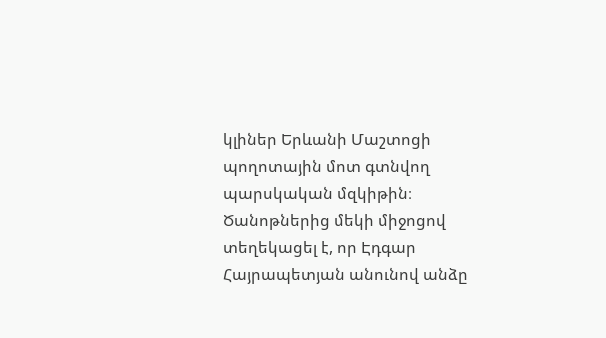կլիներ Երևանի Մաշտոցի պողոտային մոտ գտնվող պարսկական մզկիթին։ Ծանոթներից մեկի միջոցով տեղեկացել է, որ Էդգար Հայրապետյան անունով անձը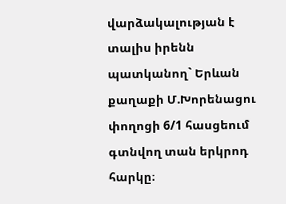վարձակալության է տալիս իրենն պատկանող` Երևան քաղաքի Մ.Խորենացու փողոցի 6/1 հասցեում գտնվող տան երկրոդ հարկը։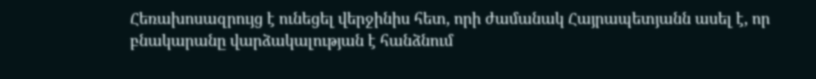Հեռախոսազրույց է ունեցել վերջինիս հետ, որի ժամանակ Հայրապետյանն ասել է, որ բնակարանը վարձակալության է հանձնում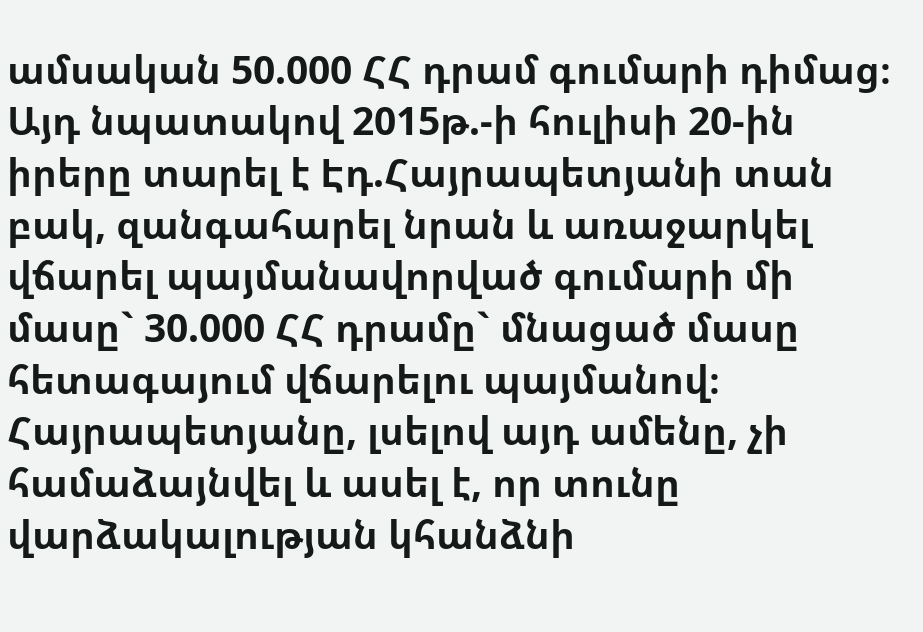ամսական 50.000 ՀՀ դրամ գումարի դիմաց։ Այդ նպատակով 2015թ.-ի հուլիսի 20-ին իրերը տարել է Էդ.Հայրապետյանի տան բակ, զանգահարել նրան և առաջարկել վճարել պայմանավորված գումարի մի մասը` 30.000 ՀՀ դրամը` մնացած մասը հետագայում վճարելու պայմանով։ Հայրապետյանը, լսելով այդ ամենը, չի համաձայնվել և ասել է, որ տունը վարձակալության կհանձնի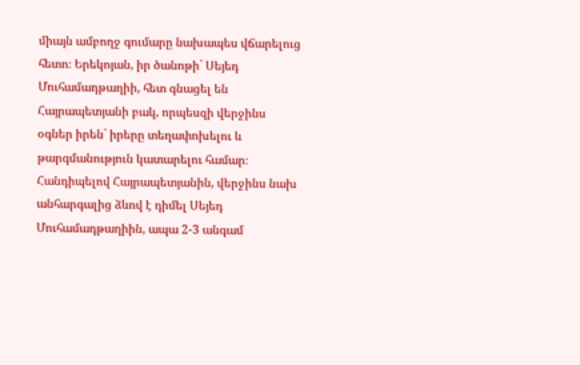միայն ամբողջ գումարը նախապես վճարելուց հետո։ Երեկոյան, իր ծանոթի` Սեյեդ Մուհամադթաղիի, հետ գնացել են Հայրապետյանի բակ, որպեսզի վերջինս օգներ իրեն` իրերը տեղափոխելու և թարգմանություն կատարելու համար։ Հանդիպելով Հայրապետյանին, վերջինս նախ անհարգալից ձևով է դիմել Սեյեդ Մուհամադթաղիին, ապա 2-3 անգամ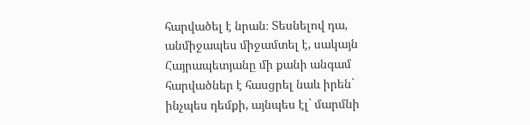հարվածել է նրան։ Տեսնելով դա, անմիջապես միջամտել է, սակայն Հայրապետյանը մի քանի անգամ հարվածներ է հասցրել նաև իրեն` ինչպես դեմքի, այնպես էլ` մարմնի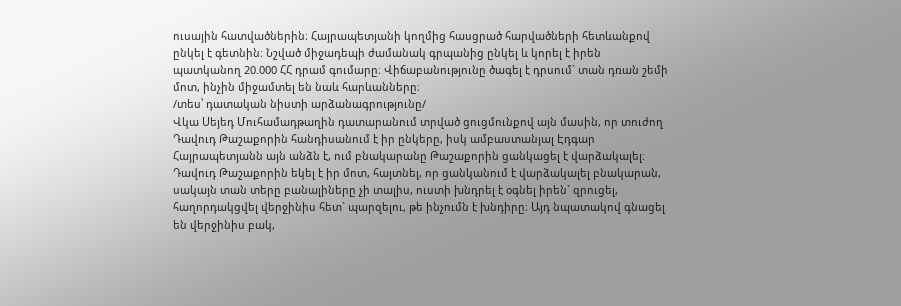ուսային հատվածներին։ Հայրապետյանի կողմից հասցրած հարվածների հետևանքով ընկել է գետնին։ Նշված միջադեպի ժամանակ գրպանից ընկել և կորել է իրեն պատկանող 20.000 ՀՀ դրամ գումարը։ Վիճաբանությունը ծագել է դրսում` տան դռան շեմի մոտ, ինչին միջամտել են նաև հարևանները։
/տես՝ դատական նիստի արձանագրությունը/
Վկա Սեյեդ Մուհամադթաղին դատարանում տրված ցուցմունքով այն մասին, որ տուժող Դավուդ Թաշաքորին հանդիսանում է իր ընկերը, իսկ ամբաստանյալ Էդգար Հայրապետյանն այն անձն է, ում բնակարանը Թաշաքորին ցանկացել է վարձակալել։
Դավուդ Թաշաքորին եկել է իր մոտ, հայտնել, որ ցանկանում է վարձակալել բնակարան, սակայն տան տերը բանալիները չի տալիս, ուստի խնդրել է օգնել իրեն` զրուցել, հաղորդակցվել վերջինիս հետ` պարզելու, թե ինչումն է խնդիրը։ Այդ նպատակով գնացել են վերջինիս բակ,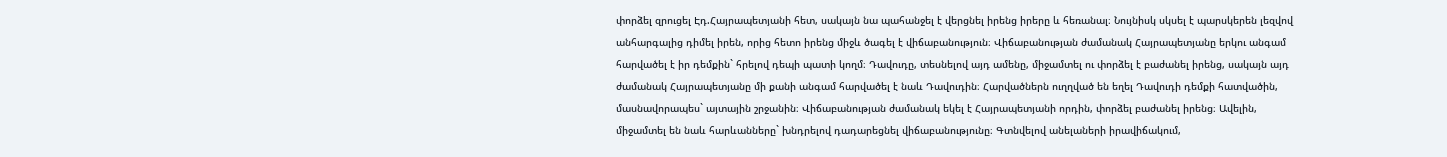փորձել զրուցել Էդ.Հայրապետյանի հետ, սակայն նա պահանջել է վերցնել իրենց իրերը և հեռանալ։ Նույնիսկ սկսել է պարսկերեն լեզվով անհարգալից դիմել իրեն, որից հետո իրենց միջև ծագել է վիճաբանություն։ Վիճաբանության ժամանակ Հայրապետյանը երկու անգամ հարվածել է իր դեմքին` հրելով դեպի պատի կողմ։ Դավուդը, տեսնելով այդ ամենը, միջամտել ու փորձել է բաժանել իրենց, սակայն այդ ժամանակ Հայրապետյանը մի քանի անգամ հարվածել է նաև Դավուդին։ Հարվածներն ուղղված են եղել Դավուդի դեմքի հատվածին, մասնավորապես` այտային շրջանին։ Վիճաբանության ժամանակ եկել է Հայրապետյանի որդին, փորձել բաժանել իրենց։ Ավելին, միջամտել են նաև հարևանները` խնդրելով դադարեցնել վիճաբանությունը։ Գտնվելով անելաների իրավիճակում,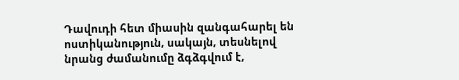Դավուդի հետ միասին զանգահարել են ոստիկանություն, սակայն, տեսնելով նրանց ժամանումը ձգձգվում է,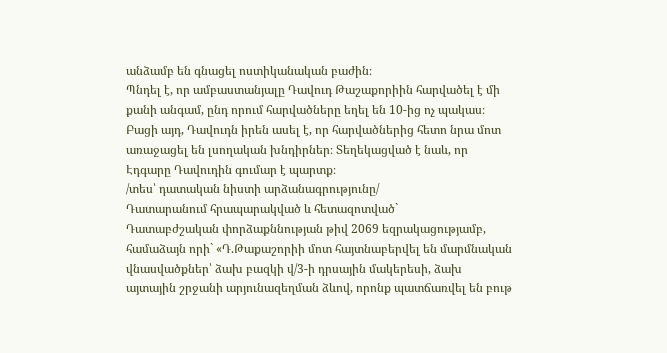անձամբ են գնացել ոստիկանական բաժին։
Պնդել է, որ ամբաստանյալը Դավուդ Թաշաքորիին հարվածել է մի քանի անգամ, ընդ որում հարվածները եղել են 10-ից ոչ պակաս։ Բացի այդ, Դավուդն իրեն ասել է, որ հարվածներից հետո նրա մոտ առաջացել են լսողական խնդիրներ։ Տեղեկացված է նաև, որ Էդգարը Դավուդին գումար է պարտք։
/տես՝ դատական նիստի արձանագրությունը/
Դատարանում հրապարակված և հետազոտված`
Դատաբժշական փորձաքննության թիվ 2069 եզրակացությամբ, համաձայն որի` «Դ.Թաքաշորիի մոտ հայտնաբերվել են մարմնական վնասվածքներ՝ ձախ բազկի վ/3-ի դրսային մակերեսի, ձախ այտային շրջանի արյունազեղման ձևով, որոնք պատճառվել են բութ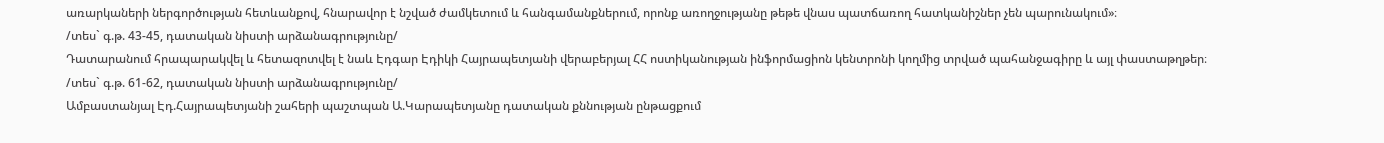առարկաների ներգործության հետևանքով, հնարավոր է նշված ժամկետում և հանգամանքներում, որոնք առողջությանը թեթե վնաս պատճառող հատկանիշներ չեն պարունակում»։
/տես` գ.թ. 43-45, դատական նիստի արձանագրությունը/
Դատարանում հրապարակվել և հետազոտվել է նաև Էդգար Էդիկի Հայրապետյանի վերաբերյալ ՀՀ ոստիկանության ինֆորմացիոն կենտրոնի կողմից տրված պահանջագիրը և այլ փաստաթղթեր։
/տես` գ.թ. 61-62, դատական նիստի արձանագրությունը/
Ամբաստանյալ Էդ.Հայրապետյանի շահերի պաշտպան Ա.Կարապետյանը դատական քննության ընթացքում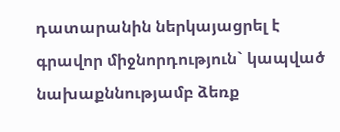դատարանին ներկայացրել է գրավոր միջնորդություն` կապված նախաքննությամբ ձեռք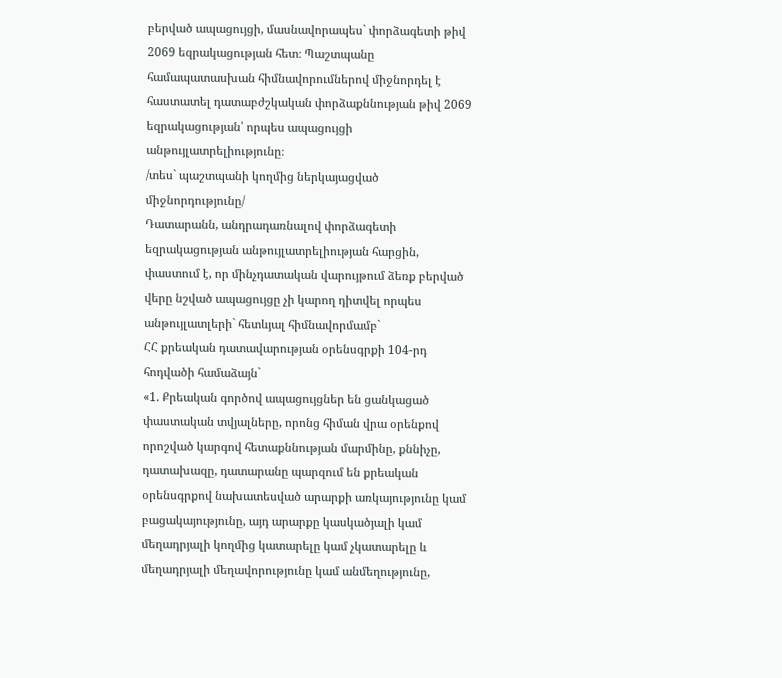բերված ապացույցի, մասնավորապես` փորձագետի թիվ 2069 եզրակացության հետ։ Պաշտպանը համապատասխան հիմնավորումներով միջնորդել է հաստատել դատաբժշկական փորձաքննության թիվ 2069 եզրակացության՝ որպես ապացույցի անթույլատրելիությունը։
/տես` պաշտպանի կողմից ներկայացված միջնորդությունը/
Դատարանն, անդրադառնալով փորձագետի եզրակացության անթույլատրելիության հարցին, փաստում է, որ մինչդատական վարույթում ձեռք բերված վերը նշված ապացույցը չի կարող դիտվել որպես անթույլատլերի` հետևյալ հիմնավորմամբ`
ՀՀ քրեական դատավարության օրենսգրքի 104-րդ հոդվածի համաձայն`
«1. Քրեական գործով ապացույցներ են ցանկացած փաստական տվյալները, որոնց հիման վրա օրենքով որոշված կարգով հետաքննության մարմինը, քննիչը, դատախազը, դատարանը պարզում են քրեական օրենսգրքով նախատեսված արարքի առկայությունը կամ բացակայությունը, այդ արարքը կասկածյալի կամ մեղադրյալի կողմից կատարելը կամ չկատարելը և մեղադրյալի մեղավորությունը կամ անմեղությունը,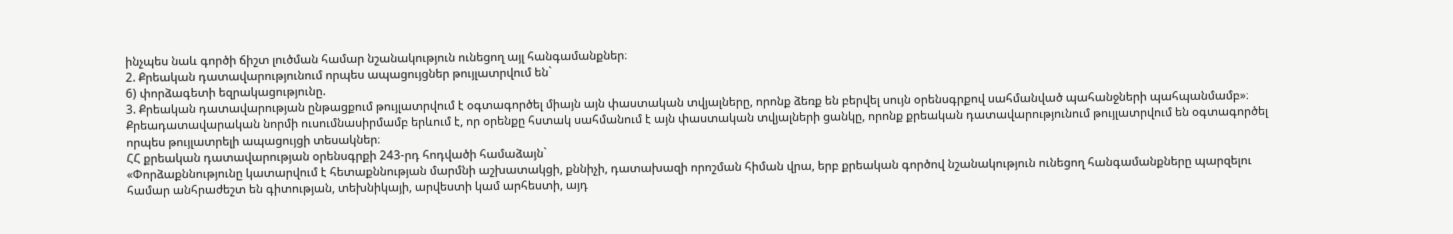ինչպես նաև գործի ճիշտ լուծման համար նշանակություն ունեցող այլ հանգամանքներ։
2. Քրեական դատավարությունում որպես ապացույցներ թույլատրվում են`
6) փորձագետի եզրակացությունը.
3. Քրեական դատավարության ընթացքում թույլատրվում է օգտագործել միայն այն փաստական տվյալները, որոնք ձեռք են բերվել սույն օրենսգրքով սահմանված պահանջների պահպանմամբ»։
Քրեադատավարական նորմի ուսումնասիրմամբ երևում է, որ օրենքը հստակ սահմանում է այն փաստական տվյալների ցանկը, որոնք քրեական դատավարությունում թույլատրվում են օգտագործել որպես թույլատրելի ապացույցի տեսակներ։
ՀՀ քրեական դատավարության օրենսգրքի 243-րդ հոդվածի համաձայն`
«Փորձաքննությունը կատարվում է հետաքննության մարմնի աշխատակցի, քննիչի, դատախազի որոշման հիման վրա, երբ քրեական գործով նշանակություն ունեցող հանգամանքները պարզելու համար անհրաժեշտ են գիտության, տեխնիկայի, արվեստի կամ արհեստի, այդ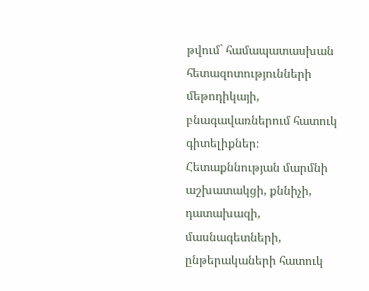թվում` համապատասխան հետազոտությունների մեթոդիկայի, բնագավառներում հատուկ գիտելիքներ։ Հետաքննության մարմնի աշխատակցի, քննիչի, դատախազի, մասնագետների, ընթերակաների հատուկ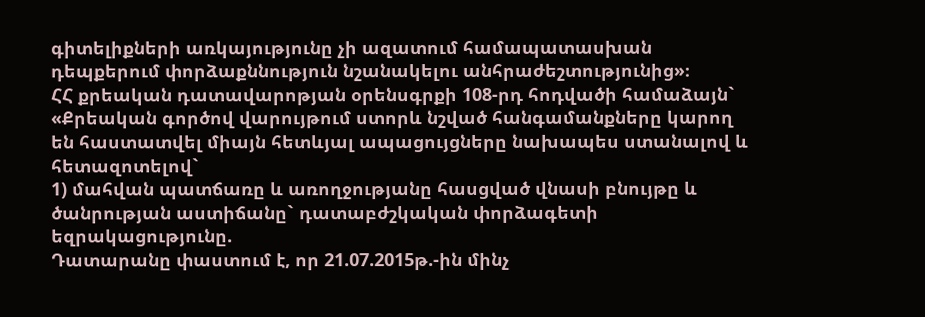գիտելիքների առկայությունը չի ազատում համապատասխան դեպքերում փորձաքննություն նշանակելու անհրաժեշտությունից»։
ՀՀ քրեական դատավարոթյան օրենսգրքի 108-րդ հոդվածի համաձայն`
«Քրեական գործով վարույթում ստորև նշված հանգամանքները կարող են հաստատվել միայն հետևյալ ապացույցները նախապես ստանալով և հետազոտելով`
1) մահվան պատճառը և առողջությանը հասցված վնասի բնույթը և ծանրության աստիճանը` դատաբժշկական փորձագետի եզրակացությունը.
Դատարանը փաստում է, որ 21.07.2015թ.-ին մինչ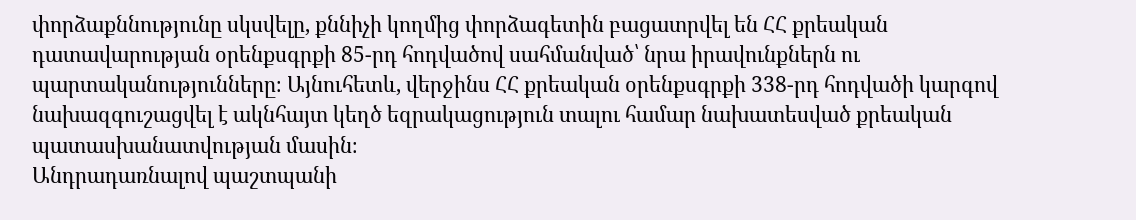փորձաքննությունը սկսվելը, քննիչի կողմից փորձագետին բացատրվել են ՀՀ քրեական դատավարության օրենքսգրքի 85-րդ հոդվածով սահմանված՝ նրա իրավունքներն ու պարտականությունները։ Այնուհետև, վերջինս ՀՀ քրեական օրենքսգրքի 338-րդ հոդվածի կարգով նախազգուշացվել է ակնհայտ կեղծ եզրակացություն տալու համար նախատեսված քրեական պատասխանատվության մասին։
Անդրադառնալով պաշտպանի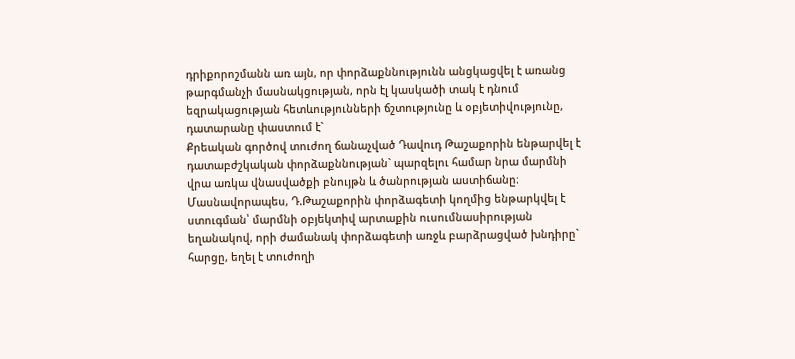դրիքորոշմանն առ այն, որ փորձաքննությունն անցկացվել է առանց թարգմանչի մասնակցության, որն էլ կասկածի տակ է դնում եզրակացության հետևությունների ճշտությունը և օբյետիվությունը, դատարանը փաստում է`
Քրեական գործով տուժող ճանաչված Դավուդ Թաշաքորին ենթարվել է դատաբժշկական փորձաքննության` պարզելու համար նրա մարմնի վրա առկա վնասվածքի բնույթն և ծանրության աստիճանը։ Մասնավորապես, Դ.Թաշաքորին փորձագետի կողմից ենթարկվել է ստուգման՝ մարմնի օբյեկտիվ արտաքին ուսումնասիրության եղանակով, որի ժամանակ փորձագետի առջև բարձրացված խնդիրը` հարցը, եղել է տուժողի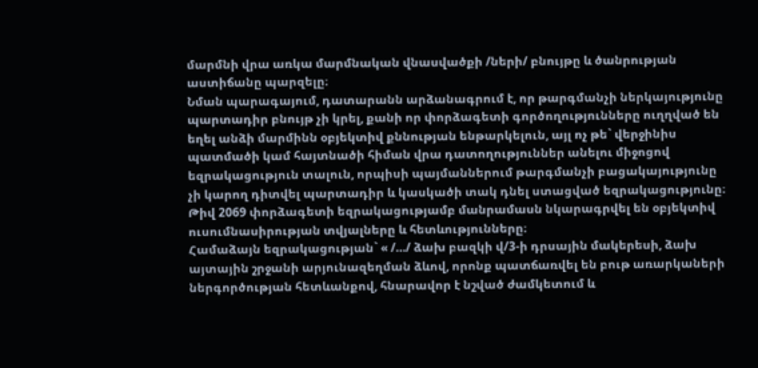մարմնի վրա առկա մարմնական վնասվածքի /ների/ բնույթը և ծանրության աստիճանը պարզելը։
Նման պարագայում, դատարանն արձանագրում է, որ թարգմանչի ներկայությունը պարտադիր բնույթ չի կրել, քանի որ փորձագետի գործողությունները ուղղված են եղել անձի մարմինն օբյեկտիվ քննության ենթարկելուն, այլ ոչ թե` վերջինիս պատմածի կամ հայտնածի հիման վրա դատողություններ անելու միջոցով եզրակացություն տալուն, որպիսի պայմաններում թարգմանչի բացակայությունը չի կարող դիտվել պարտադիր և կասկածի տակ դնել ստացված եզրակացությունը։
Թիվ 2069 փորձագետի եզրակացությամբ մանրամասն նկարագրվել են օբյեկտիվ ուսումնասիրության տվյալները և հետևությունները։
Համաձայն եզրակացության` « /…/ ձախ բազկի վ/3-ի դրսային մակերեսի, ձախ այտային շրջանի արյունազեղման ձևով, որոնք պատճառվել են բութ առարկաների ներգործության հետևանքով, հնարավոր է նշված ժամկետում և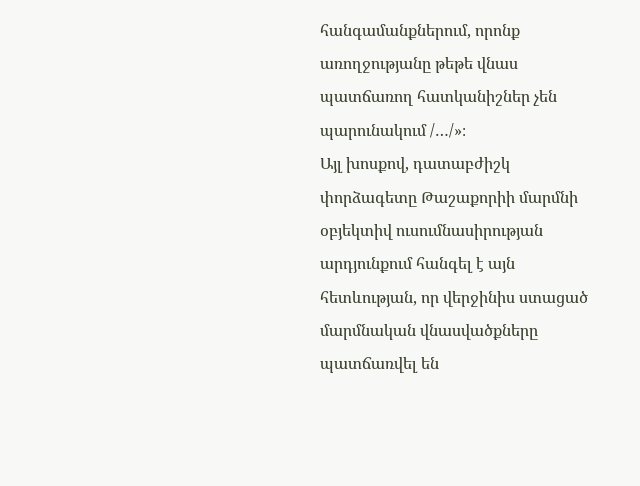հանգամանքներում, որոնք առողջությանը թեթե վնաս պատճառող հատկանիշներ չեն պարունակում /…/»։
Այլ խոսքով, դատաբժիշկ փորձագետը Թաշաքորիի մարմնի օբյեկտիվ ուսումնասիրության արդյունքում հանգել է այն հետևության, որ վերջինիս ստացած մարմնական վնասվածքները պատճառվել են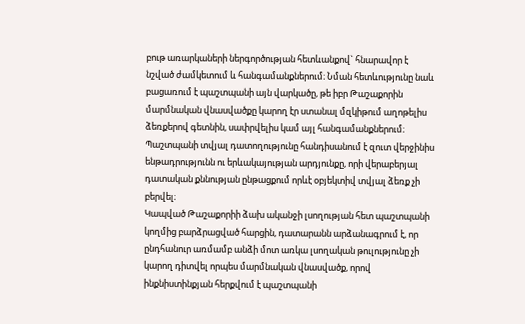բութ առարկաների ներգործության հետևանքով` հնարավոր է նշված ժամկետում և հանգամանքներում։ Նման հետևությունը նաև բացառում է պաշտպանի այն վարկածը, թե իբր Թաշաքորին մարմնական վնասվածքը կարող էր ստանալ մզկիթում աղոթելիս ձեռքերով գետնին, սափրվելիս կամ այլ հանգամանքներում։ Պաշտպանի տվյալ դատողությունը հանդիսանում է զուտ վերջինիս ենթադրությունն ու երևակայության արդյունքը, որի վերաբերյալ դատական քննության ընթացքում որևէ օբյեկտիվ տվյալ ձեռք չի բերվել։
Կապված Թաշաքորիի ձախ ականջի լսողության հետ պաշտպանի կողմից բարձրացված հարցին, դատարանն արձանագրում է, որ ընդհանուր առմամբ անձի մոտ առկա լսողական թուլությունը չի կարող դիտվել որպես մարմնական վնասվածք, որով ինքնիստինքյան հերքվում է պաշտպանի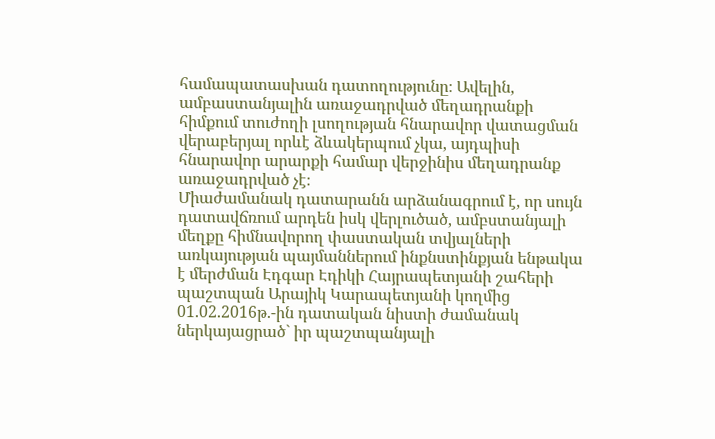համապատասխան դատողությունը։ Ավելին, ամբաստանյալին առաջադրված մեղադրանքի հիմքում տուժողի լսողության հնարավոր վատացման վերաբերյալ որևէ ձևակերպում չկա, այդպիսի հնարավոր արարքի համար վերջինիս մեղադրանք առաջադրված չէ։
Միաժամանակ դատարանն արձանագրում է, որ սույն դատավճռում արդեն իսկ վերլուծած, ամբստանյալի մեղքը հիմնավորող փաստական տվյալների առկայության պայմաններում ինքնստինքյան ենթակա է մերժման Էդգար Էդիկի Հայրապետյանի շահերի պաշտպան Արայիկ Կարապետյանի կողմից 01.02.2016թ.-ին դատական նիստի ժամանակ ներկայացրած` իր պաշտպանյալի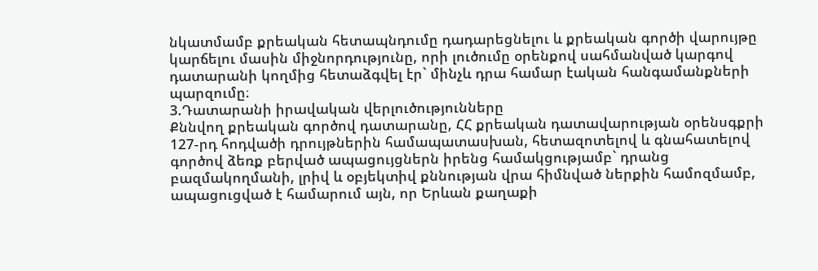նկատմամբ քրեական հետապնդումը դադարեցնելու և քրեական գործի վարույթը կարճելու մասին միջնորդությունը, որի լուծումը օրենքով սահմանված կարգով դատարանի կողմից հետաձգվել էր` մինչև դրա համար էական հանգամանքների պարզումը։
3.Դատարանի իրավական վերլուծությունները
Քննվող քրեական գործով դատարանը, ՀՀ քրեական դատավարության օրենսգքրի 127-րդ հոդվածի դրույթներին համապատասխան, հետազոտելով և գնահատելով գործով ձեռք բերված ապացույցներն իրենց համակցությամբ` դրանց բազմակողմանի, լրիվ և օբյեկտիվ քննության վրա հիմնված ներքին համոզմամբ, ապացուցված է համարում այն, որ Երևան քաղաքի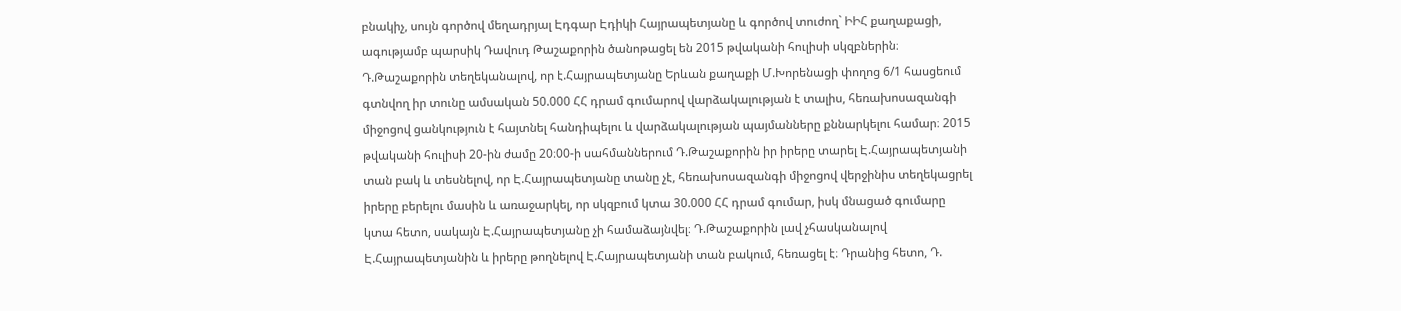բնակիչ, սույն գործով մեղադրյալ Էդգար Էդիկի Հայրապետյանը և գործով տուժող` ԻԻՀ քաղաքացի, ագությամբ պարսիկ Դավուդ Թաշաքորին ծանոթացել են 2015 թվականի հուլիսի սկզբներին։ Դ.Թաշաքորին տեղեկանալով, որ է.Հայրապետյանը Երևան քաղաքի Մ.Խորենացի փողոց 6/1 հասցեում գտնվող իր տունը ամսական 50.000 ՀՀ դրամ գումարով վարձակալության է տալիս, հեռախոսազանգի միջոցով ցանկություն է հայտնել հանդիպելու և վարձակալության պայմանները քննարկելու համար։ 2015 թվականի հուլիսի 20-ին ժամը 20։00-ի սահմաններում Դ.Թաշաքորին իր իրերը տարել Է.Հայրապետյանի տան բակ և տեսնելով, որ Է.Հայրապետյանը տանը չէ, հեռախոսազանգի միջոցով վերջինիս տեղեկացրել իրերը բերելու մասին և առաջարկել, որ սկզբում կտա 30.000 ՀՀ դրամ գումար, իսկ մնացած գումարը կտա հետո, սակայն Է.Հայրապետյանը չի համաձայնվել։ Դ.Թաշաքորին լավ չհասկանալով Է.Հայրապետյանին և իրերը թողնելով Է.Հայրապետյանի տան բակում, հեռացել է։ Դրանից հետո, Դ.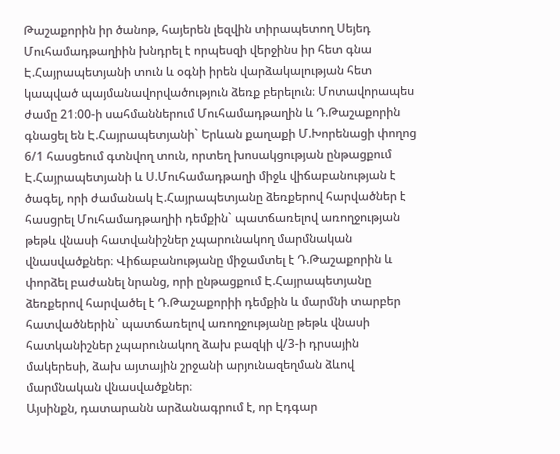Թաշաքորին իր ծանոթ, հայերեն լեզվին տիրապետող Սեյեդ Մուհամադթաղիին խնդրել է որպեսզի վերջինս իր հետ գնա Է.Հայրապետյանի տուն և օգնի իրեն վարձակալության հետ կապված պայմանավորվածություն ձեռք բերելուն։ Մոտավորապես ժամը 21։00-ի սահմաններում Մուհամադթաղին և Դ.Թաշաքորին գնացել են Է.Հայրապետյանի` Երևան քաղաքի Մ.Խորենացի փողոց 6/1 հասցեում գտնվող տուն, որտեղ խոսակցության ընթացքում Է.Հայրապետյանի և Ս.Մուհամադթաղի միջև վիճաբանության է ծագել, որի ժամանակ Է.Հայրապետյանը ձեռքերով հարվածներ է հասցրել Մուհամադթաղիի դեմքին` պատճառելով առողջության թեթև վնասի հատվանիշներ չպարունակող մարմնական վնասվածքներ։ Վիճաբանությանը միջամտել է Դ.Թաշաքորին և փորձել բաժանել նրանց, որի ընթացքում Է.Հայրապետյանը ձեռքերով հարվածել է Դ.Թաշաքորիի դեմքին և մարմնի տարբեր հատվածներին` պատճառելով առողջությանը թեթև վնասի հատկանիշներ չպարունակող ձախ բազկի վ/3-ի դրսային մակերեսի, ձախ այտային շրջանի արյունազեղման ձևով մարմնական վնասվածքներ։
Այսինքն, դատարանն արձանագրում է, որ Էդգար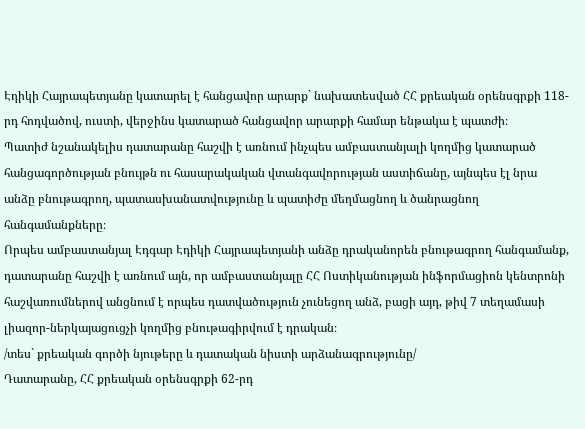Էդիկի Հայրապետյանը կատարել է հանցավոր արարք` նախատեսված ՀՀ քրեական օրենսգրքի 118-րդ հոդվածով, ուստի, վերջինս կատարած հանցավոր արարքի համար ենթակա է պատժի։
Պատիժ նշանակելիս դատարանը հաշվի է առնում ինչպես ամբաստանյալի կողմից կատարած հանցագործության բնույթն ու հասարակական վտանգավորության աստիճանը, այնպես էլ նրա անձը բնութագրող, պատասխանատվությունը և պատիժը մեղմացնող և ծանրացնող հանգամանքները։
Որպես ամբաստանյալ Էդգար Էդիկի Հայրապետյանի անձը դրականորեն բնութագրող հանգամանք, դատարանը հաշվի է առնում այն, որ ամբաստանյալը ՀՀ Ոստիկանության ինֆորմացիոն կենտրոնի հաշվառումներով անցնում է որպես դատվածություն չունեցող անձ, բացի այդ, թիվ 7 տեղամասի լիազոր-ներկայացուցչի կողմից բնութագիրվում է դրական։
/տես` քրեական գործի նյութերը և դատական նիստի արձանագրությունը/
Դատարանը, ՀՀ քրեական օրենսգրքի 62-րդ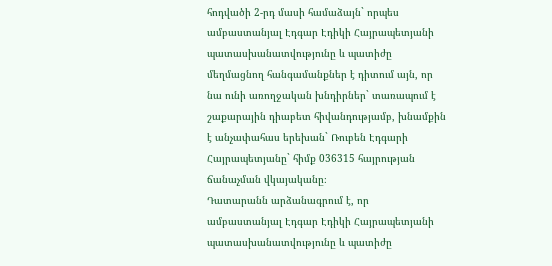հոդվածի 2-րդ մասի համաձայն` որպես ամբաստանյալ Էդգար Էդիկի Հայրապետյանի պատասխանատվությունը և պատիժը մեղմացնող հանգամանքներ է դիտում այն, որ նա ունի առողջական խնդիրներ` տառապում է շաքարային դիաբետ հիվանդությամբ, խնամքին է անչափահաս երեխան` Ռուբեն Էդգարի Հայրապետյանը` հիմք 036315 հայրության ճանաչման վկայականը։
Դատարանն արձանագրում է, որ ամբաստանյալ Էդգար Էդիկի Հայրապետյանի պատասխանատվությունը և պատիժը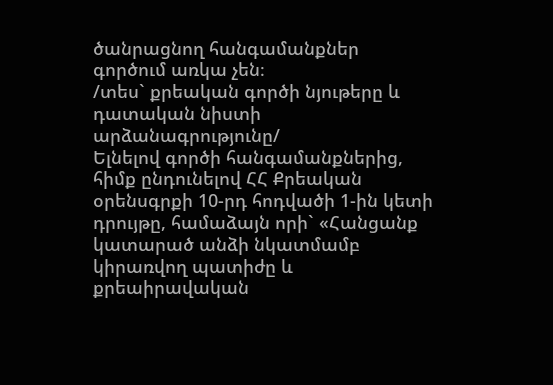ծանրացնող հանգամանքներ գործում առկա չեն։
/տես` քրեական գործի նյութերը և դատական նիստի արձանագրությունը/
Ելնելով գործի հանգամանքներից, հիմք ընդունելով ՀՀ Քրեական օրենսգրքի 10-րդ հոդվածի 1-ին կետի դրույթը, համաձայն որի` «Հանցանք կատարած անձի նկատմամբ կիրառվող պատիժը և քրեաիրավական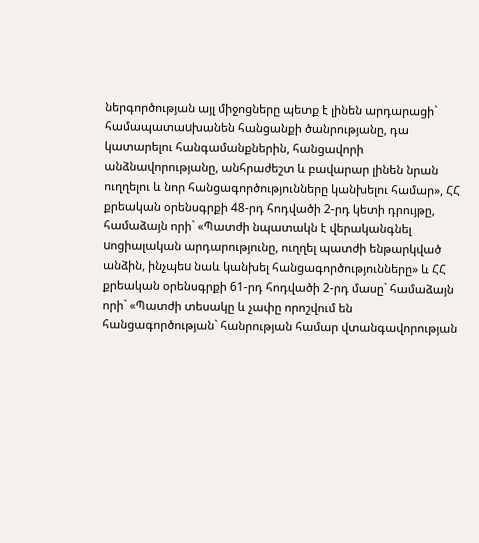ներգործության այլ միջոցները պետք է լինեն արդարացի` համապատաuխանեն հանցանքի ծանրությանը, դա կատարելու հանգամանքներին, հանցավորի անձնավորությանը, անհրաժեշտ և բավարար լինեն նրան ուղղելու և նոր հանցագործությունները կանխելու համար», ՀՀ քրեական օրենսգրքի 48-րդ հոդվածի 2-րդ կետի դրույթը, համաձայն որի` «Պատժի նպատակն է վերականգնել uոցիալական արդարությունը, ուղղել պատժի ենթարկված անձին, ինչպեu նաև կանխել հանցագործությունները» և ՀՀ քրեական օրենսգրքի 61-րդ հոդվածի 2-րդ մասը` համաձայն որի` «Պատժի տեսակը և չափը որոշվում են հանցագործության` հանրության համար վտանգավորության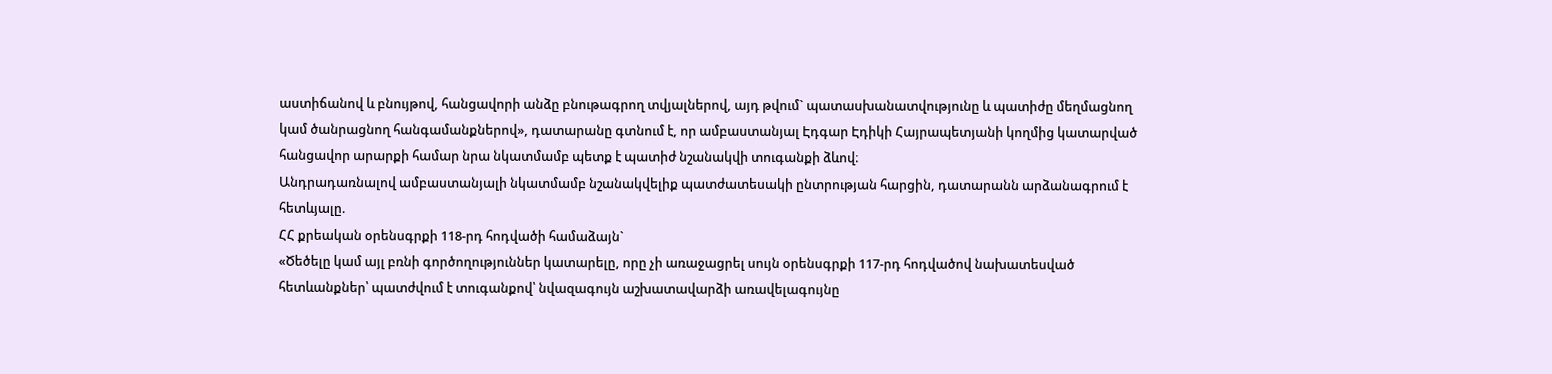աստիճանով և բնույթով, հանցավորի անձը բնութագրող տվյալներով, այդ թվում` պատասխանատվությունը և պատիժը մեղմացնող կամ ծանրացնող հանգամանքներով», դատարանը գտնում է, որ ամբաստանյալ Էդգար Էդիկի Հայրապետյանի կողմից կատարված հանցավոր արարքի համար նրա նկատմամբ պետք է պատիժ նշանակվի տուգանքի ձևով։
Անդրադառնալով ամբաստանյալի նկատմամբ նշանակվելիք պատժատեսակի ընտրության հարցին, դատարանն արձանագրում է հետևյալը.
ՀՀ քրեական օրենսգրքի 118-րդ հոդվածի համաձայն`
«Ծեծելը կամ այլ բռնի գործողություններ կատարելը, որը չի առաջացրել սույն օրենսգրքի 117-րդ հոդվածով նախատեսված հետևանքներ՝ պատժվում է տուգանքով՝ նվազագույն աշխատավարձի առավելագույնը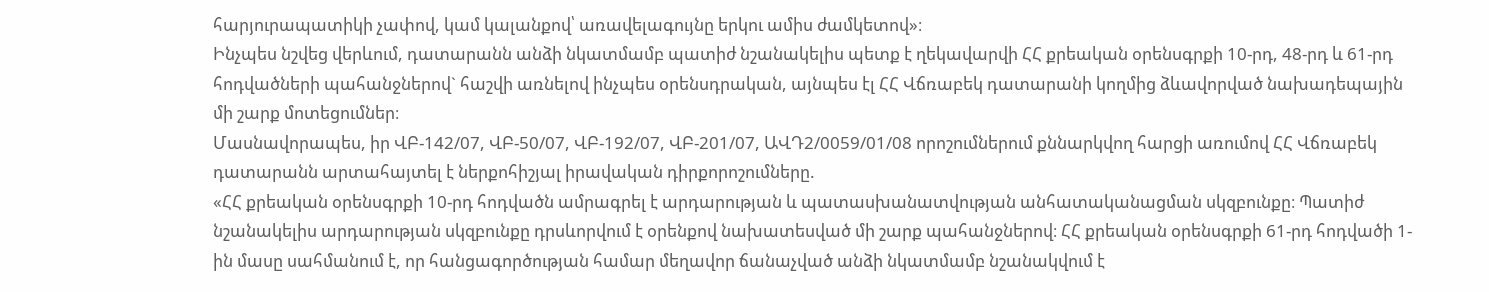հարյուրապատիկի չափով, կամ կալանքով՝ առավելագույնը երկու ամիս ժամկետով»։
Ինչպես նշվեց վերևում, դատարանն անձի նկատմամբ պատիժ նշանակելիս պետք է ղեկավարվի ՀՀ քրեական օրենսգրքի 10-րդ, 48-րդ և 61-րդ հոդվածների պահանջներով` հաշվի առնելով ինչպես օրենսդրական, այնպես էլ ՀՀ Վճռաբեկ դատարանի կողմից ձևավորված նախադեպային մի շարք մոտեցումներ։
Մասնավորապես, իր ՎԲ-142/07, ՎԲ-50/07, ՎԲ-192/07, ՎԲ-201/07, ԱՎԴ2/0059/01/08 որոշումներում քննարկվող հարցի առումով ՀՀ Վճռաբեկ դատարանն արտահայտել է ներքոհիշյալ իրավական դիրքորոշումները.
«ՀՀ քրեական օրենսգրքի 10-րդ հոդվածն ամրագրել է արդարության և պատասխանատվության անհատականացման սկզբունքը։ Պատիժ նշանակելիս արդարության սկզբունքը դրսևորվում է օրենքով նախատեսված մի շարք պահանջներով։ ՀՀ քրեական օրենսգրքի 61-րդ հոդվածի 1-ին մասը սահմանում է, որ հանցագործության համար մեղավոր ճանաչված անձի նկատմամբ նշանակվում է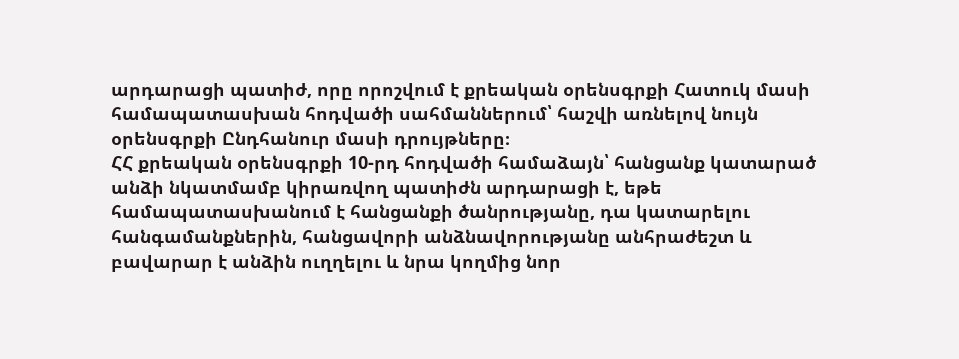արդարացի պատիժ, որը որոշվում է քրեական օրենսգրքի Հատուկ մասի համապատասխան հոդվածի սահմաններում՝ հաշվի առնելով նույն օրենսգրքի Ընդհանուր մասի դրույթները։
ՀՀ քրեական օրենսգրքի 10-րդ հոդվածի համաձայն՝ հանցանք կատարած անձի նկատմամբ կիրառվող պատիժն արդարացի է, եթե համապատասխանում է հանցանքի ծանրությանը, դա կատարելու հանգամանքներին, հանցավորի անձնավորությանը անհրաժեշտ և բավարար է անձին ուղղելու և նրա կողմից նոր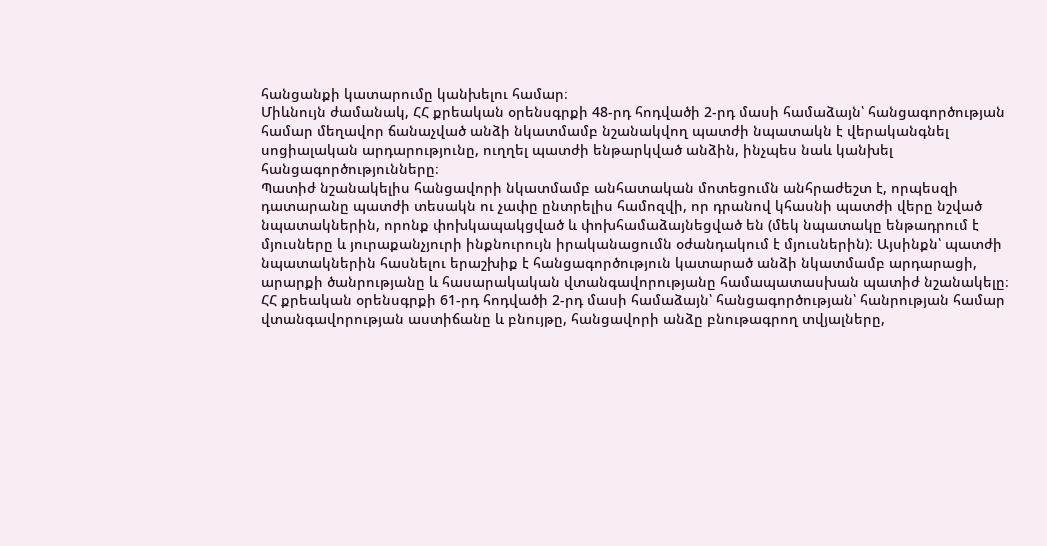հանցանքի կատարումը կանխելու համար։
Միևնույն ժամանակ, ՀՀ քրեական օրենսգրքի 48-րդ հոդվածի 2-րդ մասի համաձայն՝ հանցագործության համար մեղավոր ճանաչված անձի նկատմամբ նշանակվող պատժի նպատակն է վերականգնել սոցիալական արդարությունը, ուղղել պատժի ենթարկված անձին, ինչպես նաև կանխել հանցագործությունները։
Պատիժ նշանակելիս հանցավորի նկատմամբ անհատական մոտեցումն անհրաժեշտ է, որպեսզի դատարանը պատժի տեսակն ու չափը ընտրելիս համոզվի, որ դրանով կհասնի պատժի վերը նշված նպատակներին, որոնք փոխկապակցված և փոխհամաձայնեցված են (մեկ նպատակը ենթադրում է մյուսները և յուրաքանչյուրի ինքնուրույն իրականացումն օժանդակում է մյուսներին)։ Այսինքն՝ պատժի նպատակներին հասնելու երաշխիք է հանցագործություն կատարած անձի նկատմամբ արդարացի, արարքի ծանրությանը և հասարակական վտանգավորությանը համապատասխան պատիժ նշանակելը։
ՀՀ քրեական օրենսգրքի 61-րդ հոդվածի 2-րդ մասի համաձայն՝ հանցագործության՝ հանրության համար վտանգավորության աստիճանը և բնույթը, հանցավորի անձը բնութագրող տվյալները,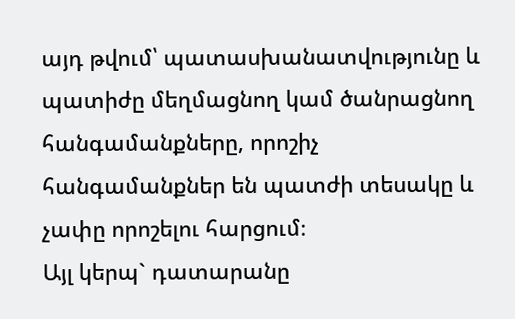այդ թվում՝ պատասխանատվությունը և պատիժը մեղմացնող կամ ծանրացնող հանգամանքները, որոշիչ հանգամանքներ են պատժի տեսակը և չափը որոշելու հարցում։
Այլ կերպ` դատարանը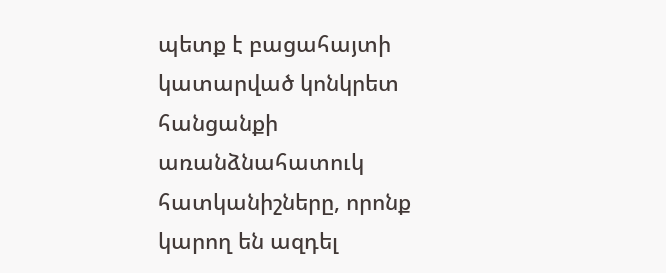պետք է բացահայտի կատարված կոնկրետ հանցանքի առանձնահատուկ հատկանիշները, որոնք կարող են ազդել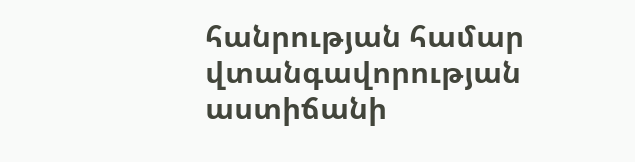հանրության համար վտանգավորության աստիճանի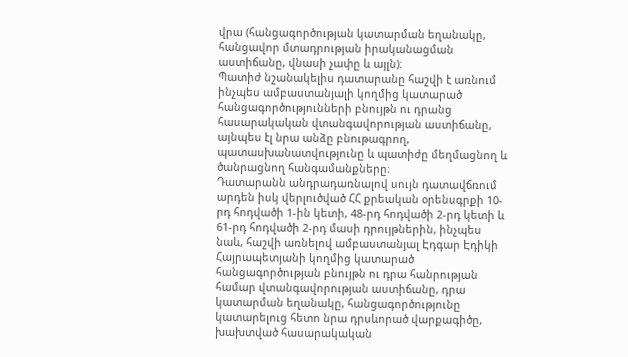վրա (հանցագործության կատարման եղանակը, հանցավոր մտադրության իրականացման աստիճանը, վնասի չափը և այլն)։
Պատիժ նշանակելիս դատարանը հաշվի է առնում ինչպես ամբաստանյալի կողմից կատարած հանցագործությունների բնույթն ու դրանց հասարակական վտանգավորության աստիճանը, այնպես էլ նրա անձը բնութագրող, պատասխանատվությունը և պատիժը մեղմացնող և ծանրացնող հանգամանքները։
Դատարանն անդրադառնալով սույն դատավճռում արդեն իսկ վերլուծված ՀՀ քրեական օրենսգրքի 10-րդ հոդվածի 1-ին կետի, 48-րդ հոդվածի 2-րդ կետի և 61-րդ հոդվածի 2-րդ մասի դրույթներին, ինչպես նաև, հաշվի առնելով ամբաստանյալ Էդգար Էդիկի Հայրապետյանի կողմից կատարած հանցագործության բնույթն ու դրա հանրության համար վտանգավորության աստիճանը, դրա կատարման եղանակը, հանցագործությունը կատարելուց հետո նրա դրսևորած վարքագիծը, խախտված հասարակական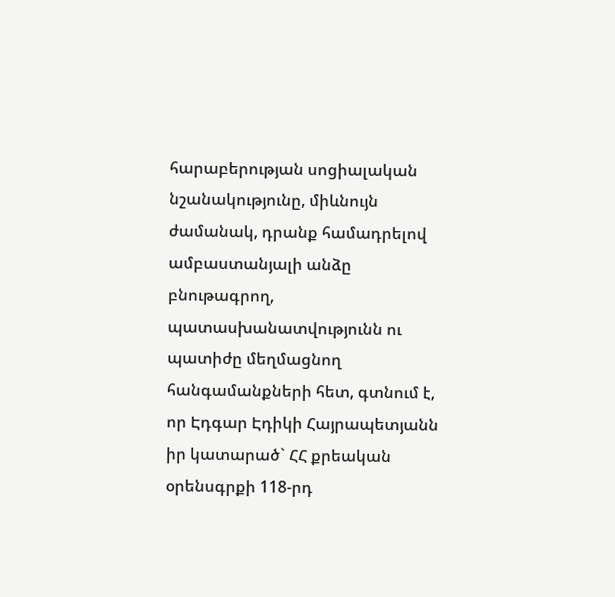հարաբերության սոցիալական նշանակությունը, միևնույն ժամանակ, դրանք համադրելով ամբաստանյալի անձը բնութագրող, պատասխանատվությունն ու պատիժը մեղմացնող հանգամանքների հետ, գտնում է, որ Էդգար Էդիկի Հայրապետյանն իր կատարած` ՀՀ քրեական օրենսգրքի 118-րդ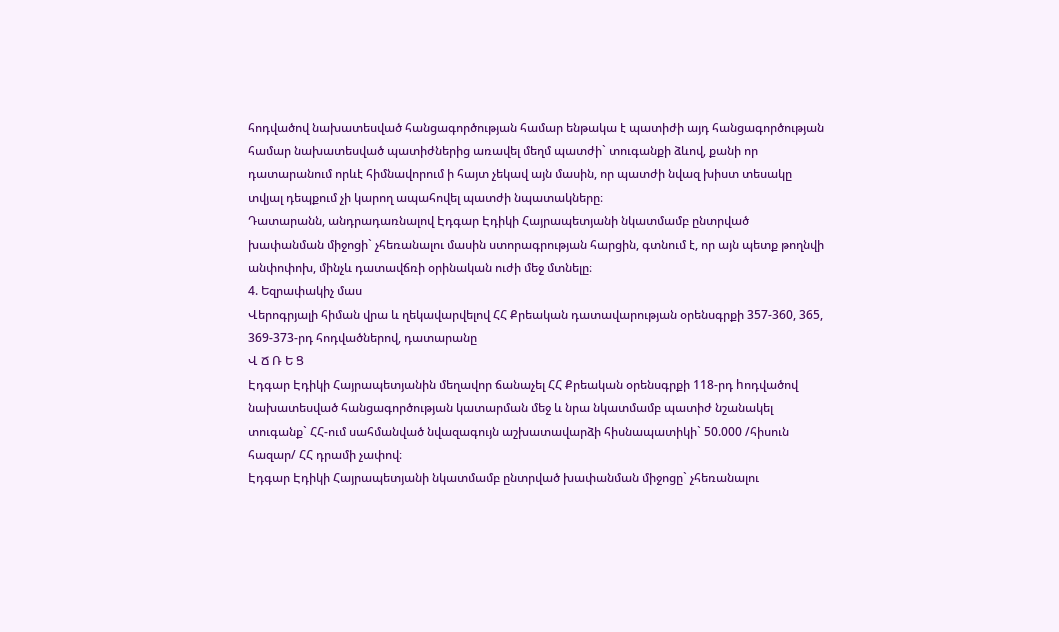հոդվածով նախատեսված հանցագործության համար ենթակա է պատիժի այդ հանցագործության համար նախատեսված պատիժներից առավել մեղմ պատժի` տուգանքի ձևով, քանի որ դատարանում որևէ հիմնավորում ի հայտ չեկավ այն մասին, որ պատժի նվազ խիստ տեսակը տվյալ դեպքում չի կարող ապահովել պատժի նպատակները։
Դատարանն, անդրադառնալով Էդգար Էդիկի Հայրապետյանի նկատմամբ ընտրված խափանման միջոցի` չհեռանալու մասին ստորագրության հարցին, գտնում է, որ այն պետք թողնվի անփոփոխ, մինչև դատավճռի օրինական ուժի մեջ մտնելը։
4. Եզրափակիչ մաս
Վերոգրյալի հիման վրա և ղեկավարվելով ՀՀ Քրեական դատավարության օրենսգրքի 357-360, 365, 369-373-րդ հոդվածներով, դատարանը
Վ Ճ Ռ Ե Ց
Էդգար Էդիկի Հայրապետյանին մեղավոր ճանաչել ՀՀ Քրեական օրենսգրքի 118-րդ hոդվածով նախատեսված հանցագործության կատարման մեջ և նրա նկատմամբ պատիժ նշանակել տուգանք` ՀՀ-ում սահմանված նվազագույն աշխատավարձի հիսնապատիկի` 50.000 /հիսուն հազար/ ՀՀ դրամի չափով։
Էդգար Էդիկի Հայրապետյանի նկատմամբ ընտրված խափանման միջոցը` չհեռանալու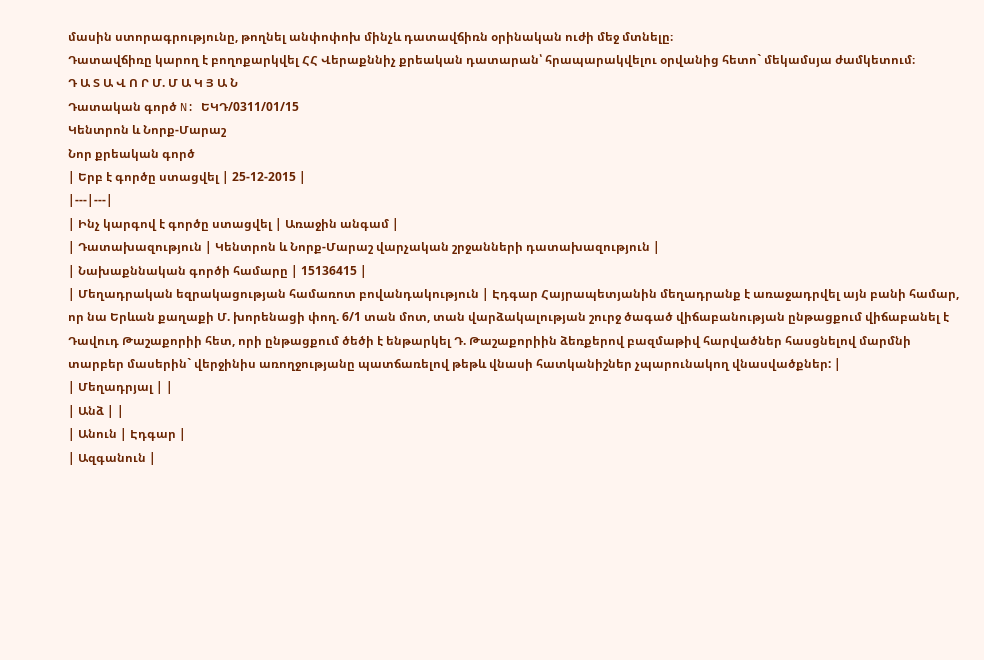մասին ստորագրությունը, թողնել անփոփոխ մինչև դատավճիռն օրինական ուժի մեջ մտնելը։
Դատավճիռը կարող է բողոքարկվել ՀՀ Վերաքննիչ քրեական դատարան՝ հրապարակվելու օրվանից հետո` մեկամսյա ժամկետում։
Դ Ա Տ Ա Վ Ո Ր Մ. Մ Ա Կ Յ Ա Ն
Դատական գործ N: ԵԿԴ/0311/01/15
Կենտրոն և Նորք-Մարաշ
Նոր քրեական գործ
| Երբ է գործը ստացվել | 25-12-2015 |
|---|---|
| Ինչ կարգով է գործը ստացվել | Առաջին անգամ |
| Դատախազություն | Կենտրոն և Նորք-Մարաշ վարչական շրջանների դատախազություն |
| Նախաքննական գործի համարը | 15136415 |
| Մեղադրական եզրակացության համառոտ բովանդակություն | Էդգար Հայրապետյանին մեղադրանք է առաջադրվել այն բանի համար, որ նա Երևան քաղաքի Մ. խորենացի փող. 6/1 տան մոտ, տան վարձակալության շուրջ ծագած վիճաբանության ընթացքում վիճաբանել է Դավուդ Թաշաքորիի հետ, որի ընթացքում ծեծի է ենթարկել Դ. Թաշաքորիին ձեռքերով բազմաթիվ հարվածներ հասցնելով մարմնի տարբեր մասերին` վերջինիս առողջությանը պատճառելով թեթև վնասի հատկանիշներ չպարունակող վնասվածքներ: |
| Մեղադրյալ | |
| Անձ | |
| Անուն | Էդգար |
| Ազգանուն |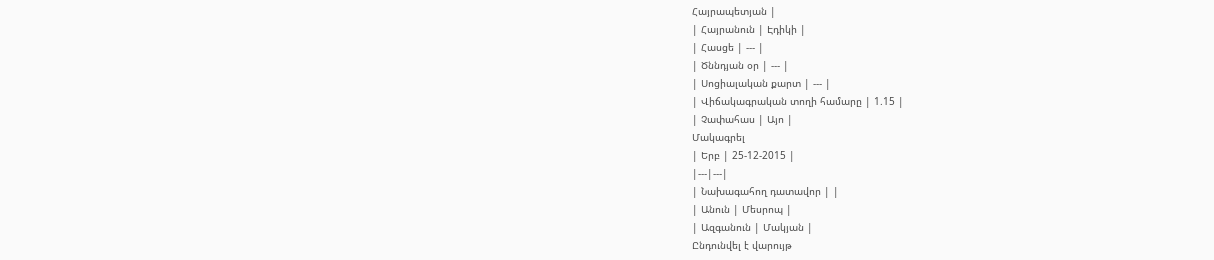Հայրապետյան |
| Հայրանուն | Էդիկի |
| Հասցե | --- |
| Ծննդյան օր | --- |
| Սոցիալական քարտ | --- |
| Վիճակագրական տողի համարը | 1.15 |
| Չափահաս | Այո |
Մակագրել
| Երբ | 25-12-2015 |
|---|---|
| Նախագահող դատավոր | |
| Անուն | Մեսրոպ |
| Ազգանուն | Մակյան |
Ընդունվել է վարույթ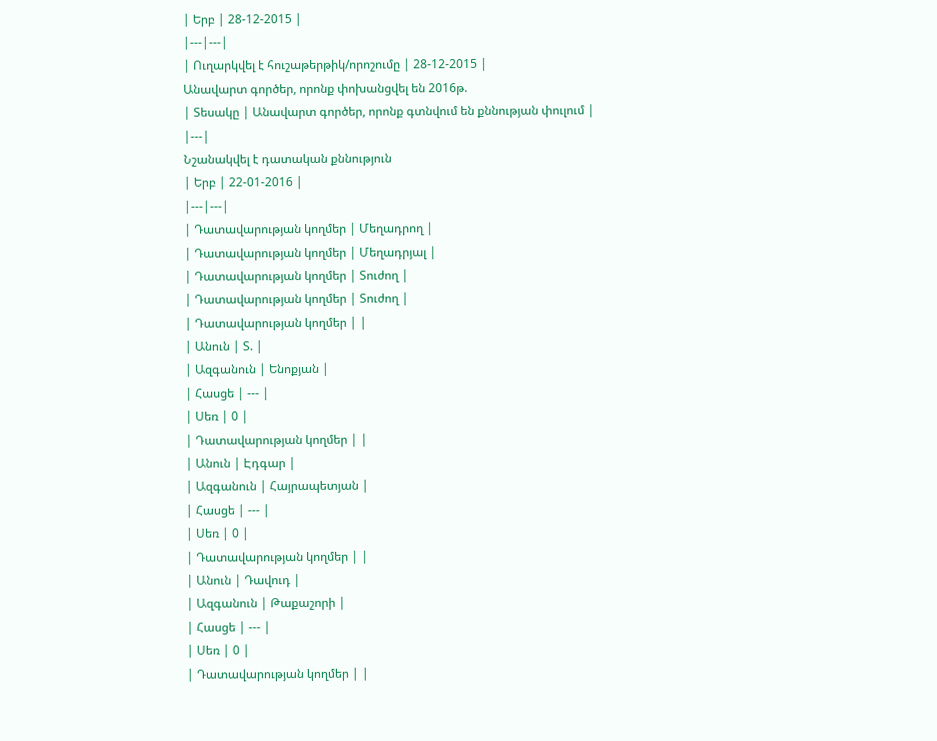| Երբ | 28-12-2015 |
|---|---|
| Ուղարկվել է հուշաթերթիկ/որոշումը | 28-12-2015 |
Անավարտ գործեր, որոնք փոխանցվել են 2016թ.
| Տեսակը | Անավարտ գործեր, որոնք գտնվում են քննության փուլում |
|---|
Նշանակվել է դատական քննություն
| Երբ | 22-01-2016 |
|---|---|
| Դատավարության կողմեր | Մեղադրող |
| Դատավարության կողմեր | Մեղադրյալ |
| Դատավարության կողմեր | Տուժող |
| Դատավարության կողմեր | Տուժող |
| Դատավարության կողմեր | |
| Անուն | Տ. |
| Ազգանուն | Ենոքյան |
| Հասցե | --- |
| Սեռ | 0 |
| Դատավարության կողմեր | |
| Անուն | Էդգար |
| Ազգանուն | Հայրապետյան |
| Հասցե | --- |
| Սեռ | 0 |
| Դատավարության կողմեր | |
| Անուն | Դավուդ |
| Ազգանուն | Թաքաշորի |
| Հասցե | --- |
| Սեռ | 0 |
| Դատավարության կողմեր | |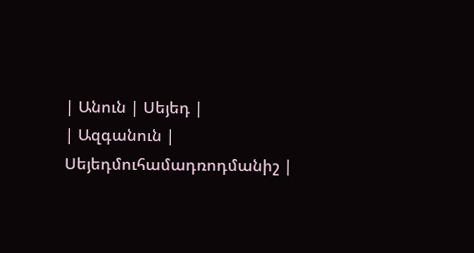| Անուն | Սեյեդ |
| Ազգանուն | Սեյեդմուհամադռոդմանիշ |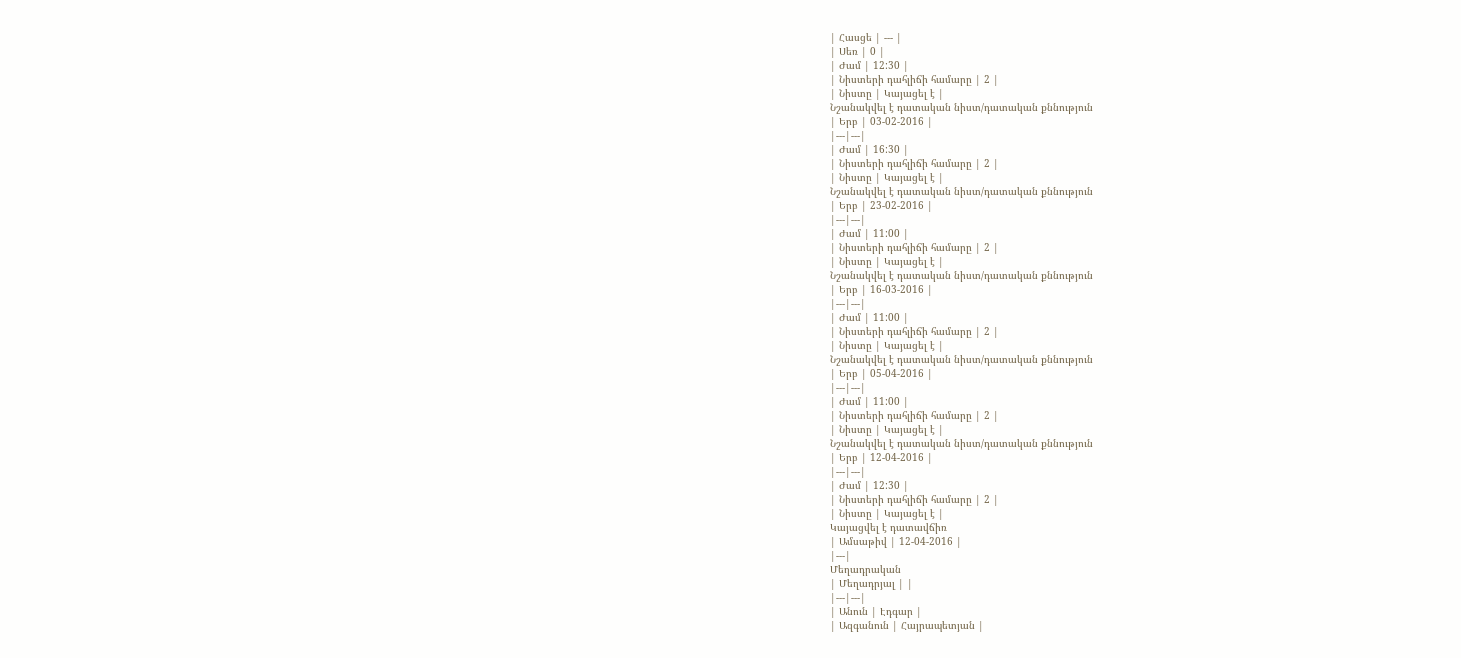| Հասցե | --- |
| Սեռ | 0 |
| Ժամ | 12:30 |
| Նիստերի դահլիճի համարը | 2 |
| Նիստը | Կայացել է |
Նշանակվել է դատական նիստ/դատական քննություն
| Երբ | 03-02-2016 |
|---|---|
| Ժամ | 16:30 |
| Նիստերի դահլիճի համարը | 2 |
| Նիստը | Կայացել է |
Նշանակվել է դատական նիստ/դատական քննություն
| Երբ | 23-02-2016 |
|---|---|
| Ժամ | 11:00 |
| Նիստերի դահլիճի համարը | 2 |
| Նիստը | Կայացել է |
Նշանակվել է դատական նիստ/դատական քննություն
| Երբ | 16-03-2016 |
|---|---|
| Ժամ | 11:00 |
| Նիստերի դահլիճի համարը | 2 |
| Նիստը | Կայացել է |
Նշանակվել է դատական նիստ/դատական քննություն
| Երբ | 05-04-2016 |
|---|---|
| Ժամ | 11:00 |
| Նիստերի դահլիճի համարը | 2 |
| Նիստը | Կայացել է |
Նշանակվել է դատական նիստ/դատական քննություն
| Երբ | 12-04-2016 |
|---|---|
| Ժամ | 12:30 |
| Նիստերի դահլիճի համարը | 2 |
| Նիստը | Կայացել է |
Կայացվել է դատավճիռ
| Ամսաթիվ | 12-04-2016 |
|---|
Մեղադրական
| Մեղադրյալ | |
|---|---|
| Անուն | Էդգար |
| Ազգանուն | Հայրապետյան |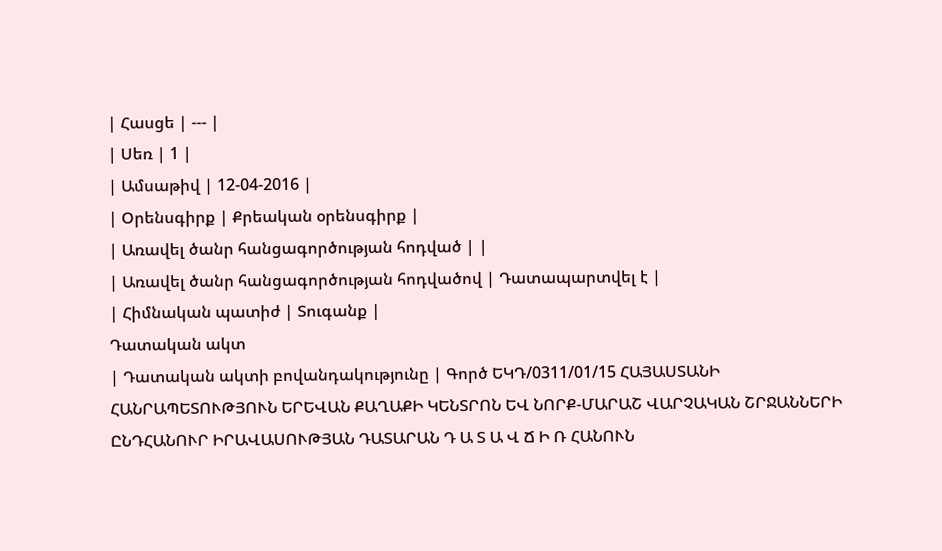| Հասցե | --- |
| Սեռ | 1 |
| Ամսաթիվ | 12-04-2016 |
| Օրենսգիրք | Քրեական օրենսգիրք |
| Առավել ծանր հանցագործության հոդված | |
| Առավել ծանր հանցագործության հոդվածով | Դատապարտվել է |
| Հիմնական պատիժ | Տուգանք |
Դատական ակտ
| Դատական ակտի բովանդակությունը | Գործ ԵԿԴ/0311/01/15 ՀԱՅԱՍՏԱՆԻ ՀԱՆՐԱՊԵՏՈՒԹՅՈՒՆ ԵՐԵՎԱՆ ՔԱՂԱՔԻ ԿԵՆՏՐՈՆ ԵՎ ՆՈՐՔ-ՄԱՐԱՇ ՎԱՐՉԱԿԱՆ ՇՐՋԱՆՆԵՐԻ ԸՆԴՀԱՆՈՒՐ ԻՐԱՎԱՍՈՒԹՅԱՆ ԴԱՏԱՐԱՆ Դ Ա Տ Ա Վ Ճ Ի Ռ ՀԱՆՈՒՆ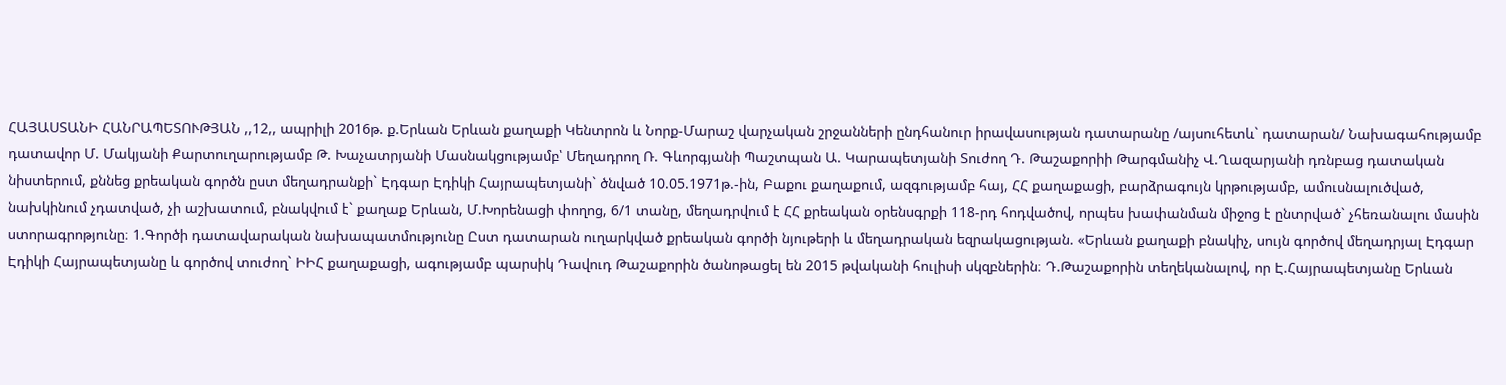ՀԱՅԱՍՏԱՆԻ ՀԱՆՐԱՊԵՏՈՒԹՅԱՆ ,,12,, ապրիլի 2016թ. ք.Երևան Երևան քաղաքի Կենտրոն և Նորք-Մարաշ վարչական շրջանների ընդհանուր իրավասության դատարանը /այսուհետև` դատարան/ Նախագահությամբ դատավոր Մ. Մակյանի Քարտուղարությամբ Թ. Խաչատրյանի Մասնակցությամբ՝ Մեղադրող Ռ. Գևորգյանի Պաշտպան Ա. Կարապետյանի Տուժող Դ. Թաշաքորիի Թարգմանիչ Վ.Ղազարյանի դռնբաց դատական նիստերում, քննեց քրեական գործն ըստ մեղադրանքի` Էդգար Էդիկի Հայրապետյանի` ծնված 10.05.1971թ.-ին, Բաքու քաղաքում, ազգությամբ հայ, ՀՀ քաղաքացի, բարձրագույն կրթությամբ, ամուսնալուծված, նախկինում չդատված, չի աշխատում, բնակվում է` քաղաք Երևան, Մ.Խորենացի փողոց, 6/1 տանը, մեղադրվում է ՀՀ քրեական օրենսգրքի 118-րդ հոդվածով, որպես խափանման միջոց է ընտրված` չհեռանալու մասին ստորագրոթյունը։ 1.Գործի դատավարական նախապատմությունը Ըստ դատարան ուղարկված քրեական գործի նյութերի և մեղադրական եզրակացության. «Երևան քաղաքի բնակիչ, սույն գործով մեղադրյալ Էդգար Էդիկի Հայրապետյանը և գործով տուժող` ԻԻՀ քաղաքացի, ագությամբ պարսիկ Դավուդ Թաշաքորին ծանոթացել են 2015 թվականի հուլիսի սկզբներին։ Դ.Թաշաքորին տեղեկանալով, որ Է.Հայրապետյանը Երևան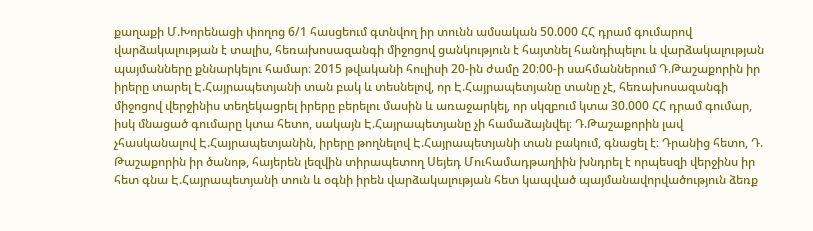քաղաքի Մ.Խորենացի փողոց 6/1 հասցեում գտնվող իր տունն ամսական 50.000 ՀՀ դրամ գումարով վարձակալության է տալիս, հեռախոսազանգի միջոցով ցանկություն է հայտնել հանդիպելու և վարձակալության պայմանները քննարկելու համար։ 2015 թվականի հուլիսի 20-ին ժամը 20։00-ի սահմաններում Դ.Թաշաքորին իր իրերը տարել Է.Հայրապետյանի տան բակ և տեսնելով, որ Է.Հայրապետյանը տանը չէ, հեռախոսազանգի միջոցով վերջինիս տեղեկացրել իրերը բերելու մասին և առաջարկել, որ սկզբում կտա 30.000 ՀՀ դրամ գումար, իսկ մնացած գումարը կտա հետո, սակայն Է.Հայրապետյանը չի համաձայնվել։ Դ.Թաշաքորին լավ չհասկանալով Է.Հայրապետյանին, իրերը թողնելով Է.Հայրապետյանի տան բակում, գնացել է։ Դրանից հետո, Դ. Թաշաքորին իր ծանոթ, հայերեն լեզվին տիրապետող Սեյեդ Մուհամադթաղիին խնդրել է որպեսզի վերջինս իր հետ գնա Է.Հայրապետյանի տուն և օգնի իրեն վարձակալության հետ կապված պայմանավորվածություն ձեռք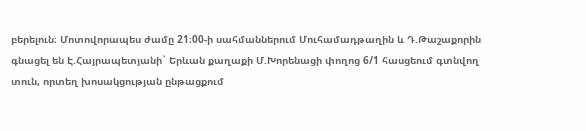բերելուն։ Մոտովորապես ժամը 21։00-ի սահմաններում Մուհամադթաղին և Դ.Թաշաքորին գնացել են Է.Հայրապետյանի` Երևան քաղաքի Մ.Խորենացի փողոց 6/1 հասցեում գտնվող տուն, որտեղ խոսակցության ընթացքում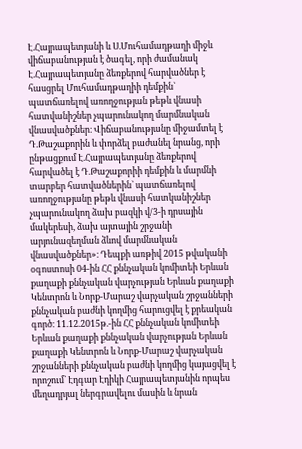Է.Հայրապետյանի և Ս.Մուհամադթաղի միջև վիճաբանության է ծագել, որի ժամանակ Է.Հայրապետյանը ձեռքերով հարվածներ է հասցրել Մուհամադթաղիի դեմքին` պատճառելով առողջության թեթև վնասի հատվանիշներ չպարունակող մարմնական վնասվածքներ։ Վիճաբանությանը միջամտել է Դ.Թաշաքորին և փորձել բաժանել նրանց, որի ընթացքում Է.Հայրապետյանը ձեռքերով հարվածել է Դ.Թաշաքորիի դեմքին և մարմնի տարբեր հատվածներին` պատճառելով առողջությանը թեթև վնասի հատկանիշներ չպարունակող ձախ բազկի վ/3-ի դրսային մակերեսի, ձախ այտային շրջանի արյունազեղման ձևով մարմնական վնասվածքներ»։ Դեպքի առթիվ 2015 թվականի օգոստոսի 04-ին ՀՀ քննչական կոմիտեի Երևան քաղաքի քննչական վարչության Երևան քաղաքի Կենտրոն և Նորք-Մարաշ վարչական շրջանների քննչական բաժնի կողմից հարուցվել է քրեական գործ։ 11.12.2015թ.-ին ՀՀ քննչական կոմիտեի Երևան քաղաքի քննչական վարչության Երևան քաղաքի Կենտրոն և Նորք-Մարաշ վարչական շրջանների քննչական բաժնի կողմից կայացվել է որոշում` Էդգար Էդիկի Հայրապետյանին որպես մեղադրյալ ներգրավելու մասին և նրան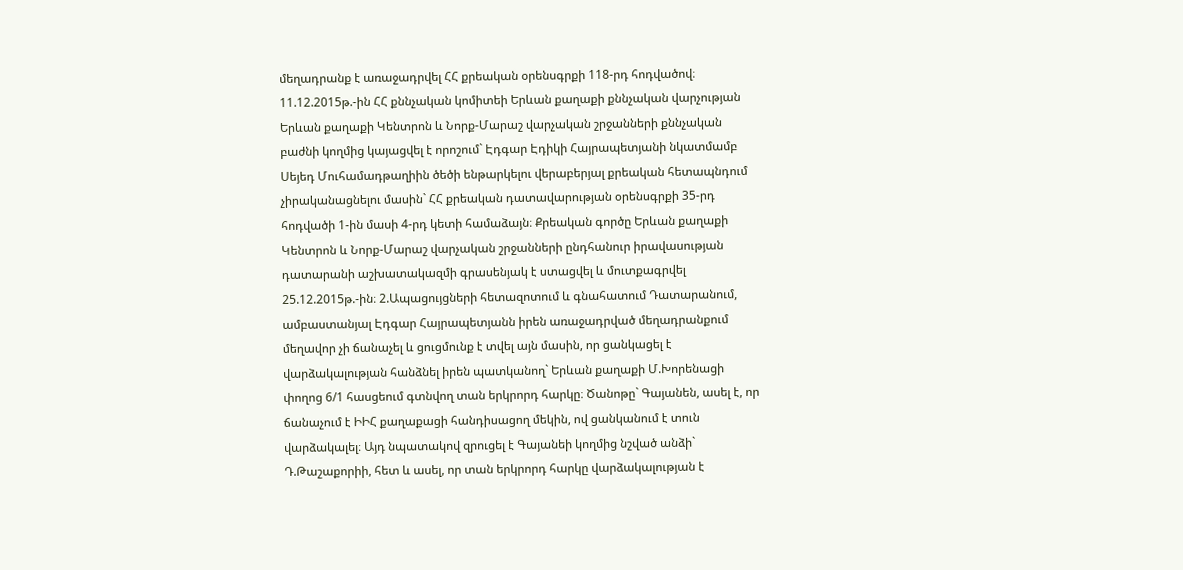մեղադրանք է առաջադրվել ՀՀ քրեական օրենսգրքի 118-րդ հոդվածով։ 11.12.2015թ.-ին ՀՀ քննչական կոմիտեի Երևան քաղաքի քննչական վարչության Երևան քաղաքի Կենտրոն և Նորք-Մարաշ վարչական շրջանների քննչական բաժնի կողմից կայացվել է որոշում` Էդգար Էդիկի Հայրապետյանի նկատմամբ Սեյեդ Մուհամադթաղիին ծեծի ենթարկելու վերաբերյալ քրեական հետապնդում չիրականացնելու մասին` ՀՀ քրեական դատավարության օրենսգրքի 35-րդ հոդվածի 1-ին մասի 4-րդ կետի համաձայն։ Քրեական գործը Երևան քաղաքի Կենտրոն և Նորք-Մարաշ վարչական շրջանների ընդհանուր իրավասության դատարանի աշխատակազմի գրասենյակ է ստացվել և մուտքագրվել 25.12.2015թ.-ին։ 2.Ապացույցների հետազոտում և գնահատում Դատարանում, ամբաստանյալ Էդգար Հայրապետյանն իրեն առաջադրված մեղադրանքում մեղավոր չի ճանաչել և ցուցմունք է տվել այն մասին, որ ցանկացել է վարձակալության հանձնել իրեն պատկանող` Երևան քաղաքի Մ.Խորենացի փողոց 6/1 հասցեում գտնվող տան երկրորդ հարկը։ Ծանոթը` Գայանեն, ասել է, որ ճանաչում է ԻԻՀ քաղաքացի հանդիսացող մեկին, ով ցանկանում է տուն վարձակալել։ Այդ նպատակով զրուցել է Գայանեի կողմից նշված անձի` Դ.Թաշաքորիի, հետ և ասել, որ տան երկրորդ հարկը վարձակալության է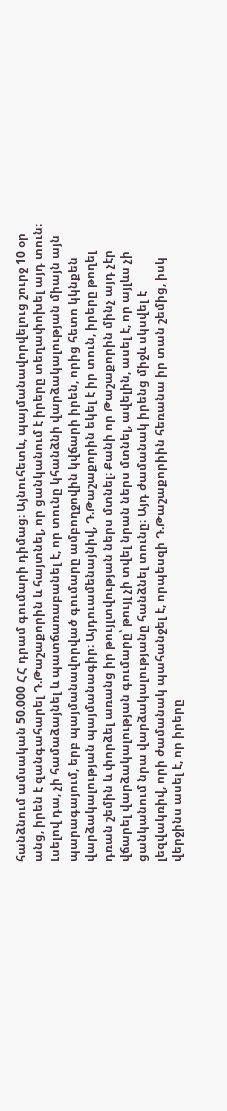հանձնում ամսական 50.000 ՀՀ դրամ գումարի դիմաց։ Այնուհետև, պայմանավորվելուց շուրջ 10 օր անց, իրեն է զանգահարել Դ.Թաշաքորին և հայտնել, որ ցանկանում է իրերը տեղափոխել այդ տուն։ Լսելով դա, չի համաձայնել և պատճառաբանել է, որ տունը կհանձնի վարձակալության միայն այն պարագայում, երբ պայմանավորված գումարը ամբողջովին կվճարի իրեն, որից հետո կկնքեն վարձակալության պայմանագիր։ Այդուամենայնիվ, Դ.Թաշաքորին եկել է իր տուն, իրերը թողել դռան շեմին և փորձել առանց իր թույլտվության ներս մտնել։ Քանի որ Թաշաքորին մինչ այդ չէր վճարել վարձակալության գումարը՝ թույլ չի տվել նրան ներս մտնել, ավելին, ասել է, որ այլևս չի ցանկանում նրա վարձակալությանը հանձնել տունը։ Այդ ժամանակ իրենց միջև սկսվել է լեզվակռիվ, որի ժամանակ պահանջել է, որպեսզի Դ.Թաշաքորիին հեռանա իր տան շեմից, իսկ վերջինս ասել է, որ իրերը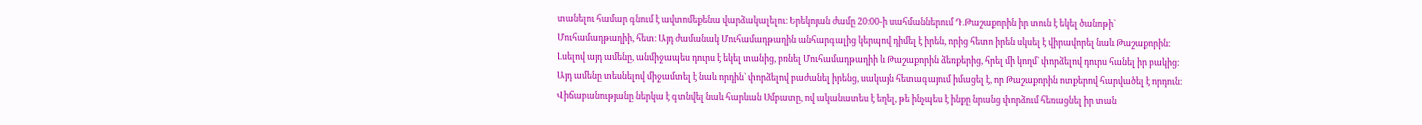տանելու համար գնում է ավտոմեքենա վարձակալելու։ Երեկոյան ժամը 20։00-ի սահմաններում Դ.Թաշաքորին իր տուն է եկել ծանոթի` Մուհամադթաղիի, հետ։ Այդ ժամանակ Մուհամադթաղին անհարգալից կերպով դիմել է իրեն, որից հետո իրեն սկսել է վիրավորել նաև Թաշաքորին։ Լսելով այդ ամենը, անմիջապես դուրս է եկել տանից, բռնել Մուհամադթաղիի և Թաշաքորին ձեռքերից, հրել մի կողմ` փորձելով դուրս հանել իր բակից։ Այդ ամենը տեսնելով միջամտել է նաև որդին` փորձելով բաժանել իրենց, սակայն հետագայում իմացել է, որ Թաշաքորին ոտքերով հարվածել է որդուն։ Վիճաբանությանը ներկա է գտնվել նաև հարևան Սմբատը, ով ականատես է եղել, թե ինչպես է ինքը նրանց փորձում հեռացնել իր տան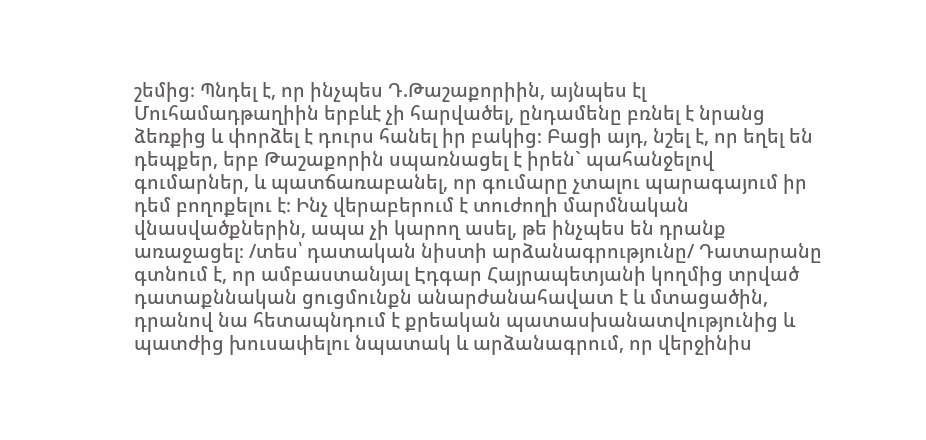շեմից։ Պնդել է, որ ինչպես Դ.Թաշաքորիին, այնպես էլ Մուհամադթաղիին երբևէ չի հարվածել, ընդամենը բռնել է նրանց ձեռքից և փորձել է դուրս հանել իր բակից։ Բացի այդ, նշել է, որ եղել են դեպքեր, երբ Թաշաքորին սպառնացել է իրեն` պահանջելով գումարներ, և պատճառաբանել, որ գումարը չտալու պարագայում իր դեմ բողոքելու է։ Ինչ վերաբերում է տուժողի մարմնական վնասվածքներին, ապա չի կարող ասել, թե ինչպես են դրանք առաջացել։ /տես՝ դատական նիստի արձանագրությունը/ Դատարանը գտնում է, որ ամբաստանյալ Էդգար Հայրապետյանի կողմից տրված դատաքննական ցուցմունքն անարժանահավատ է և մտացածին, դրանով նա հետապնդում է քրեական պատասխանատվությունից և պատժից խուսափելու նպատակ և արձանագրում, որ վերջինիս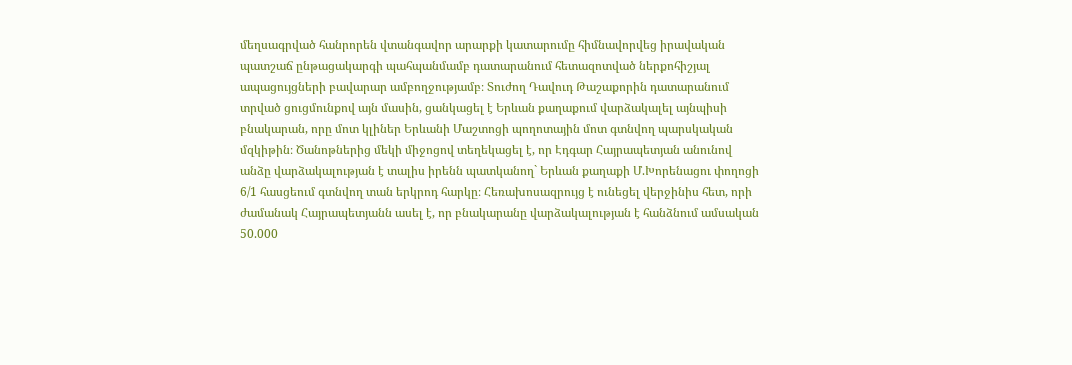մեղսագրված հանրորեն վտանգավոր արարքի կատարումը հիմնավորվեց իրավական պատշաճ ընթացակարգի պահպանմամբ դատարանում հետազոտված ներքոհիշյալ ապացույցների բավարար ամբողջությամբ։ Տուժող Դավուդ Թաշաքորին դատարանում տրված ցուցմունքով այն մասին, ցանկացել է Երևան քաղաքում վարձակալել այնպիսի բնակարան, որը մոտ կլիներ Երևանի Մաշտոցի պողոտային մոտ գտնվող պարսկական մզկիթին։ Ծանոթներից մեկի միջոցով տեղեկացել է, որ Էդգար Հայրապետյան անունով անձը վարձակալության է տալիս իրենն պատկանող` Երևան քաղաքի Մ.Խորենացու փողոցի 6/1 հասցեում գտնվող տան երկրոդ հարկը։ Հեռախոսազրույց է ունեցել վերջինիս հետ, որի ժամանակ Հայրապետյանն ասել է, որ բնակարանը վարձակալության է հանձնում ամսական 50.000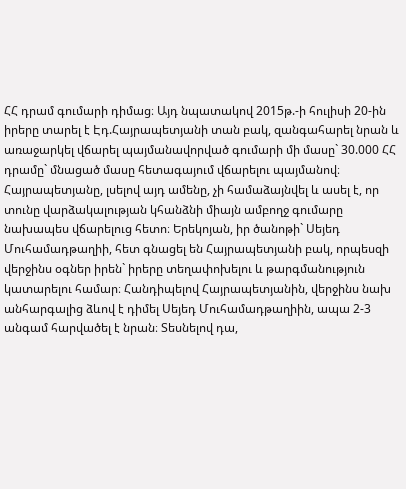ՀՀ դրամ գումարի դիմաց։ Այդ նպատակով 2015թ.-ի հուլիսի 20-ին իրերը տարել է Էդ.Հայրապետյանի տան բակ, զանգահարել նրան և առաջարկել վճարել պայմանավորված գումարի մի մասը` 30.000 ՀՀ դրամը` մնացած մասը հետագայում վճարելու պայմանով։ Հայրապետյանը, լսելով այդ ամենը, չի համաձայնվել և ասել է, որ տունը վարձակալության կհանձնի միայն ամբողջ գումարը նախապես վճարելուց հետո։ Երեկոյան, իր ծանոթի` Սեյեդ Մուհամադթաղիի, հետ գնացել են Հայրապետյանի բակ, որպեսզի վերջինս օգներ իրեն` իրերը տեղափոխելու և թարգմանություն կատարելու համար։ Հանդիպելով Հայրապետյանին, վերջինս նախ անհարգալից ձևով է դիմել Սեյեդ Մուհամադթաղիին, ապա 2-3 անգամ հարվածել է նրան։ Տեսնելով դա,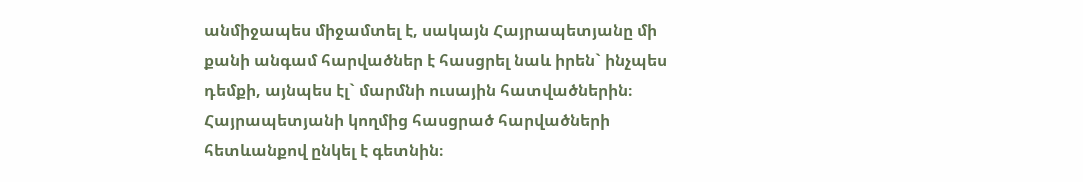անմիջապես միջամտել է, սակայն Հայրապետյանը մի քանի անգամ հարվածներ է հասցրել նաև իրեն` ինչպես դեմքի, այնպես էլ` մարմնի ուսային հատվածներին։ Հայրապետյանի կողմից հասցրած հարվածների հետևանքով ընկել է գետնին։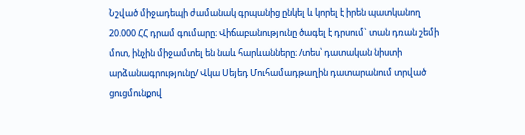Նշված միջադեպի ժամանակ գրպանից ընկել և կորել է իրեն պատկանող 20.000 ՀՀ դրամ գումարը։ Վիճաբանությունը ծագել է դրսում` տան դռան շեմի մոտ, ինչին միջամտել են նաև հարևանները։ /տես՝ դատական նիստի արձանագրությունը/ Վկա Սեյեդ Մուհամադթաղին դատարանում տրված ցուցմունքով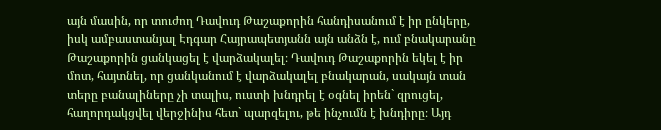այն մասին, որ տուժող Դավուդ Թաշաքորին հանդիսանում է իր ընկերը, իսկ ամբաստանյալ Էդգար Հայրապետյանն այն անձն է, ում բնակարանը Թաշաքորին ցանկացել է վարձակալել։ Դավուդ Թաշաքորին եկել է իր մոտ, հայտնել, որ ցանկանում է վարձակալել բնակարան, սակայն տան տերը բանալիները չի տալիս, ուստի խնդրել է օգնել իրեն` զրուցել, հաղորդակցվել վերջինիս հետ` պարզելու, թե ինչումն է խնդիրը։ Այդ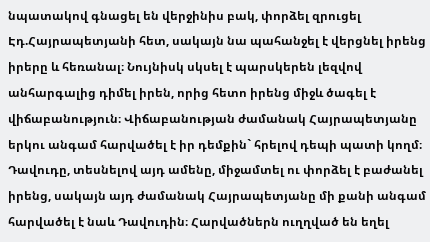նպատակով գնացել են վերջինիս բակ, փորձել զրուցել Էդ.Հայրապետյանի հետ, սակայն նա պահանջել է վերցնել իրենց իրերը և հեռանալ։ Նույնիսկ սկսել է պարսկերեն լեզվով անհարգալից դիմել իրեն, որից հետո իրենց միջև ծագել է վիճաբանություն։ Վիճաբանության ժամանակ Հայրապետյանը երկու անգամ հարվածել է իր դեմքին` հրելով դեպի պատի կողմ։ Դավուդը, տեսնելով այդ ամենը, միջամտել ու փորձել է բաժանել իրենց, սակայն այդ ժամանակ Հայրապետյանը մի քանի անգամ հարվածել է նաև Դավուդին։ Հարվածներն ուղղված են եղել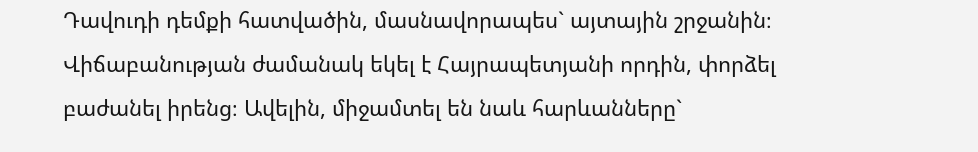Դավուդի դեմքի հատվածին, մասնավորապես` այտային շրջանին։ Վիճաբանության ժամանակ եկել է Հայրապետյանի որդին, փորձել բաժանել իրենց։ Ավելին, միջամտել են նաև հարևանները`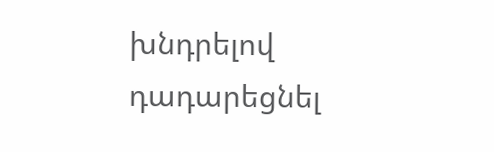խնդրելով դադարեցնել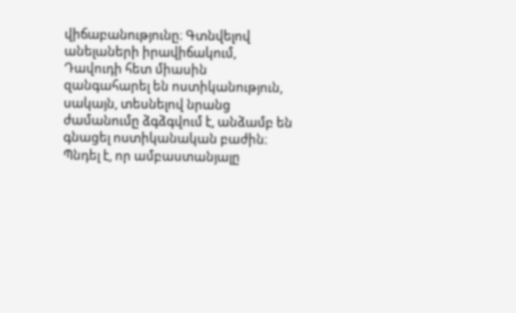վիճաբանությունը։ Գտնվելով անելաների իրավիճակում, Դավուդի հետ միասին զանգահարել են ոստիկանություն, սակայն, տեսնելով նրանց ժամանումը ձգձգվում է, անձամբ են գնացել ոստիկանական բաժին։ Պնդել է, որ ամբաստանյալը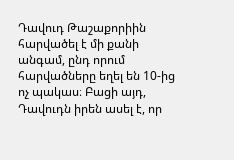Դավուդ Թաշաքորիին հարվածել է մի քանի անգամ, ընդ որում հարվածները եղել են 10-ից ոչ պակաս։ Բացի այդ, Դավուդն իրեն ասել է, որ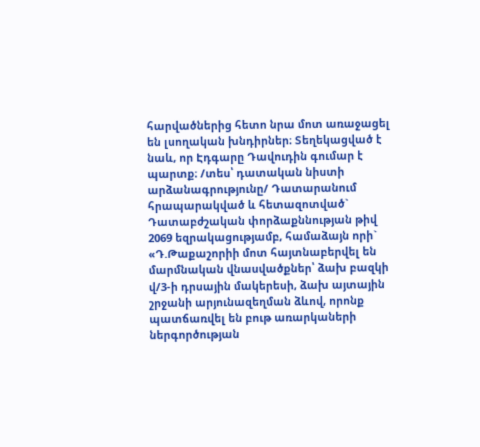հարվածներից հետո նրա մոտ առաջացել են լսողական խնդիրներ։ Տեղեկացված է նաև, որ Էդգարը Դավուդին գումար է պարտք։ /տես՝ դատական նիստի արձանագրությունը/ Դատարանում հրապարակված և հետազոտված` Դատաբժշական փորձաքննության թիվ 2069 եզրակացությամբ, համաձայն որի` «Դ.Թաքաշորիի մոտ հայտնաբերվել են մարմնական վնասվածքներ՝ ձախ բազկի վ/3-ի դրսային մակերեսի, ձախ այտային շրջանի արյունազեղման ձևով, որոնք պատճառվել են բութ առարկաների ներգործության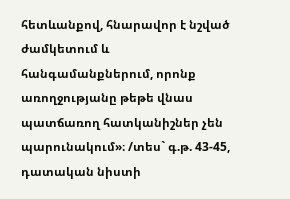հետևանքով, հնարավոր է նշված ժամկետում և հանգամանքներում, որոնք առողջությանը թեթե վնաս պատճառող հատկանիշներ չեն պարունակում»։ /տես` գ.թ. 43-45, դատական նիստի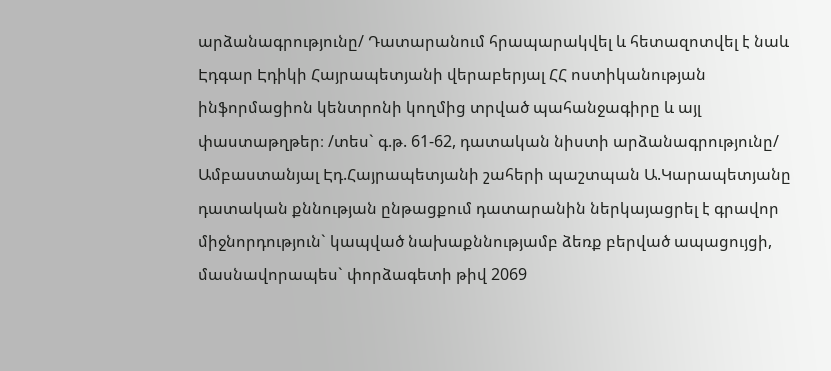արձանագրությունը/ Դատարանում հրապարակվել և հետազոտվել է նաև Էդգար Էդիկի Հայրապետյանի վերաբերյալ ՀՀ ոստիկանության ինֆորմացիոն կենտրոնի կողմից տրված պահանջագիրը և այլ փաստաթղթեր։ /տես` գ.թ. 61-62, դատական նիստի արձանագրությունը/ Ամբաստանյալ Էդ.Հայրապետյանի շահերի պաշտպան Ա.Կարապետյանը դատական քննության ընթացքում դատարանին ներկայացրել է գրավոր միջնորդություն` կապված նախաքննությամբ ձեռք բերված ապացույցի, մասնավորապես` փորձագետի թիվ 2069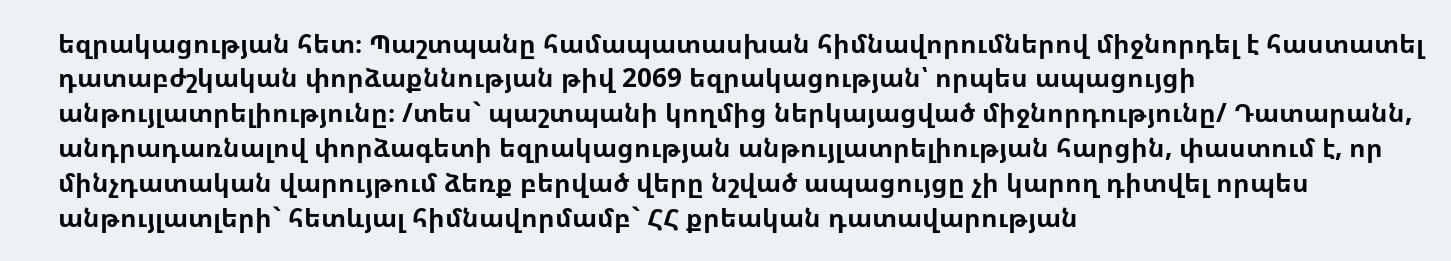եզրակացության հետ։ Պաշտպանը համապատասխան հիմնավորումներով միջնորդել է հաստատել դատաբժշկական փորձաքննության թիվ 2069 եզրակացության՝ որպես ապացույցի անթույլատրելիությունը։ /տես` պաշտպանի կողմից ներկայացված միջնորդությունը/ Դատարանն, անդրադառնալով փորձագետի եզրակացության անթույլատրելիության հարցին, փաստում է, որ մինչդատական վարույթում ձեռք բերված վերը նշված ապացույցը չի կարող դիտվել որպես անթույլատլերի` հետևյալ հիմնավորմամբ` ՀՀ քրեական դատավարության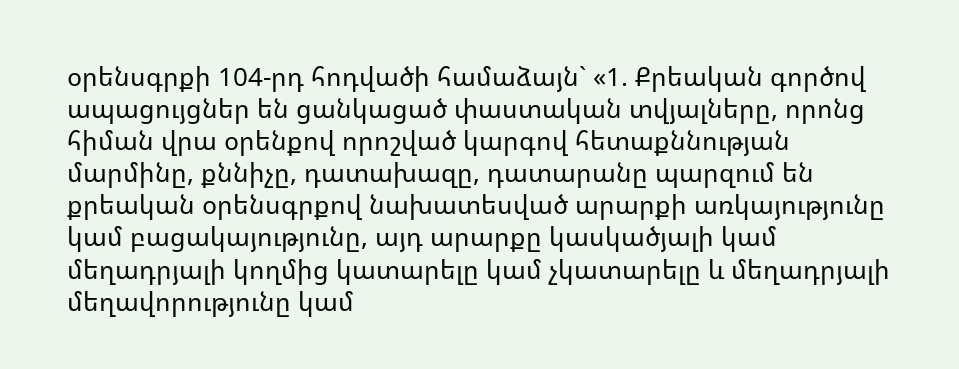օրենսգրքի 104-րդ հոդվածի համաձայն` «1. Քրեական գործով ապացույցներ են ցանկացած փաստական տվյալները, որոնց հիման վրա օրենքով որոշված կարգով հետաքննության մարմինը, քննիչը, դատախազը, դատարանը պարզում են քրեական օրենսգրքով նախատեսված արարքի առկայությունը կամ բացակայությունը, այդ արարքը կասկածյալի կամ մեղադրյալի կողմից կատարելը կամ չկատարելը և մեղադրյալի մեղավորությունը կամ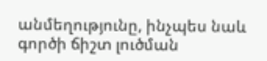անմեղությունը, ինչպես նաև գործի ճիշտ լուծման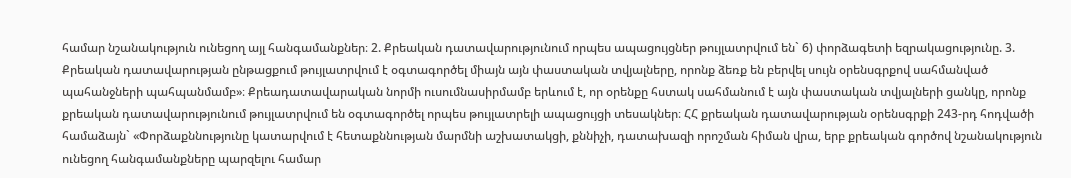համար նշանակություն ունեցող այլ հանգամանքներ։ 2. Քրեական դատավարությունում որպես ապացույցներ թույլատրվում են` 6) փորձագետի եզրակացությունը. 3. Քրեական դատավարության ընթացքում թույլատրվում է օգտագործել միայն այն փաստական տվյալները, որոնք ձեռք են բերվել սույն օրենսգրքով սահմանված պահանջների պահպանմամբ»։ Քրեադատավարական նորմի ուսումնասիրմամբ երևում է, որ օրենքը հստակ սահմանում է այն փաստական տվյալների ցանկը, որոնք քրեական դատավարությունում թույլատրվում են օգտագործել որպես թույլատրելի ապացույցի տեսակներ։ ՀՀ քրեական դատավարության օրենսգրքի 243-րդ հոդվածի համաձայն` «Փորձաքննությունը կատարվում է հետաքննության մարմնի աշխատակցի, քննիչի, դատախազի որոշման հիման վրա, երբ քրեական գործով նշանակություն ունեցող հանգամանքները պարզելու համար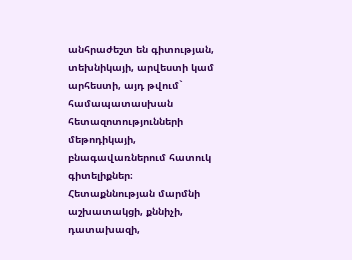անհրաժեշտ են գիտության, տեխնիկայի, արվեստի կամ արհեստի, այդ թվում` համապատասխան հետազոտությունների մեթոդիկայի, բնագավառներում հատուկ գիտելիքներ։ Հետաքննության մարմնի աշխատակցի, քննիչի, դատախազի,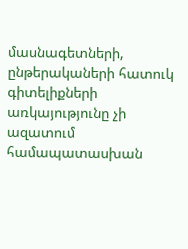մասնագետների, ընթերակաների հատուկ գիտելիքների առկայությունը չի ազատում համապատասխան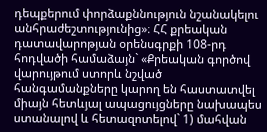դեպքերում փորձաքննություն նշանակելու անհրաժեշտությունից»։ ՀՀ քրեական դատավարոթյան օրենսգրքի 108-րդ հոդվածի համաձայն` «Քրեական գործով վարույթում ստորև նշված հանգամանքները կարող են հաստատվել միայն հետևյալ ապացույցները նախապես ստանալով և հետազոտելով` 1) մահվան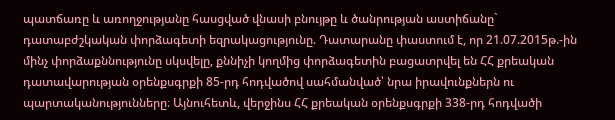պատճառը և առողջությանը հասցված վնասի բնույթը և ծանրության աստիճանը` դատաբժշկական փորձագետի եզրակացությունը. Դատարանը փաստում է, որ 21.07.2015թ.-ին մինչ փորձաքննությունը սկսվելը, քննիչի կողմից փորձագետին բացատրվել են ՀՀ քրեական դատավարության օրենքսգրքի 85-րդ հոդվածով սահմանված՝ նրա իրավունքներն ու պարտականությունները։ Այնուհետև, վերջինս ՀՀ քրեական օրենքսգրքի 338-րդ հոդվածի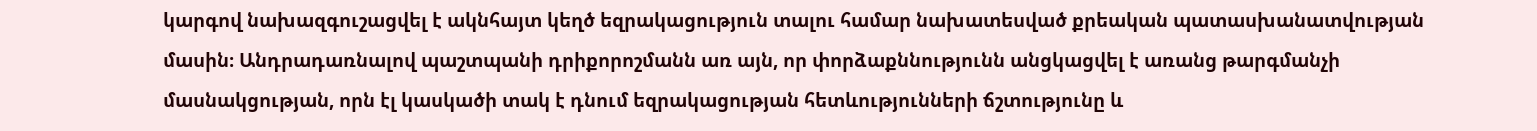կարգով նախազգուշացվել է ակնհայտ կեղծ եզրակացություն տալու համար նախատեսված քրեական պատասխանատվության մասին։ Անդրադառնալով պաշտպանի դրիքորոշմանն առ այն, որ փորձաքննությունն անցկացվել է առանց թարգմանչի մասնակցության, որն էլ կասկածի տակ է դնում եզրակացության հետևությունների ճշտությունը և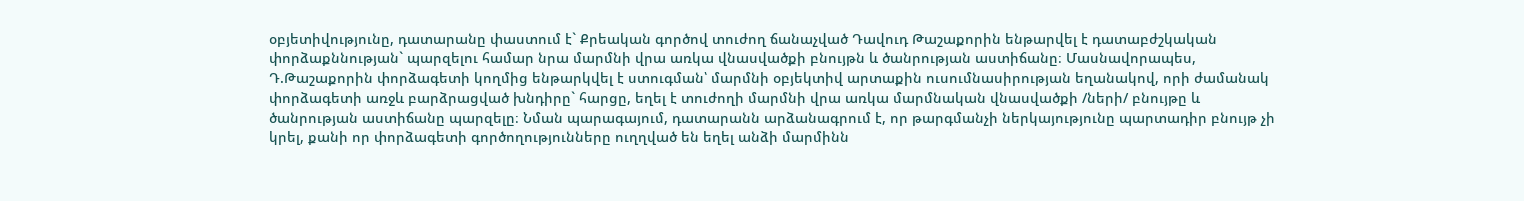օբյետիվությունը, դատարանը փաստում է` Քրեական գործով տուժող ճանաչված Դավուդ Թաշաքորին ենթարվել է դատաբժշկական փորձաքննության` պարզելու համար նրա մարմնի վրա առկա վնասվածքի բնույթն և ծանրության աստիճանը։ Մասնավորապես, Դ.Թաշաքորին փորձագետի կողմից ենթարկվել է ստուգման՝ մարմնի օբյեկտիվ արտաքին ուսումնասիրության եղանակով, որի ժամանակ փորձագետի առջև բարձրացված խնդիրը` հարցը, եղել է տուժողի մարմնի վրա առկա մարմնական վնասվածքի /ների/ բնույթը և ծանրության աստիճանը պարզելը։ Նման պարագայում, դատարանն արձանագրում է, որ թարգմանչի ներկայությունը պարտադիր բնույթ չի կրել, քանի որ փորձագետի գործողությունները ուղղված են եղել անձի մարմինն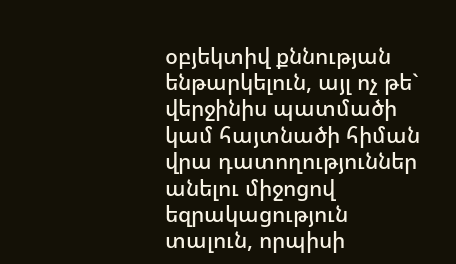օբյեկտիվ քննության ենթարկելուն, այլ ոչ թե` վերջինիս պատմածի կամ հայտնածի հիման վրա դատողություններ անելու միջոցով եզրակացություն տալուն, որպիսի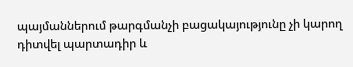պայմաններում թարգմանչի բացակայությունը չի կարող դիտվել պարտադիր և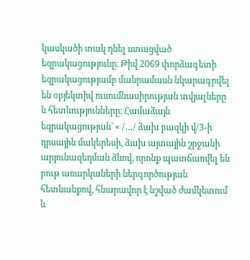կասկածի տակ դնել ստացված եզրակացությունը։ Թիվ 2069 փորձագետի եզրակացությամբ մանրամասն նկարագրվել են օբյեկտիվ ուսումնասիրության տվյալները և հետևությունները։ Համաձայն եզրակացության` « /…/ ձախ բազկի վ/3-ի դրսային մակերեսի, ձախ այտային շրջանի արյունազեղման ձևով, որոնք պատճառվել են բութ առարկաների ներգործության հետևանքով, հնարավոր է նշված ժամկետում և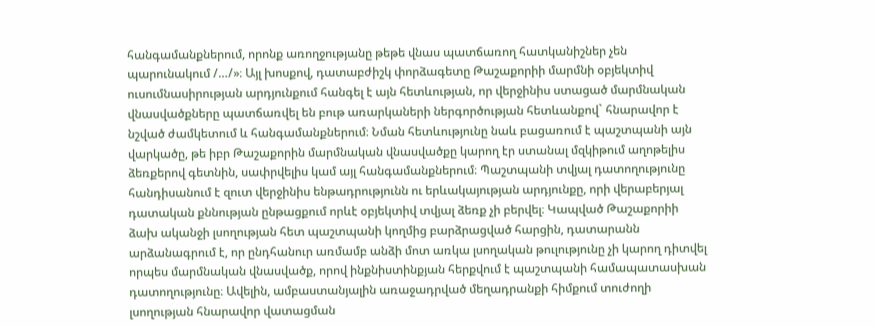հանգամանքներում, որոնք առողջությանը թեթե վնաս պատճառող հատկանիշներ չեն պարունակում /…/»։ Այլ խոսքով, դատաբժիշկ փորձագետը Թաշաքորիի մարմնի օբյեկտիվ ուսումնասիրության արդյունքում հանգել է այն հետևության, որ վերջինիս ստացած մարմնական վնասվածքները պատճառվել են բութ առարկաների ներգործության հետևանքով` հնարավոր է նշված ժամկետում և հանգամանքներում։ Նման հետևությունը նաև բացառում է պաշտպանի այն վարկածը, թե իբր Թաշաքորին մարմնական վնասվածքը կարող էր ստանալ մզկիթում աղոթելիս ձեռքերով գետնին, սափրվելիս կամ այլ հանգամանքներում։ Պաշտպանի տվյալ դատողությունը հանդիսանում է զուտ վերջինիս ենթադրությունն ու երևակայության արդյունքը, որի վերաբերյալ դատական քննության ընթացքում որևէ օբյեկտիվ տվյալ ձեռք չի բերվել։ Կապված Թաշաքորիի ձախ ականջի լսողության հետ պաշտպանի կողմից բարձրացված հարցին, դատարանն արձանագրում է, որ ընդհանուր առմամբ անձի մոտ առկա լսողական թուլությունը չի կարող դիտվել որպես մարմնական վնասվածք, որով ինքնիստինքյան հերքվում է պաշտպանի համապատասխան դատողությունը։ Ավելին, ամբաստանյալին առաջադրված մեղադրանքի հիմքում տուժողի լսողության հնարավոր վատացման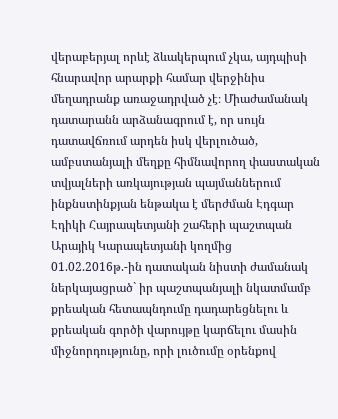վերաբերյալ որևէ ձևակերպում չկա, այդպիսի հնարավոր արարքի համար վերջինիս մեղադրանք առաջադրված չէ։ Միաժամանակ դատարանն արձանագրում է, որ սույն դատավճռում արդեն իսկ վերլուծած, ամբստանյալի մեղքը հիմնավորող փաստական տվյալների առկայության պայմաններում ինքնստինքյան ենթակա է մերժման Էդգար Էդիկի Հայրապետյանի շահերի պաշտպան Արայիկ Կարապետյանի կողմից 01.02.2016թ.-ին դատական նիստի ժամանակ ներկայացրած` իր պաշտպանյալի նկատմամբ քրեական հետապնդումը դադարեցնելու և քրեական գործի վարույթը կարճելու մասին միջնորդությունը, որի լուծումը օրենքով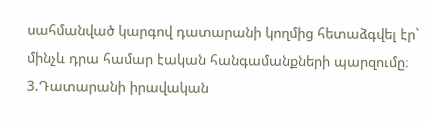սահմանված կարգով դատարանի կողմից հետաձգվել էր` մինչև դրա համար էական հանգամանքների պարզումը։ 3.Դատարանի իրավական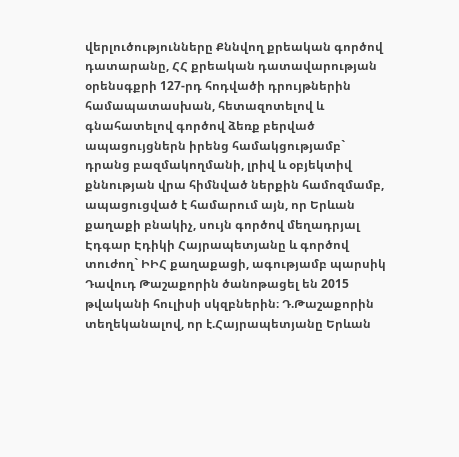վերլուծությունները Քննվող քրեական գործով դատարանը, ՀՀ քրեական դատավարության օրենսգքրի 127-րդ հոդվածի դրույթներին համապատասխան, հետազոտելով և գնահատելով գործով ձեռք բերված ապացույցներն իրենց համակցությամբ` դրանց բազմակողմանի, լրիվ և օբյեկտիվ քննության վրա հիմնված ներքին համոզմամբ, ապացուցված է համարում այն, որ Երևան քաղաքի բնակիչ, սույն գործով մեղադրյալ Էդգար Էդիկի Հայրապետյանը և գործով տուժող` ԻԻՀ քաղաքացի, ագությամբ պարսիկ Դավուդ Թաշաքորին ծանոթացել են 2015 թվականի հուլիսի սկզբներին։ Դ.Թաշաքորին տեղեկանալով, որ է.Հայրապետյանը Երևան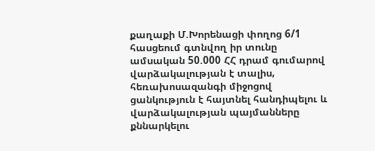քաղաքի Մ.Խորենացի փողոց 6/1 հասցեում գտնվող իր տունը ամսական 50.000 ՀՀ դրամ գումարով վարձակալության է տալիս, հեռախոսազանգի միջոցով ցանկություն է հայտնել հանդիպելու և վարձակալության պայմանները քննարկելու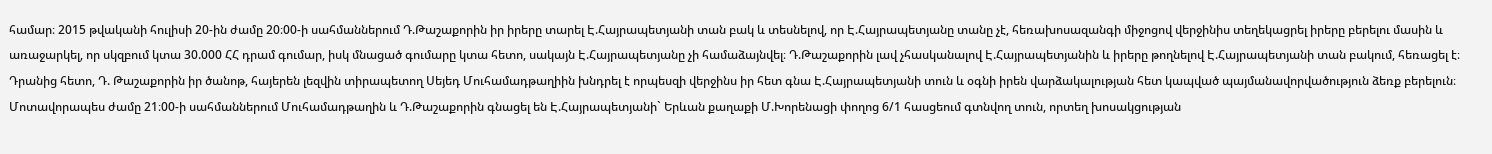համար։ 2015 թվականի հուլիսի 20-ին ժամը 20։00-ի սահմաններում Դ.Թաշաքորին իր իրերը տարել Է.Հայրապետյանի տան բակ և տեսնելով, որ Է.Հայրապետյանը տանը չէ, հեռախոսազանգի միջոցով վերջինիս տեղեկացրել իրերը բերելու մասին և առաջարկել, որ սկզբում կտա 30.000 ՀՀ դրամ գումար, իսկ մնացած գումարը կտա հետո, սակայն Է.Հայրապետյանը չի համաձայնվել։ Դ.Թաշաքորին լավ չհասկանալով Է.Հայրապետյանին և իրերը թողնելով Է.Հայրապետյանի տան բակում, հեռացել է։ Դրանից հետո, Դ. Թաշաքորին իր ծանոթ, հայերեն լեզվին տիրապետող Սեյեդ Մուհամադթաղիին խնդրել է որպեսզի վերջինս իր հետ գնա Է.Հայրապետյանի տուն և օգնի իրեն վարձակալության հետ կապված պայմանավորվածություն ձեռք բերելուն։ Մոտավորապես ժամը 21։00-ի սահմաններում Մուհամադթաղին և Դ.Թաշաքորին գնացել են Է.Հայրապետյանի` Երևան քաղաքի Մ.Խորենացի փողոց 6/1 հասցեում գտնվող տուն, որտեղ խոսակցության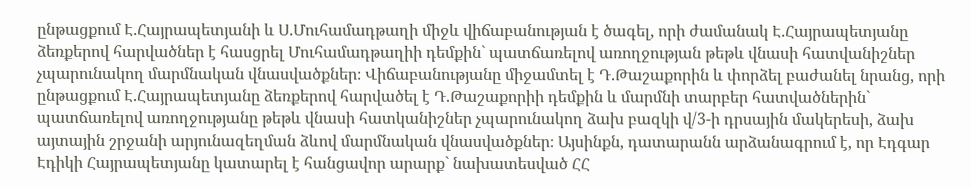ընթացքում Է.Հայրապետյանի և Ս.Մուհամադթաղի միջև վիճաբանության է ծագել, որի ժամանակ Է.Հայրապետյանը ձեռքերով հարվածներ է հասցրել Մուհամադթաղիի դեմքին` պատճառելով առողջության թեթև վնասի հատվանիշներ չպարունակող մարմնական վնասվածքներ։ Վիճաբանությանը միջամտել է Դ.Թաշաքորին և փորձել բաժանել նրանց, որի ընթացքում Է.Հայրապետյանը ձեռքերով հարվածել է Դ.Թաշաքորիի դեմքին և մարմնի տարբեր հատվածներին` պատճառելով առողջությանը թեթև վնասի հատկանիշներ չպարունակող ձախ բազկի վ/3-ի դրսային մակերեսի, ձախ այտային շրջանի արյունազեղման ձևով մարմնական վնասվածքներ։ Այսինքն, դատարանն արձանագրում է, որ Էդգար Էդիկի Հայրապետյանը կատարել է հանցավոր արարք` նախատեսված ՀՀ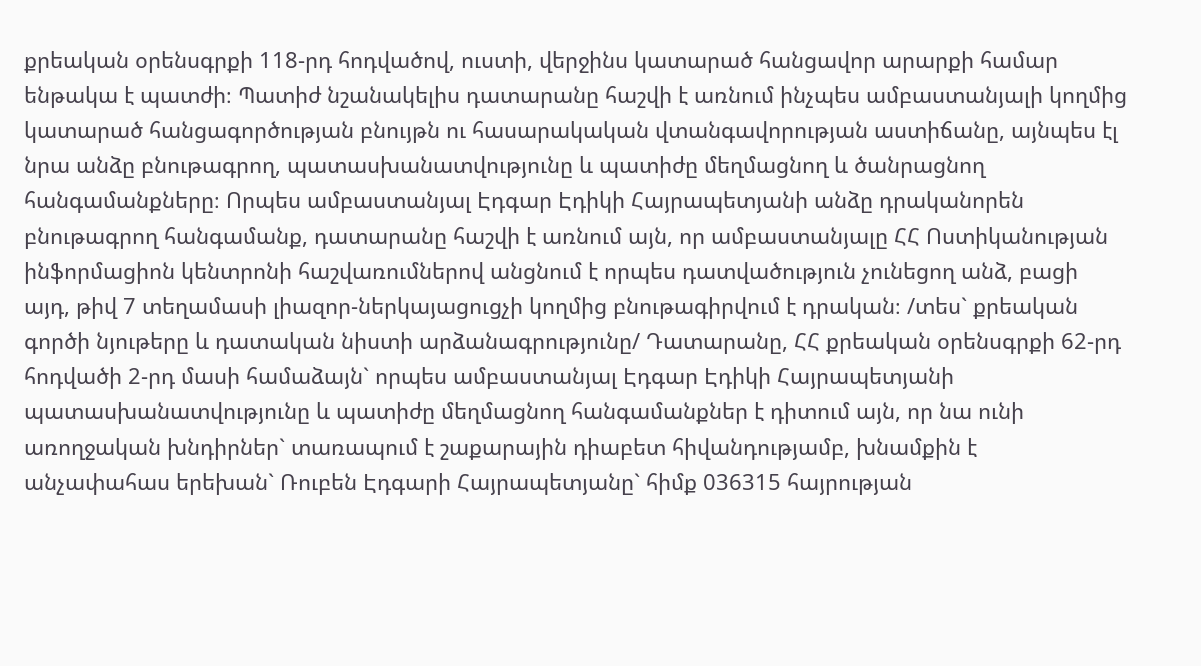քրեական օրենսգրքի 118-րդ հոդվածով, ուստի, վերջինս կատարած հանցավոր արարքի համար ենթակա է պատժի։ Պատիժ նշանակելիս դատարանը հաշվի է առնում ինչպես ամբաստանյալի կողմից կատարած հանցագործության բնույթն ու հասարակական վտանգավորության աստիճանը, այնպես էլ նրա անձը բնութագրող, պատասխանատվությունը և պատիժը մեղմացնող և ծանրացնող հանգամանքները։ Որպես ամբաստանյալ Էդգար Էդիկի Հայրապետյանի անձը դրականորեն բնութագրող հանգամանք, դատարանը հաշվի է առնում այն, որ ամբաստանյալը ՀՀ Ոստիկանության ինֆորմացիոն կենտրոնի հաշվառումներով անցնում է որպես դատվածություն չունեցող անձ, բացի այդ, թիվ 7 տեղամասի լիազոր-ներկայացուցչի կողմից բնութագիրվում է դրական։ /տես` քրեական գործի նյութերը և դատական նիստի արձանագրությունը/ Դատարանը, ՀՀ քրեական օրենսգրքի 62-րդ հոդվածի 2-րդ մասի համաձայն` որպես ամբաստանյալ Էդգար Էդիկի Հայրապետյանի պատասխանատվությունը և պատիժը մեղմացնող հանգամանքներ է դիտում այն, որ նա ունի առողջական խնդիրներ` տառապում է շաքարային դիաբետ հիվանդությամբ, խնամքին է անչափահաս երեխան` Ռուբեն Էդգարի Հայրապետյանը` հիմք 036315 հայրության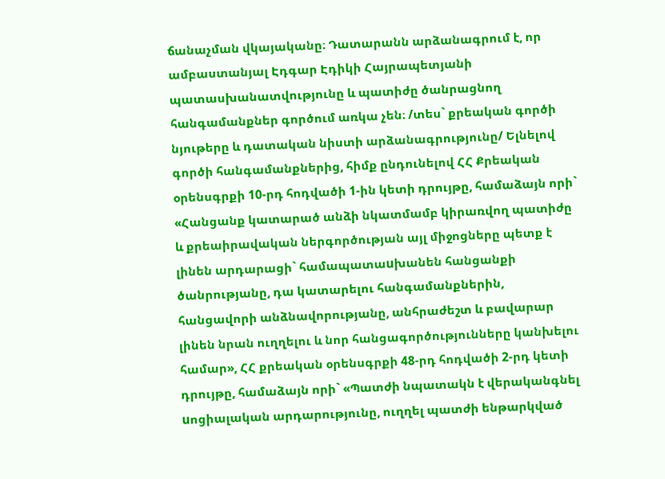ճանաչման վկայականը։ Դատարանն արձանագրում է, որ ամբաստանյալ Էդգար Էդիկի Հայրապետյանի պատասխանատվությունը և պատիժը ծանրացնող հանգամանքներ գործում առկա չեն։ /տես` քրեական գործի նյութերը և դատական նիստի արձանագրությունը/ Ելնելով գործի հանգամանքներից, հիմք ընդունելով ՀՀ Քրեական օրենսգրքի 10-րդ հոդվածի 1-ին կետի դրույթը, համաձայն որի` «Հանցանք կատարած անձի նկատմամբ կիրառվող պատիժը և քրեաիրավական ներգործության այլ միջոցները պետք է լինեն արդարացի` համապատաuխանեն հանցանքի ծանրությանը, դա կատարելու հանգամանքներին, հանցավորի անձնավորությանը, անհրաժեշտ և բավարար լինեն նրան ուղղելու և նոր հանցագործությունները կանխելու համար», ՀՀ քրեական օրենսգրքի 48-րդ հոդվածի 2-րդ կետի դրույթը, համաձայն որի` «Պատժի նպատակն է վերականգնել uոցիալական արդարությունը, ուղղել պատժի ենթարկված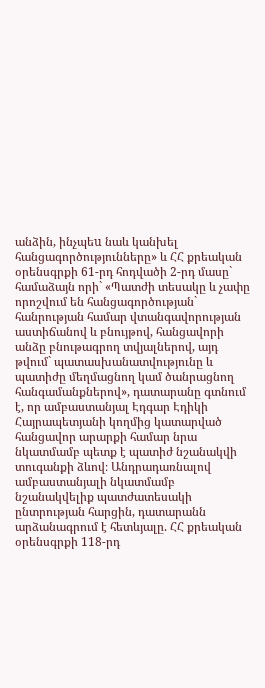անձին, ինչպեu նաև կանխել հանցագործությունները» և ՀՀ քրեական օրենսգրքի 61-րդ հոդվածի 2-րդ մասը` համաձայն որի` «Պատժի տեսակը և չափը որոշվում են հանցագործության` հանրության համար վտանգավորության աստիճանով և բնույթով, հանցավորի անձը բնութագրող տվյալներով, այդ թվում` պատասխանատվությունը և պատիժը մեղմացնող կամ ծանրացնող հանգամանքներով», դատարանը գտնում է, որ ամբաստանյալ Էդգար Էդիկի Հայրապետյանի կողմից կատարված հանցավոր արարքի համար նրա նկատմամբ պետք է պատիժ նշանակվի տուգանքի ձևով։ Անդրադառնալով ամբաստանյալի նկատմամբ նշանակվելիք պատժատեսակի ընտրության հարցին, դատարանն արձանագրում է հետևյալը. ՀՀ քրեական օրենսգրքի 118-րդ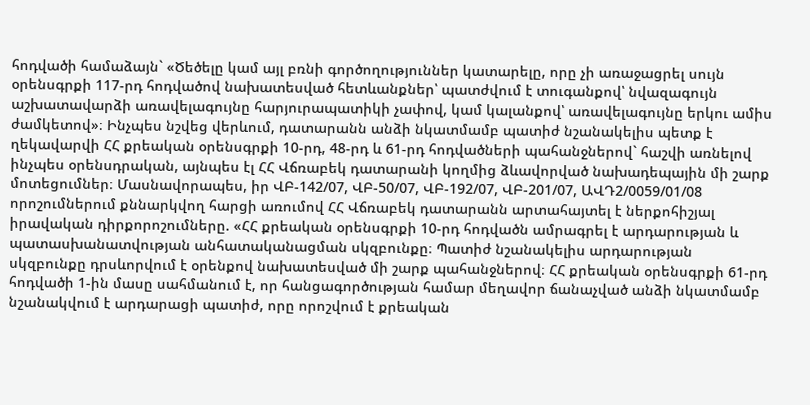հոդվածի համաձայն` «Ծեծելը կամ այլ բռնի գործողություններ կատարելը, որը չի առաջացրել սույն օրենսգրքի 117-րդ հոդվածով նախատեսված հետևանքներ՝ պատժվում է տուգանքով՝ նվազագույն աշխատավարձի առավելագույնը հարյուրապատիկի չափով, կամ կալանքով՝ առավելագույնը երկու ամիս ժամկետով»։ Ինչպես նշվեց վերևում, դատարանն անձի նկատմամբ պատիժ նշանակելիս պետք է ղեկավարվի ՀՀ քրեական օրենսգրքի 10-րդ, 48-րդ և 61-րդ հոդվածների պահանջներով` հաշվի առնելով ինչպես օրենսդրական, այնպես էլ ՀՀ Վճռաբեկ դատարանի կողմից ձևավորված նախադեպային մի շարք մոտեցումներ։ Մասնավորապես, իր ՎԲ-142/07, ՎԲ-50/07, ՎԲ-192/07, ՎԲ-201/07, ԱՎԴ2/0059/01/08 որոշումներում քննարկվող հարցի առումով ՀՀ Վճռաբեկ դատարանն արտահայտել է ներքոհիշյալ իրավական դիրքորոշումները. «ՀՀ քրեական օրենսգրքի 10-րդ հոդվածն ամրագրել է արդարության և պատասխանատվության անհատականացման սկզբունքը։ Պատիժ նշանակելիս արդարության սկզբունքը դրսևորվում է օրենքով նախատեսված մի շարք պահանջներով։ ՀՀ քրեական օրենսգրքի 61-րդ հոդվածի 1-ին մասը սահմանում է, որ հանցագործության համար մեղավոր ճանաչված անձի նկատմամբ նշանակվում է արդարացի պատիժ, որը որոշվում է քրեական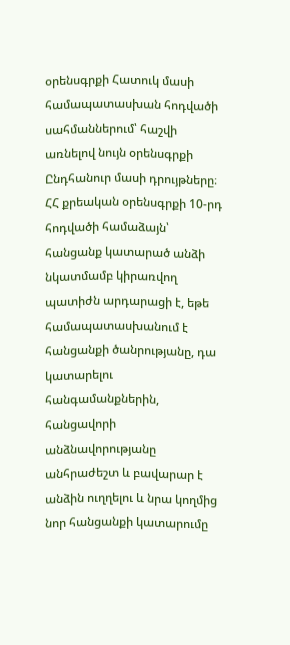օրենսգրքի Հատուկ մասի համապատասխան հոդվածի սահմաններում՝ հաշվի առնելով նույն օրենսգրքի Ընդհանուր մասի դրույթները։ ՀՀ քրեական օրենսգրքի 10-րդ հոդվածի համաձայն՝ հանցանք կատարած անձի նկատմամբ կիրառվող պատիժն արդարացի է, եթե համապատասխանում է հանցանքի ծանրությանը, դա կատարելու հանգամանքներին, հանցավորի անձնավորությանը անհրաժեշտ և բավարար է անձին ուղղելու և նրա կողմից նոր հանցանքի կատարումը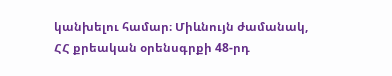կանխելու համար։ Միևնույն ժամանակ, ՀՀ քրեական օրենսգրքի 48-րդ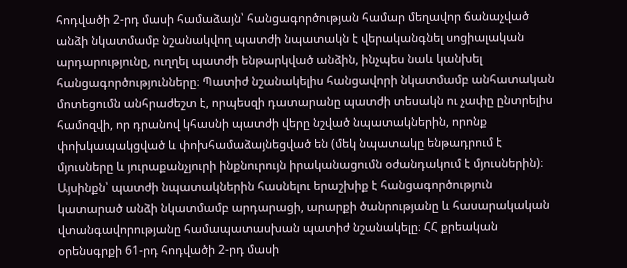հոդվածի 2-րդ մասի համաձայն՝ հանցագործության համար մեղավոր ճանաչված անձի նկատմամբ նշանակվող պատժի նպատակն է վերականգնել սոցիալական արդարությունը, ուղղել պատժի ենթարկված անձին, ինչպես նաև կանխել հանցագործությունները։ Պատիժ նշանակելիս հանցավորի նկատմամբ անհատական մոտեցումն անհրաժեշտ է, որպեսզի դատարանը պատժի տեսակն ու չափը ընտրելիս համոզվի, որ դրանով կհասնի պատժի վերը նշված նպատակներին, որոնք փոխկապակցված և փոխհամաձայնեցված են (մեկ նպատակը ենթադրում է մյուսները և յուրաքանչյուրի ինքնուրույն իրականացումն օժանդակում է մյուսներին)։ Այսինքն՝ պատժի նպատակներին հասնելու երաշխիք է հանցագործություն կատարած անձի նկատմամբ արդարացի, արարքի ծանրությանը և հասարակական վտանգավորությանը համապատասխան պատիժ նշանակելը։ ՀՀ քրեական օրենսգրքի 61-րդ հոդվածի 2-րդ մասի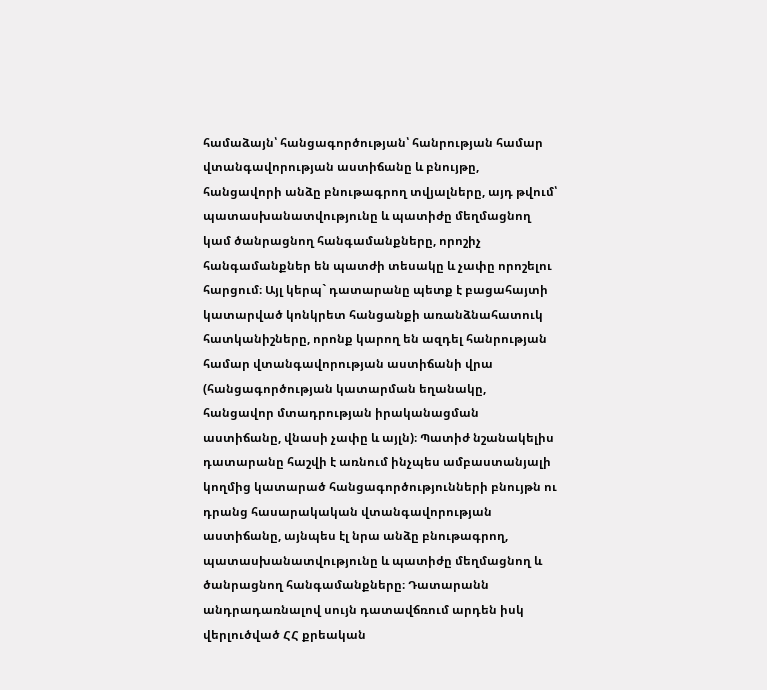համաձայն՝ հանցագործության՝ հանրության համար վտանգավորության աստիճանը և բնույթը, հանցավորի անձը բնութագրող տվյալները, այդ թվում՝ պատասխանատվությունը և պատիժը մեղմացնող կամ ծանրացնող հանգամանքները, որոշիչ հանգամանքներ են պատժի տեսակը և չափը որոշելու հարցում։ Այլ կերպ` դատարանը պետք է բացահայտի կատարված կոնկրետ հանցանքի առանձնահատուկ հատկանիշները, որոնք կարող են ազդել հանրության համար վտանգավորության աստիճանի վրա (հանցագործության կատարման եղանակը, հանցավոր մտադրության իրականացման աստիճանը, վնասի չափը և այլն)։ Պատիժ նշանակելիս դատարանը հաշվի է առնում ինչպես ամբաստանյալի կողմից կատարած հանցագործությունների բնույթն ու դրանց հասարակական վտանգավորության աստիճանը, այնպես էլ նրա անձը բնութագրող, պատասխանատվությունը և պատիժը մեղմացնող և ծանրացնող հանգամանքները։ Դատարանն անդրադառնալով սույն դատավճռում արդեն իսկ վերլուծված ՀՀ քրեական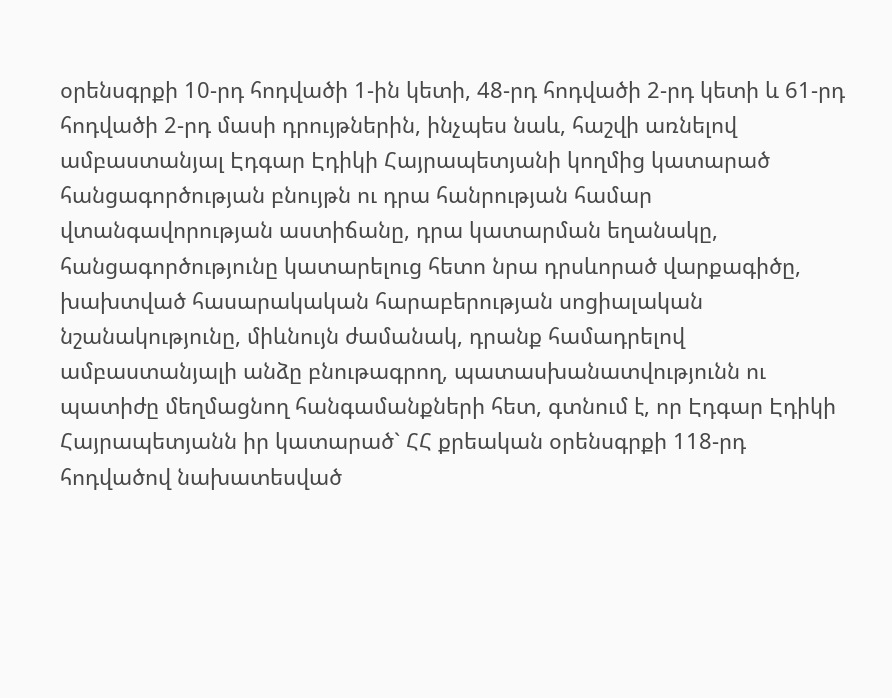օրենսգրքի 10-րդ հոդվածի 1-ին կետի, 48-րդ հոդվածի 2-րդ կետի և 61-րդ հոդվածի 2-րդ մասի դրույթներին, ինչպես նաև, հաշվի առնելով ամբաստանյալ Էդգար Էդիկի Հայրապետյանի կողմից կատարած հանցագործության բնույթն ու դրա հանրության համար վտանգավորության աստիճանը, դրա կատարման եղանակը, հանցագործությունը կատարելուց հետո նրա դրսևորած վարքագիծը, խախտված հասարակական հարաբերության սոցիալական նշանակությունը, միևնույն ժամանակ, դրանք համադրելով ամբաստանյալի անձը բնութագրող, պատասխանատվությունն ու պատիժը մեղմացնող հանգամանքների հետ, գտնում է, որ Էդգար Էդիկի Հայրապետյանն իր կատարած` ՀՀ քրեական օրենսգրքի 118-րդ հոդվածով նախատեսված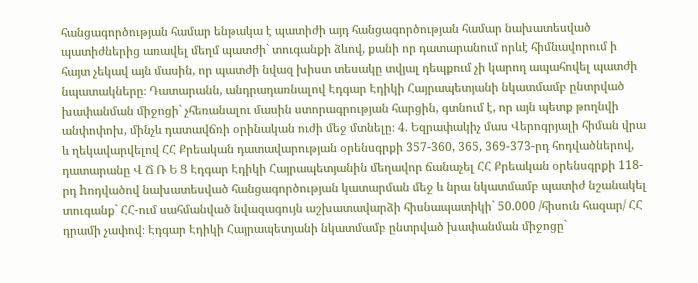հանցագործության համար ենթակա է պատիժի այդ հանցագործության համար նախատեսված պատիժներից առավել մեղմ պատժի` տուգանքի ձևով, քանի որ դատարանում որևէ հիմնավորում ի հայտ չեկավ այն մասին, որ պատժի նվազ խիստ տեսակը տվյալ դեպքում չի կարող ապահովել պատժի նպատակները։ Դատարանն, անդրադառնալով Էդգար Էդիկի Հայրապետյանի նկատմամբ ընտրված խափանման միջոցի` չհեռանալու մասին ստորագրության հարցին, գտնում է, որ այն պետք թողնվի անփոփոխ, մինչև դատավճռի օրինական ուժի մեջ մտնելը։ 4. Եզրափակիչ մաս Վերոգրյալի հիման վրա և ղեկավարվելով ՀՀ Քրեական դատավարության օրենսգրքի 357-360, 365, 369-373-րդ հոդվածներով, դատարանը Վ Ճ Ռ Ե Ց Էդգար Էդիկի Հայրապետյանին մեղավոր ճանաչել ՀՀ Քրեական օրենսգրքի 118-րդ hոդվածով նախատեսված հանցագործության կատարման մեջ և նրա նկատմամբ պատիժ նշանակել տուգանք` ՀՀ-ում սահմանված նվազագույն աշխատավարձի հիսնապատիկի` 50.000 /հիսուն հազար/ ՀՀ դրամի չափով։ Էդգար Էդիկի Հայրապետյանի նկատմամբ ընտրված խափանման միջոցը`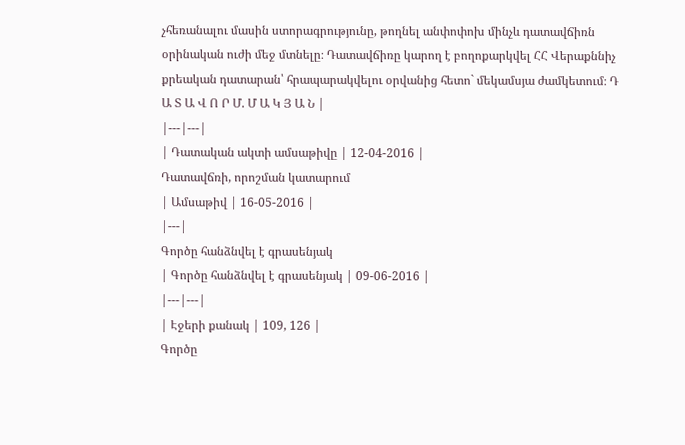չհեռանալու մասին ստորագրությունը, թողնել անփոփոխ մինչև դատավճիռն օրինական ուժի մեջ մտնելը։ Դատավճիռը կարող է բողոքարկվել ՀՀ Վերաքննիչ քրեական դատարան՝ հրապարակվելու օրվանից հետո` մեկամսյա ժամկետում։ Դ Ա Տ Ա Վ Ո Ր Մ. Մ Ա Կ Յ Ա Ն |
|---|---|
| Դատական ակտի ամսաթիվը | 12-04-2016 |
Դատավճռի, որոշման կատարում
| Ամսաթիվ | 16-05-2016 |
|---|
Գործը հանձնվել է գրասենյակ
| Գործը հանձնվել է գրասենյակ | 09-06-2016 |
|---|---|
| Էջերի քանակ | 109, 126 |
Գործը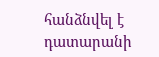հանձնվել է դատարանի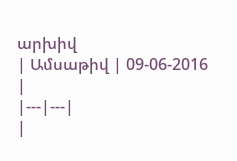արխիվ
| Ամսաթիվ | 09-06-2016 |
|---|---|
|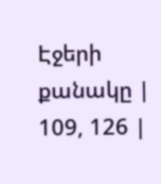Էջերի քանակը | 109, 126 |